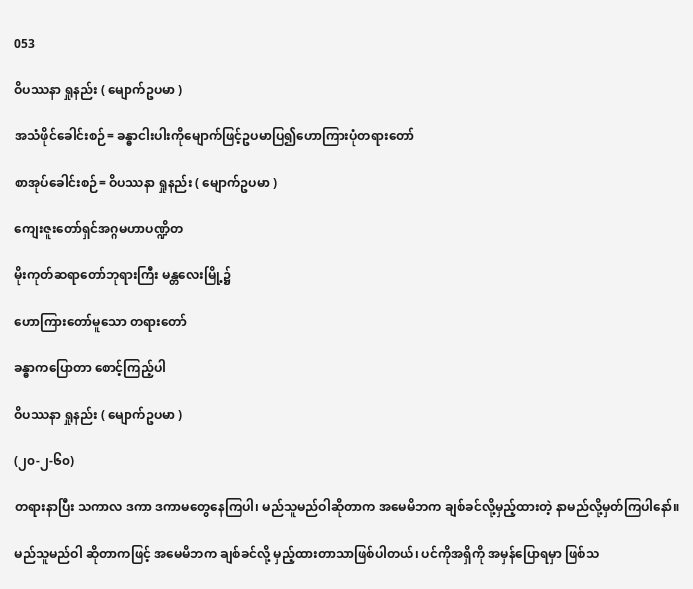053

ဝိပဿနာ ရှုနည်း ( မျောက်ဥပမာ )

အသံဖိုင်ခေါင်းစဉ်= ခန္ဓာငါးပါးကိုမျောက်ဖြင့်ဥပမာပြ၍ဟောကြားပုံတရားတော်

စာအုပ်ခေါင်းစဉ်= ဝိပဿနာ ရှုနည်း ( မျောက်ဥပမာ )

ကျေးဇူးတော်ရှင်အဂ္ဂမဟာပဏ္ဍိတ

မိုးကုတ်ဆရာတော်ဘုရားကြီး မန္တလေးမြို့၌

ဟောကြားတော်မူသော တရားတော်

ခန္ဓာကပြောတာ စောင့်ကြည့်ပါ

ဝိပဿနာ ရှုနည်း ( မျောက်ဥပမာ )

(၂၀-၂-၆၀)

တရားနာပြီး သကာလ ဒကာ ဒကာမတွေနေကြပါ၊ မည်သူမည်ဝါဆိုတာက အမေမိဘက ချစ်ခင်လို့မှည့်ထားတဲ့ နာမည်လို့မှတ်ကြပါနော်။

မည်သူမည်ဝါ ဆိုတာကဖြင့် အမေမိဘက ချစ်ခင်လို့ မှည့်ထားတာသာဖြစ်ပါတယ်၊ ပင်ကိုအရှိကို အမှန်ပြောရမှာ ဖြစ်သ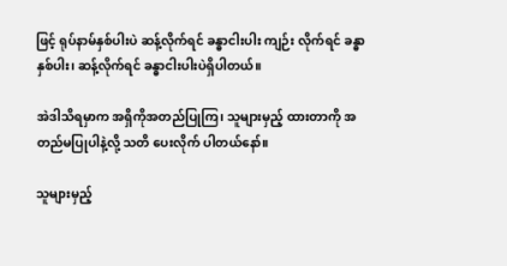ဖြင့် ရုပ်နာမ်နှစ်ပါးပဲ ဆန့်လိုက်ရင် ခန္ဓာငါးပါး ကျဉ်း လိုက်ရင် ခန္ဓာနှစ်ပါး၊ ဆန့်လိုက်ရင် ခန္ဓာငါးပါးပဲရှိပါတယ်။

အဲဒါသိရမှာက အရှိကိုအတည်ပြုကြ၊ သူများမှည့် ထားတာကို အတည်မပြုပါနဲ့လို့ သတိ ပေးလိုက် ပါတယ်နော်။

သူများမှည့်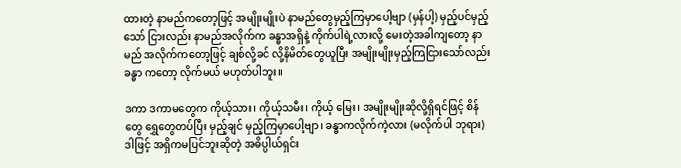ထားတဲ့ နာမည်ကတော့ဖြင့် အမျိုးမျိုးပဲ နာမည်တွေမှည့်ကြမှာပေါ့ဗျာ (မှန်ပါ့) မှည့်ပင်မှည့်သော် ငြားလည်း နာမည်အလိုက်က ခန္ဓာအရှိနဲ့ ကိုက်ပါရဲ့လားလို့ မေးတဲ့အခါကျတော့ နာမည် အလိုက်ကတော့ဖြင့် ချစ်လို့ခင် လို့နိမိတ်တွေယူပြီး အမျိုးမျိုးမှည့်ကြငြားသော်လည်း ခန္ဓာ ကတော့ လိုက်မယ် မဟုတ်ပါဘူး။

ဒကာ ဒကာမတွေက ကိုယ့်သား၊ ကိုယ့်သမီး၊ ကိုယ့် မြေး၊ အမျိုးမျိုးဆိုလို့ရှိရင်ဖြင့် စိန်တွေ ရွှေတွေတပ်ပြီး မှည့်ချင် မှည့်ကြမှာပေါ့ဗျာ၊ ခန္ဓာကလိုက်ကဲ့လား (မလိုက်ပါ ဘုရား) ဒါဖြင့် အရှိကမပြင်ဘူးဆိုတဲ့ အဓိပ္ပါယ်ရှင်း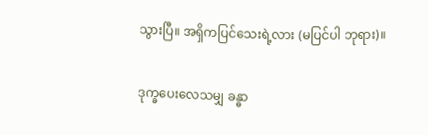သွားပြီ။ အရှိကပြင်သေးရဲ့လား (မပြင်ပါ ဘုရား)။

ဒုက္ခပေးလေသမျှ ခန္ဓာ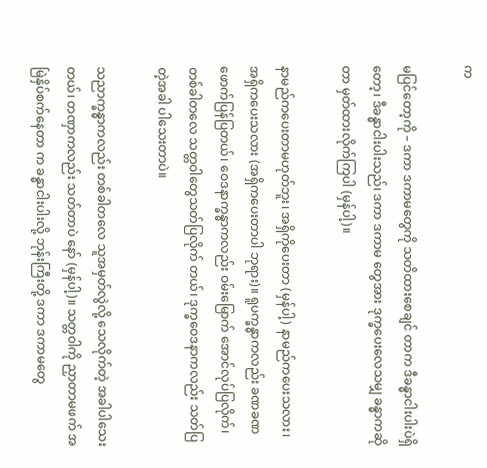က

မပြင်တော့ကို – ဒကာ ဒကာမတွေကို သတိထားစေချင် တာက ဒီခန္ဓာငါးပါးပဲရှိတော့၊ ဒီခန္ဓာငါးပါးသည်၊ ဒကာ ဒကာမ တွေအား ဒုက္ခပေးလေသမျှ ခန္ဓာကဆိုတာ မှတ်ထားလိုက်ကြပါ (မှန်ပါ့)။

နာမည်ကပေးတာမဟုတ်ဘူး၊ အရှိကိုပေးတာ (မှန်ပါ့) နာမည်ကပေးသလား၊ အရှိကပေးသလား (အရှိကပေးတာပါ ဘုရား)။ ရူပက္ခန္ဓာကလည်း ခဏခဏ ဖောက်ပြန်ပြတယ်၊ ဝေဒနာက္ခန္ဓာကလည်း ဝမ်းမြောက် အောင်လုပ်ပြလိုက်၊ တစ်ခါတလေ သတ္တဝါတွေသတ်ပြလိုက် တယ်၊ ဒုက္ခဝေဒနာကလည်း သတ်ပြတဲ့အခါ ပါသေးတာပဲ။

သညာက္ခန္ဓာကလည်း တစ်ခါတလေ သူအမှတ်လွဲလို့ သေလိုက်တဲ့ အခါပါသေးတယ်၊ တဏှာကလည်း သတ်တာပဲ နော် (မှန်ပါ့)။ သတ္တဝါကို ညှာတာမဖက် အမြဲနှိပ်စက်နေတာ က ခန္ဓာငါးပါးလို့ ဘုန်းကြီးတို့ ဒကာ ဒကာမတွေ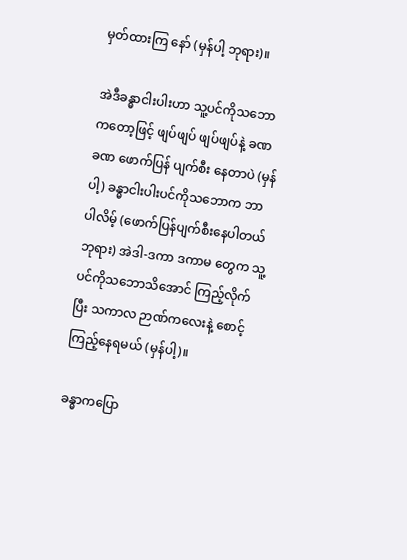မှတ်ထားကြ နော် (မှန်ပါ့ ဘုရား)။

အဲဒီခန္ဓာငါးပါးဟာ သူ့ပင်ကိုသဘောကတော့ဖြင့် ဖျပ်ဖျပ် ဖျပ်ဖျပ်နဲ့ ခဏ ခဏ ဖောက်ပြန် ပျက်စီး နေတာပဲ (မှန်ပါ့) ခန္ဓာငါးပါးပင်ကိုသဘောက ဘာပါလိမ့် (ဖောက်ပြန်ပျက်စီးနေပါတယ် ဘုရား) အဲဒါ-ဒကာ ဒကာမ တွေက သူ့ပင်ကိုသဘောသိအောင် ကြည့်လိုက်ပြီး သကာလ ဉာဏ်ကလေးနဲ့ စောင့်ကြည့်နေရမယ် (မှန်ပါ့)။

ခန္ဓာကပြော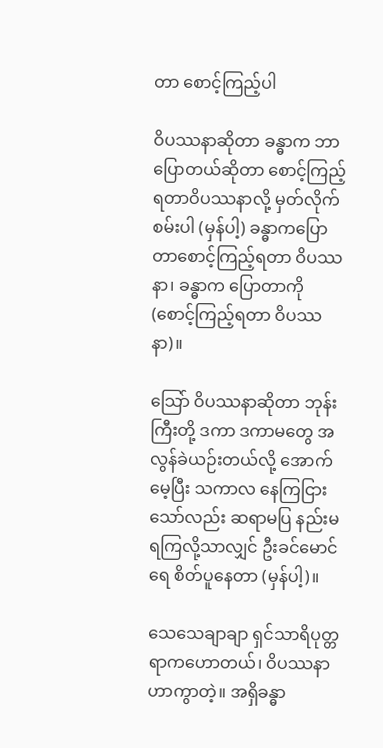တာ စောင့်ကြည့်ပါ

ဝိပဿနာဆိုတာ ခန္ဓာက ဘာပြောတယ်ဆိုတာ စောင့်ကြည့်ရတာဝိပဿနာလို့ မှတ်လိုက်စမ်းပါ (မှန်ပါ့) ခန္ဓာကပြောတာစောင့်ကြည့်ရတာ ဝိပဿနာ၊ ခန္ဓာက ပြောတာကို (စောင့်ကြည့်ရတာ ဝိပဿနာ)။

သြော် ဝိပဿနာဆိုတာ ဘုန်းကြီးတို့ ဒကာ ဒကာမတွေ အလွန်ခဲယဉ်းတယ်လို့ အောက်မေ့ပြီး သကာလ နေကြငြားသော်လည်း ဆရာမပြ နည်းမရကြလို့သာလျှင် ဦးခင်မောင်ရေ စိတ်ပူနေတာ (မှန်ပါ့)။

သေသေချာချာ ရှင်သာရိပုတ္တရာကဟောတယ်၊ ဝိပဿနာဟာကွာတဲ့။ အရှိခန္ဓာ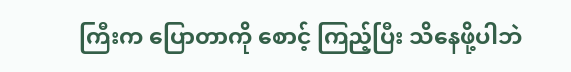ကြီးက ပြောတာကို စောင့် ကြည့်ပြီး သိနေဖို့ပါဘဲ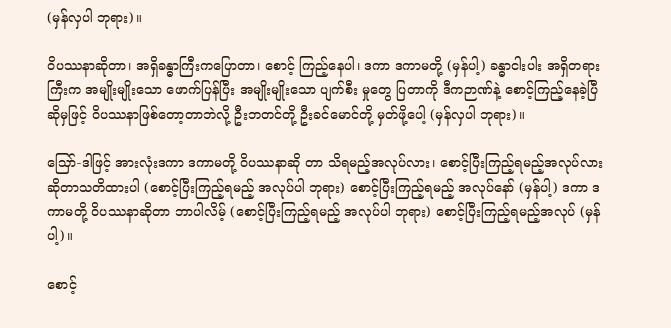(မှန်လှပါ ဘုရား)။

ဝိပဿနာဆိုတာ၊ အရှိခန္ဓာကြီးကပြောတာ၊ စောင့် ကြည့်နေပါ၊ ဒကာ ဒကာမတို့ (မှန်ပါ့) ခန္ဓာငါးပါး အရှိတရား ကြီးက အမျိုးမျိုးသော ဖောက်ပြန်ပြီး အမျိုးမျိုးသော ပျက်စီး မှုတွေ ပြတာကို ဒီကဉာဏ်နဲ့ စောင့်ကြည့်နေခဲ့ပြီဆိုမှဖြင့် ဝိပဿနာဖြစ်တော့တာဘဲလို့ ဦးဘတင်တို့ ဦးခင်မောင်တို့ မှတ်ဖို့ပေါ့ (မှန်လှပါ ဘုရား)။

သြော်-ဒါဖြင့် အားလုံးဒကာ ဒကာမတို့ ဝိပဿနာဆို တာ သိရမည့်အလုပ်လား၊ စောင့်ပြီးကြည့်ရမည့်အလုပ်လား ဆိုတာသတိထားပါ (စောင့်ပြီးကြည့်ရမည့် အလုပ်ပါ ဘုရား) စောင့်ပြီးကြည့်ရမည့် အလုပ်နော် (မှန်ပါ့) ဒကာ ဒကာမတို့ ဝိပဿနာဆိုတာ ဘာပါလိမ့် (စောင့်ပြီးကြည့်ရမည့် အလုပ်ပါ ဘုရား) စောင့်ပြီးကြည့်ရမည့်အလုပ် (မှန်ပါ့)။

စောင့်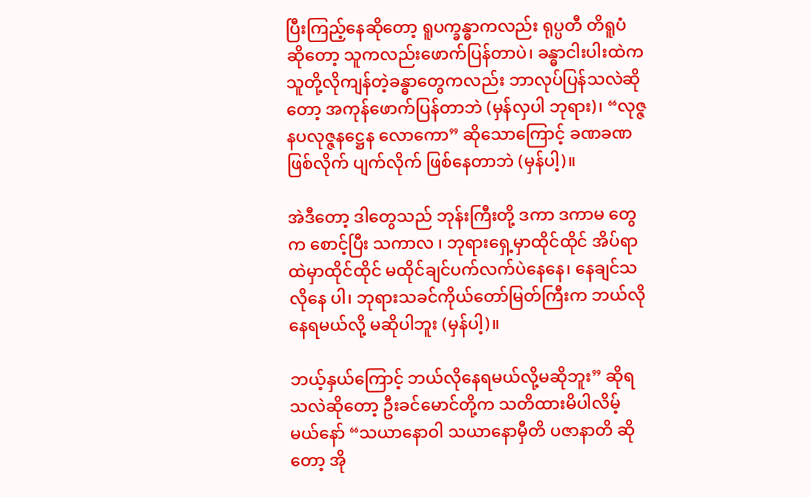ပြီးကြည့်နေဆိုတော့ ရူပက္ခန္ဓာကလည်း ရုပ္ပတီ တိရူပံ ဆိုတော့ သူကလည်းဖောက်ပြန်တာပဲ၊ ခန္ဓာငါးပါးထဲက သူတို့လိုကျန်တဲ့ခန္ဓာတွေကလည်း ဘာလုပ်ပြန်သလဲဆိုတော့ အကုန်ဖောက်ပြန်တာဘဲ (မှန်လှပါ ဘုရား)၊ “လုဇ္ဇနပလုဇ္ဇနဋ္ဌေန လောကော” ဆိုသောကြောင့် ခဏခဏ ဖြစ်လိုက် ပျက်လိုက် ဖြစ်နေတာဘဲ (မှန်ပါ့)။

အဲဒီတော့ ဒါတွေသည် ဘုန်းကြီးတို့ ဒကာ ဒကာမ တွေက စောင့်ပြီး သကာလ ၊ ဘုရားရှေ့မှာထိုင်ထိုင် အိပ်ရာ ထဲမှာထိုင်ထိုင် မထိုင်ချင်ပက်လက်ပဲနေနေ၊ နေချင်သလိုနေ ပါ၊ ဘုရားသခင်ကိုယ်တော်မြတ်ကြီးက ဘယ်လိုနေရမယ်လို့ မဆိုပါဘူး (မှန်ပါ့)။

ဘယ့်နှယ်ကြောင့် ဘယ်လိုနေရမယ်လို့မဆိုဘူး” ဆိုရသလဲဆိုတော့ ဦးခင်မောင်တို့က သတိထားမိပါလိမ့် မယ်နော် “သယာနောဝါ သယာနောမှီတိ ပဇာနာတိ ဆိုတော့ အို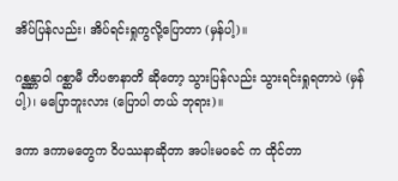အိပ်ပြန်လည်း၊ အိပ်ရင်းရှုကွလို့ပြောတာ (မှန်ပါ့)။

ဂစ္ဆန္တာဝါ ဂစ္ဆာမီ တိပဇာနာတိ ဆိုတော့ သွားပြန်လည်း သွားရင်းရှုရတာပဲ (မှန်ပါ့)၊ မပြောဘူးလား (ပြောပါ တယ် ဘုရား)။

ဒကာ ဒကာမတွေက ဝိပဿနာဆိုတာ အပါးမဝခင် က ထိုင်တာ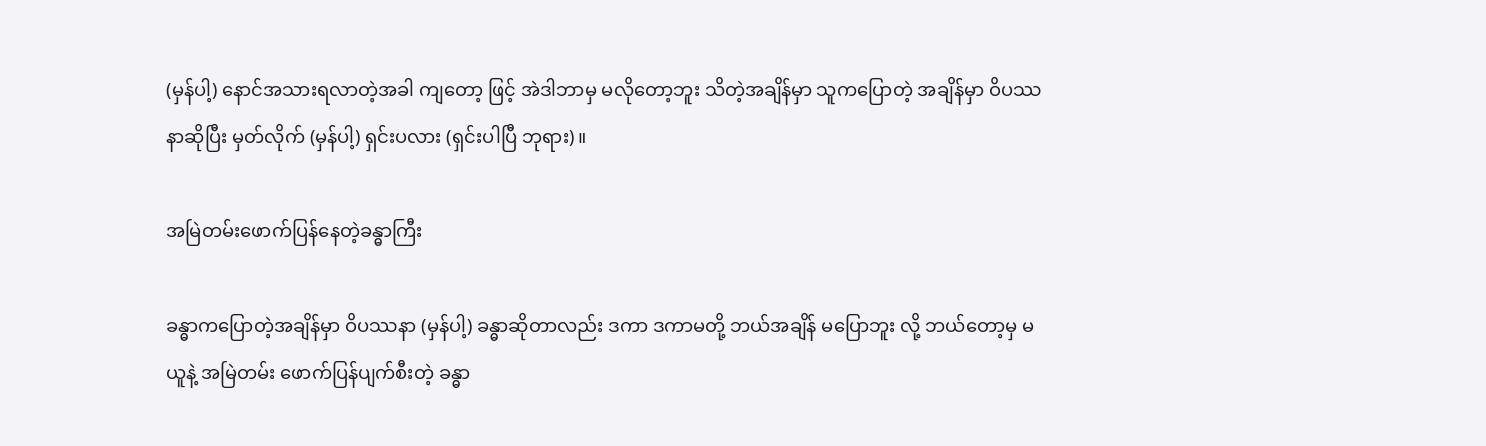(မှန်ပါ့) နောင်အသားရလာတဲ့အခါ ကျတော့ ဖြင့် အဲဒါဘာမှ မလိုတော့ဘူး သိတဲ့အချိန်မှာ သူကပြောတဲ့ အချိန်မှာ ဝိပဿနာဆိုပြီး မှတ်လိုက် (မှန်ပါ့) ရှင်းပလား (ရှင်းပါပြီ ဘုရား)။

အမြဲတမ်းဖောက်ပြန်နေတဲ့ခန္ဓာကြီး

ခန္ဓာကပြောတဲ့အချိန်မှာ ဝိပဿနာ (မှန်ပါ့) ခန္ဓာဆိုတာလည်း ဒကာ ဒကာမတို့ ဘယ်အချိန် မပြောဘူး လို့ ဘယ်တော့မှ မယူနဲ့ အမြဲတမ်း ဖောက်ပြန်ပျက်စီးတဲ့ ခန္ဓာ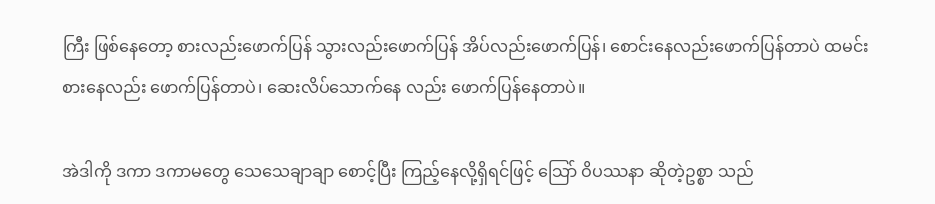ကြီး ဖြစ်နေတော့ စားလည်းဖောက်ပြန် သွားလည်းဖောက်ပြန် အိပ်လည်းဖောက်ပြန်၊ စောင်းနေလည်းဖောက်ပြန်တာပဲ ထမင်းစားနေလည်း ဖောက်ပြန်တာပဲ၊ ဆေးလိပ်သောက်နေ လည်း ဖောက်ပြန်နေတာပဲ။

အဲဒါကို ဒကာ ဒကာမတွေ သေသေချာချာ စောင့်ပြီး ကြည့်နေလို့ရှိရင်ဖြင့် သြော် ဝိပဿနာ ဆိုတဲ့ဥစ္စာ သည်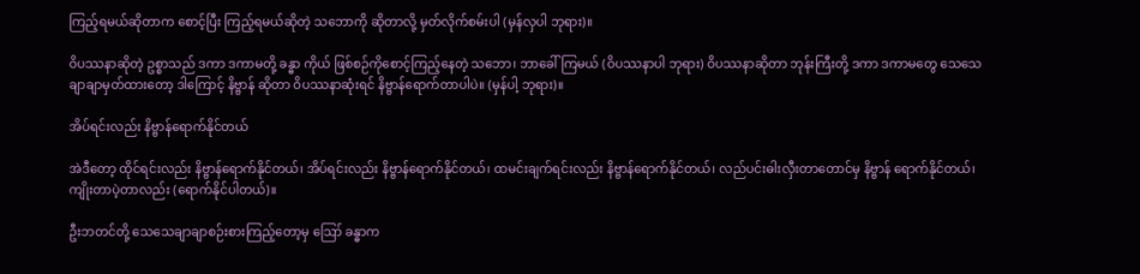ကြည့်ရမယ်ဆိုတာက စောင့်ပြီး ကြည့်ရမယ်ဆိုတဲ့ သဘောကို ဆိုတာလို့ မှတ်လိုက်စမ်းပါ (မှန်လှပါ ဘုရား)။

ဝိပဿနာဆိုတဲ့ ဥစ္စာသည် ဒကာ ဒကာမတို့ ခန္ဓာ ကိုယ် ဖြစ်စဉ်ကိုစောင့်ကြည့်နေတဲ့ သဘော၊ ဘာခေါ်ကြမယ် (ဝိပဿနာပါ ဘုရား) ဝိပဿနာဆိုတာ ဘုန်းကြီးတို့ ဒကာ ဒကာမတွေ သေသေချာချာမှတ်ထားတော့ ဒါကြောင့် နိဗ္ဗာန် ဆိုတာ ဝိပဿနာဆုံးရင် နိဗ္ဗာန်ရောက်တာပါပဲ။ (မှန်ပါ့ ဘုရား)။

အိပ်ရင်းလည်း နိဗ္ဗာန်ရောက်နိုင်တယ်

အဲဒီတော့ ထိုင်ရင်းလည်း နိဗ္ဗာန်ရောက်နိုင်တယ်၊ အိပ်ရင်းလည်း နိဗ္ဗာန်ရောက်နိုင်တယ်၊ ထမင်းချက်ရင်းလည်း နိဗ္ဗာန်ရောက်နိုင်တယ်၊ လည်ပင်းဓါးလှီးတာတောင်မှ နိဗ္ဗာန် ရောက်နိုင်တယ်၊ ကျိုးတာပဲ့တာလည်း (ရောက်နိုင်ပါတယ်)။

ဦးဘတင်တို့ သေသေချာချာစဉ်းစားကြည့်တော့မှ ဪ ခန္ဓာက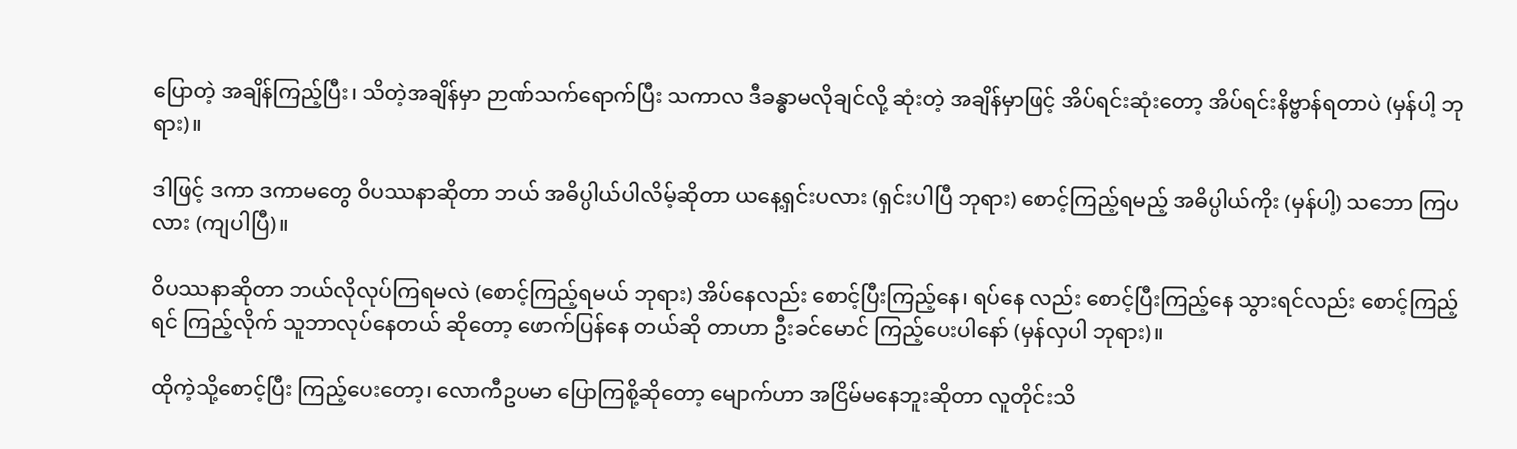ပြောတဲ့ အချိန်ကြည့်ပြီး၊ သိတဲ့အချိန်မှာ ဉာဏ်သက်ရောက်ပြီး သကာလ ဒီခန္ဓာမလိုချင်လို့ ဆုံးတဲ့ အချိန်မှာဖြင့် အိပ်ရင်းဆုံးတော့ အိပ်ရင်းနိဗ္ဗာန်ရတာပဲ (မှန်ပါ့ ဘုရား)။

ဒါဖြင့် ဒကာ ဒကာမတွေ ဝိပဿနာဆိုတာ ဘယ် အဓိပ္ပါယ်ပါလိမ့်ဆိုတာ ယနေ့ရှင်းပလား (ရှင်းပါပြီ ဘုရား) စောင့်ကြည့်ရမည့် အဓိပ္ပါယ်ကိုး (မှန်ပါ့) သဘော ကြပလား (ကျပါပြီ)။

ဝိပဿနာဆိုတာ ဘယ်လိုလုပ်ကြရမလဲ (စောင့်ကြည့်ရမယ် ဘုရား) အိပ်နေလည်း စောင့်ပြီးကြည့်နေ၊ ရပ်နေ လည်း စောင့်ပြီးကြည့်နေ သွားရင်လည်း စောင့်ကြည့်ရင် ကြည့်လိုက် သူဘာလုပ်နေတယ် ဆိုတော့ ဖောက်ပြန်နေ တယ်ဆို တာဟာ ဦးခင်မောင် ကြည့်ပေးပါနော် (မှန်လှပါ ဘုရား)။

ထိုကဲ့သို့စောင့်ပြီး ကြည့်ပေးတော့၊ လောကီဥပမာ ပြောကြစို့ဆိုတော့ မျောက်ဟာ အငြိမ်မနေဘူးဆိုတာ လူတိုင်းသိ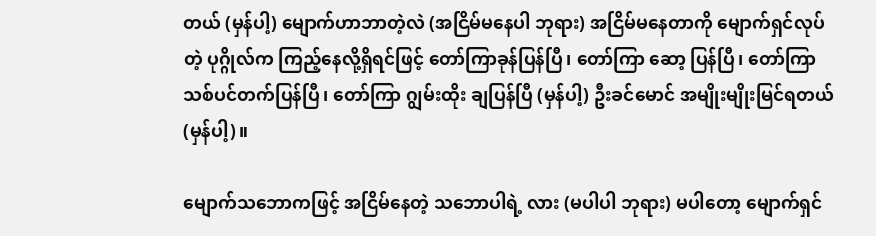တယ် (မှန်ပါ့) မျောက်ဟာဘာတဲ့လဲ (အငြိမ်မနေပါ ဘုရား) အငြိမ်မနေတာကို မျောက်ရှင်လုပ်တဲ့ ပုဂ္ဂိုလ်က ကြည့်နေလို့ရှိရင်ဖြင့် တော်ကြာခုန်ပြန်ပြီ၊ တော်ကြာ ဆော့ ပြန်ပြီ၊ တော်ကြာ သစ်ပင်တက်ပြန်ပြီ၊ တော်ကြာ ဂျွမ်းထိုး ချပြန်ပြီ (မှန်ပါ့) ဦးခင်မောင် အမျိုးမျိုးမြင်ရတယ် (မှန်ပါ့)။

မျောက်သဘောကဖြင့် အငြိမ်နေတဲ့ သဘောပါရဲ့ လား (မပါပါ ဘုရား) မပါတော့ မျောက်ရှင်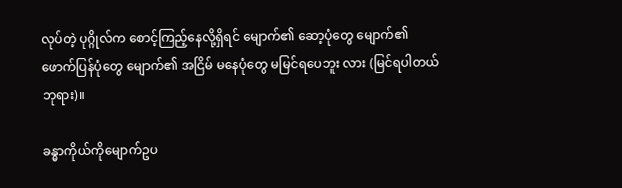လုပ်တဲ့ ပုဂ္ဂိုလ်က စောင့်ကြည့်နေလို့ရှိရင် မျောက်၏ ဆော့ပုံတွေ မျောက်၏ ဖောက်ပြန်ပုံတွေ မျောက်၏ အငြိမ် မနေပုံတွေ မမြင်ရပေဘူး လား (မြင်ရပါတယ် ဘုရား)။

ခန္ဓာကိုယ်ကိုမျောက်ဥပ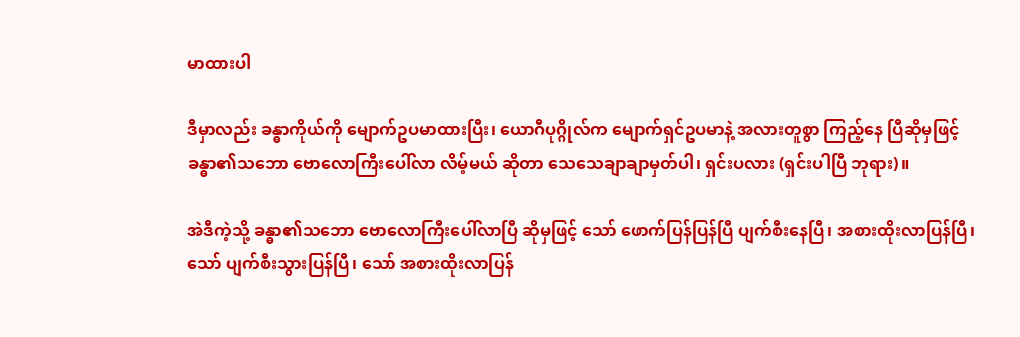မာထားပါ

ဒီမှာလည်း ခန္ဓာကိုယ်ကို မျောက်ဥပမာထားပြီး၊ ယောဂီပုဂ္ဂိုလ်က မျောက်ရှင်ဥပမာနဲ့ အလားတူစွာ ကြည့်နေ ပြီဆိုမှဖြင့် ခန္ဓာ၏သဘော ဗောလောကြီးပေါ်လာ လိမ့်မယ် ဆိုတာ သေသေချာချာမှတ်ပါ၊ ရှင်းပလား (ရှင်းပါပြီ ဘုရား)။

အဲဒီကဲ့သို့ ခန္ဓာ၏သဘော ဗောလောကြီးပေါ်လာပြီ ဆိုမှဖြင့် သော် ဖောက်ပြန်ပြန်ပြီ ပျက်စီးနေပြီ၊ အစားထိုးလာပြန်ပြီ၊ သော် ပျက်စီးသွားပြန်ပြီ၊ သော် အစားထိုးလာပြန်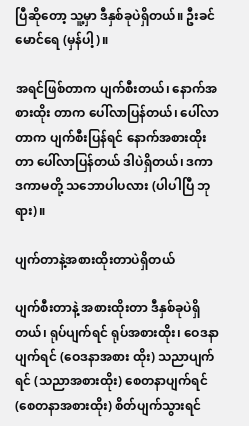ပြီဆိုတော့ သူ့မှာ ဒီနှစ်ခုပဲရှိတယ်။ ဦးခင်မောင်ရေ (မှန်ပါ့)။

အရင်ဖြစ်တာက ပျက်စီးတယ်၊ နောက်အစားထိုး တာက ပေါ်လာပြန်တယ်၊ ပေါ်လာတာက ပျက်စီးပြန်ရင် နောက်အစားထိုးတာ ပေါ်လာပြန်တယ် ဒါပဲရှိတယ်၊ ဒကာ ဒကာမတို့ သဘောပါပလား (ပါပါပြီ ဘုရား)။

ပျက်တာနဲ့အစားထိုးတာပဲရှိတယ်

ပျက်စီးတာနဲ့ အစားထိုးတာ ဒီနှစ်ခုပဲရှိတယ်၊ ရုပ်ပျက်ရင် ရုပ်အစားထိုး၊ ဝေဒနာပျက်ရင် (ဝေဒနာအစား ထိုး) သညာပျက်ရင် (သညာအစားထိုး) စေတနာပျက်ရင် (စေတနာအစားထိုး) စိတ်ပျက်သွားရင်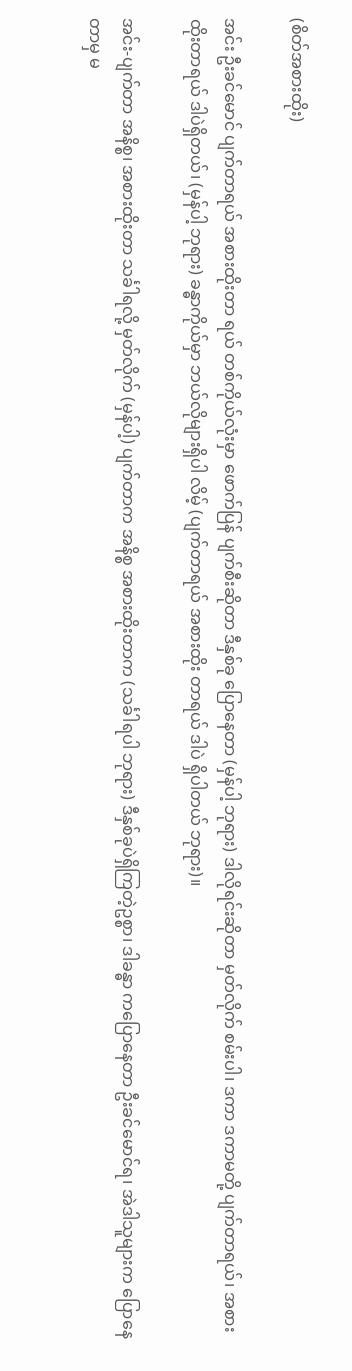(စိတ်အစားထိုး)

အင်း ဦးခင်မောင် ပျက်တာရယ် အစားထိုးတာ ရယ် တစ်ကိုယ်လုံးမှာ ဖောက်ပြန် ပျက်စီးဆိုတာ ဒီနှစ်ခု ပြောနေတာ (မှန်ပါ့ ဘုရား) ဒါလိုရင်းဆိုတာ မှတ်လိုက် စမ်းပါ၊ ဒကာ ဒကာမတို့ ပျက်တာရယ်၊ အစားထိုးတာရယ် ဒါပဲရှိတယ်၊ (မှန်ပါ့ ဘုရား) ခန္ဓာကိုယ်မှာ ဘယ်လိုများရှိပါ လိမ့် (ပျက်တာရယ် အစားထိုး တာရယ် ဒါပဲ ရှိပါတယ် ဘုရား)။

အင်း-ပျက်တာ အနိစ္စ၊ အစားထိုးတာ သင်္ခါရလို့ မှတ်လိုက် (မှန်ပါ့) ပျက်တာက အနိစ္စ အစားထိုးတာက (သင်္ခါရပါ ဘုရား) ဒီနှစ်ခုပဲရှိကြတဲ့ဥစ္စာ၊ ဒါခန္ဓာ ကပြောနေတာ ဦးခင်မောင်ရ၊ အဲဒါသူများက ပြောနေတာမှ မ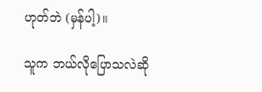ဟုတ်ဘဲ (မှန်ပါ့)။

သူက ဘယ်လိုပြောသလဲဆို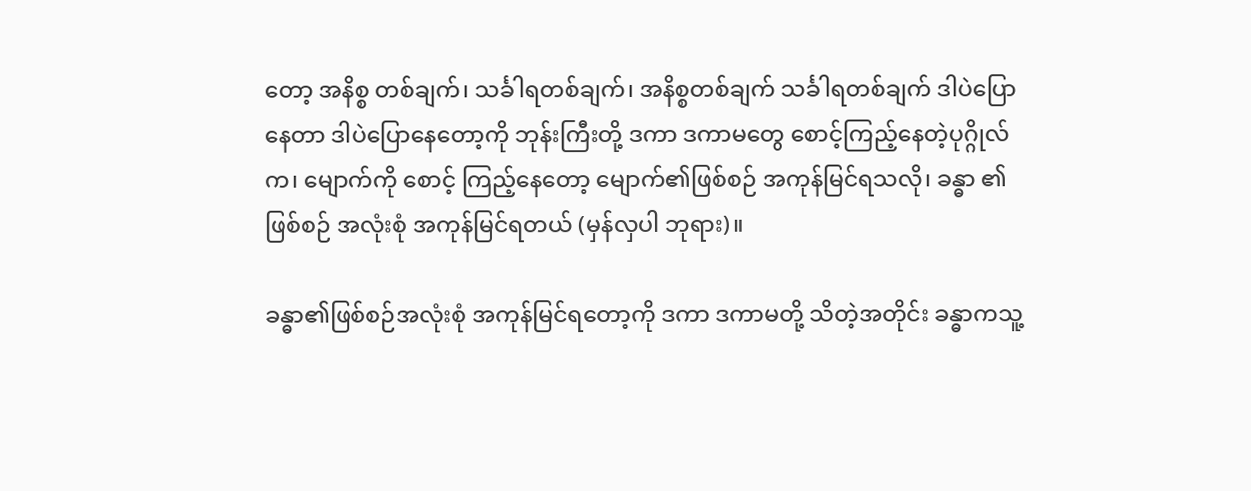တော့ အနိစ္စ တစ်ချက်၊ သင်္ခါရတစ်ချက်၊ အနိစ္စတစ်ချက် သင်္ခါရတစ်ချက် ဒါပဲပြော နေတာ ဒါပဲပြောနေတော့ကို ဘုန်းကြီးတို့ ဒကာ ဒကာမတွေ စောင့်ကြည့်နေတဲ့ပုဂ္ဂိုလ်က၊ မျောက်ကို စောင့် ကြည့်နေတော့ မျောက်၏ဖြစ်စဉ် အကုန်မြင်ရသလို၊ ခန္ဓာ ၏ဖြစ်စဉ် အလုံးစုံ အကုန်မြင်ရတယ် (မှန်လှပါ ဘုရား)။

ခန္ဓာ၏ဖြစ်စဉ်အလုံးစုံ အကုန်မြင်ရတော့ကို ဒကာ ဒကာမတို့ သိတဲ့အတိုင်း ခန္ဓာကသူ့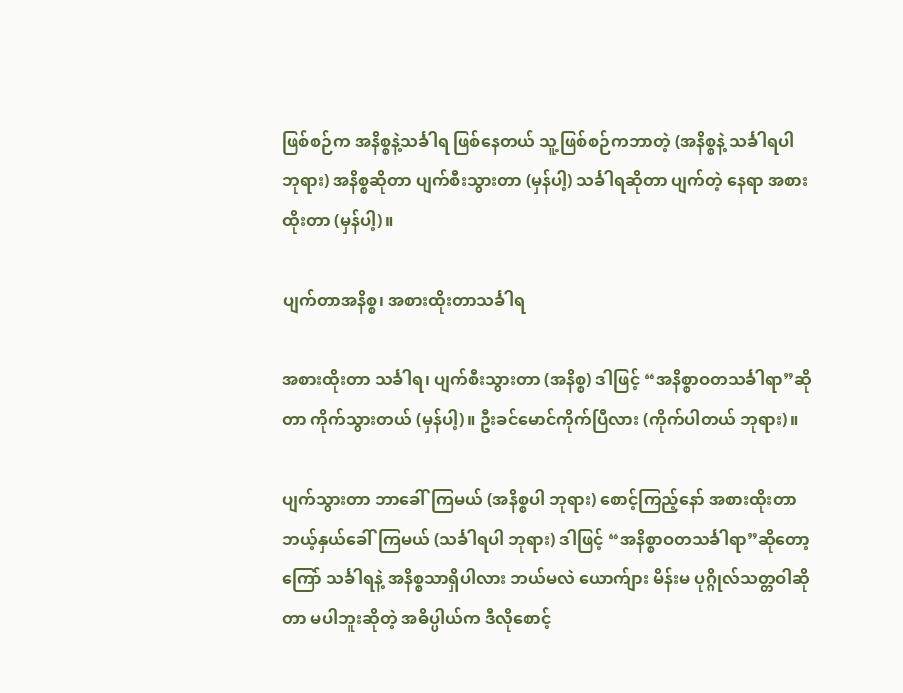ဖြစ်စဉ်က အနိစ္စနဲ့သင်္ခါရ ဖြစ်နေတယ် သူ့ဖြစ်စဉ်ကဘာတဲ့ (အနိစ္စနဲ့ သင်္ခါရပါ ဘုရား) အနိစ္စဆိုတာ ပျက်စီးသွားတာ (မှန်ပါ့) သင်္ခါရဆိုတာ ပျက်တဲ့ နေရာ အစားထိုးတာ (မှန်ပါ့)။

ပျက်တာအနိစ္စ၊ အစားထိုးတာသင်္ခါရ

အစားထိုးတာ သင်္ခါရ၊ ပျက်စီးသွားတာ (အနိစ္စ) ဒါဖြင့် “အနိစ္စာဝတသင်္ခါရာ”ဆိုတာ ကိုက်သွားတယ် (မှန်ပါ့)။ ဦးခင်မောင်ကိုက်ပြီလား (ကိုက်ပါတယ် ဘုရား)။

ပျက်သွားတာ ဘာခေါ်ကြမယ် (အနိစ္စပါ ဘုရား) စောင့်ကြည့်နော် အစားထိုးတာ ဘယ့်နှယ်ခေါ်ကြမယ် (သင်္ခါရပါ ဘုရား) ဒါဖြင့် “အနိစ္စာဝတသင်္ခါရာ”ဆိုတော့ ကြော် သင်္ခါရနဲ့ အနိစ္စသာရှိပါလား ဘယ်မလဲ ယောက်ျား မိန်းမ ပုဂ္ဂိုလ်သတ္တဝါဆိုတာ မပါဘူးဆိုတဲ့ အဓိပ္ပါယ်က ဒီလိုစောင့်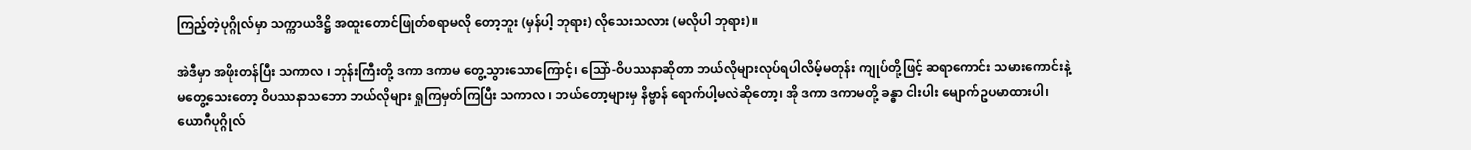ကြည့်တဲ့ပုဂ္ဂိုလ်မှာ သက္ကာယဒိဋ္ဌိ အထူးတောင်ဖြုတ်စရာမလို တော့ဘူး (မှန်ပါ့ ဘုရား) လိုသေးသလား (မလိုပါ ဘုရား)။

အဲဒီမှာ အဖိုးတန်ပြီး သကာလ ၊ ဘုန်းကြီးတို့ ဒကာ ဒကာမ တွေ့သွားသောကြောင့်၊ သြော်-ဝိပဿနာဆိုတာ ဘယ်လိုများလုပ်ရပါလိမ့်မတုန်း ကျုပ်တို့ဖြင့် ဆရာကောင်း သမားကောင်းနဲ့ မတွေ့သေးတော့ ဝိပဿနာသဘော ဘယ်လိုများ ရှုကြမှတ်ကြပြီး သကာလ ၊ ဘယ်တော့များမှ နိဗ္ဗာန် ရောက်ပါ့မလဲဆိုတော့၊ အို ဒကာ ဒကာမတို့ ခန္ဓာ ငါးပါး မျောက်ဥပမာထားပါ၊ ယောဂီပုဂ္ဂိုလ်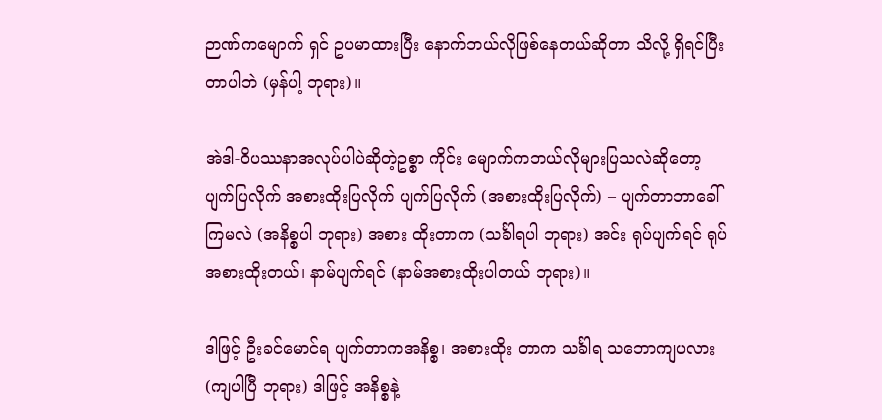ဉာဏ်ကမျောက် ရှင် ဥပမာထားပြီး နောက်ဘယ်လိုဖြစ်နေတယ်ဆိုတာ သိလို့ ရှိရင်ပြီးတာပါဘဲ (မှန်ပါ့ ဘုရား)။

အဲဒါ-ဝိပဿနာအလုပ်ပါပဲဆိုတဲ့ဥစ္စာ ကိုင်း မျောက်ကဘယ်လိုများပြသလဲဆိုတော့ ပျက်ပြလိုက် အစားထိုးပြလိုက် ပျက်ပြလိုက် (အစားထိုးပြလိုက်) – ပျက်တာဘာခေါ်ကြမလဲ (အနိစ္စပါ ဘုရား) အစား ထိုးတာက (သင်္ခါရပါ ဘုရား) အင်း ရုပ်ပျက်ရင် ရုပ်အစားထိုးတယ်၊ နာမ်ပျက်ရင် (နာမ်အစားထိုးပါတယ် ဘုရား)။

ဒါဖြင့် ဦးခင်မောင်ရ ပျက်တာကအနိစ္စ၊ အစားထိုး တာက သင်္ခါရ သဘောကျပလား (ကျပါပြီ ဘုရား) ဒါဖြင့် အနိစ္စနဲ့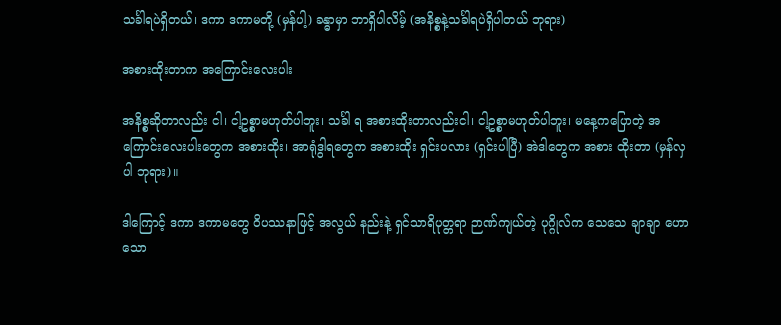သင်္ခါရပဲရှိတယ်၊ ဒကာ ဒကာမတို့ (မှန်ပါ့) ခန္ဓာမှာ ဘာရှိပါလိမ့် (အနိစ္စနဲ့သင်္ခါရပဲရှိပါတယ် ဘုရား)

အစားထိုးတာက အကြောင်းလေးပါး

အနိစ္စဆိုတာလည်း ငါ၊ ငါ့ဥစ္စာမဟုတ်ပါဘူး၊ သင်္ခါ ရ အစားထိုးတာလည်းငါ၊ ငါ့ဥစ္စာမဟုတ်ပါဘူး၊ မနေ့ကပြောတဲ့ အကြောင်းလေးပါးတွေက အစားထိုး၊ အာရုံဒွါရတွေက အစားထိုး ရှင်းပလား (ရှင်းပါပြီ) အဲဒါတွေက အစား ထိုးတာ (မှန်လှပါ ဘုရား)။

ဒါကြောင့် ဒကာ ဒကာမတွေ ဝိပဿနာဖြင့် အလွယ် နည်းနဲ့ ရှင်သာရိပုတ္တရာ ဉာဏ်ကျယ်တဲ့ ပုဂ္ဂိုလ်က သေသေ ချာချာ ဟောသော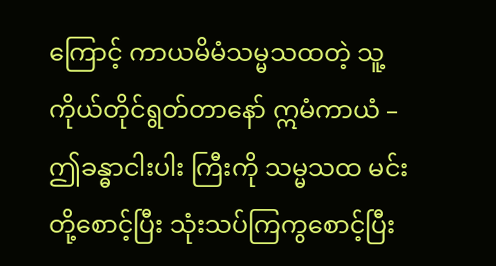ကြောင့် ကာယမိမံသမ္မသထတဲ့ သူ့ကိုယ်တိုင်ရွတ်တာနော် ဣမံကာယံ – ဤခန္ဓာငါးပါး ကြီးကို သမ္မသထ မင်းတို့စောင့်ပြီး သုံးသပ်ကြကွစောင့်ပြီး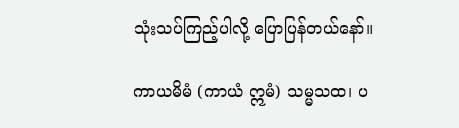သုံးသပ်ကြည့်ပါလို့ ပြောပြန်တယ်နော်။

ကာယမိမံ (ကာယံ ဣမံ) သမ္မသထ၊ ပ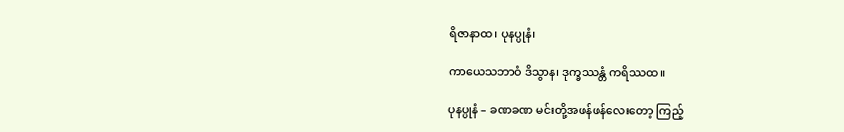ရိဇာနာထ၊ ပုနပ္ပုနံ၊

ကာယေသဘာဝံ ဒိသွာန၊ ဒုက္ခဿန္တံ ကရိဿထ။

ပုနပ္ပုနံ – ခဏခဏ မင်းတို့အဖန်ဖန်လေးတော့ ကြည့်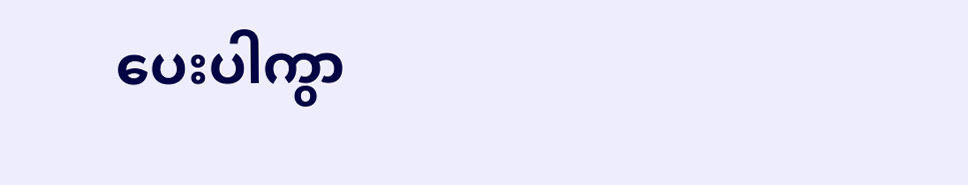ပေးပါကွာ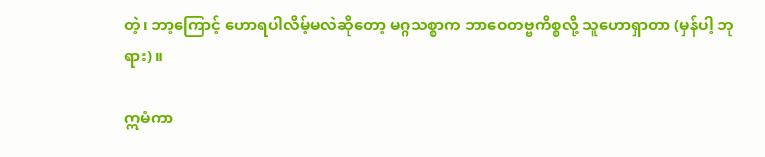တဲ့၊ ဘာ့ကြောင့် ဟောရပါလိမ့်မလဲဆိုတော့ မဂ္ဂသစ္စာက ဘာဝေတဗ္ဗကိစ္စလို့ သူဟောရှာတာ (မှန်ပါ့ ဘုရား)။

ဣမံကာ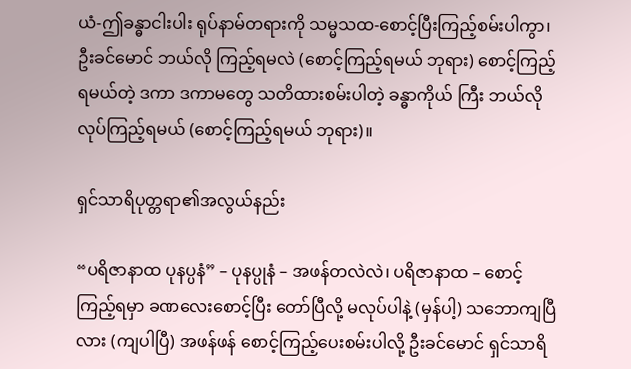ယံ-ဤခန္ဓာငါးပါး ရုပ်နာမ်တရားကို သမ္မသထ-စောင့်ပြီးကြည့်စမ်းပါကွာ၊ ဦးခင်မောင် ဘယ်လို ကြည့်ရမလဲ (စောင့်ကြည့်ရမယ် ဘုရား) စောင့်ကြည့် ရမယ်တဲ့ ဒကာ ဒကာမတွေ သတိထားစမ်းပါတဲ့ ခန္ဓာကိုယ် ကြီး ဘယ်လိုလုပ်ကြည့်ရမယ် (စောင့်ကြည့်ရမယ် ဘုရား)။

ရှင်သာရိပုတ္တရာ၏အလွယ်နည်း

“ပရိဇာနာထ ပုနပ္ပနံ” – ပုနပ္ပုနံ – အဖန်တလဲလဲ၊ ပရိဇာနာထ – စောင့်ကြည့်ရမှာ ခဏလေးစောင့်ပြီး တော်ပြီလို့ မလုပ်ပါနဲ့ (မှန်ပါ့) သဘောကျပြီလား (ကျပါပြီ) အဖန်ဖန် စောင့်ကြည့်ပေးစမ်းပါလို့ ဦးခင်မောင် ရှင်သာရိ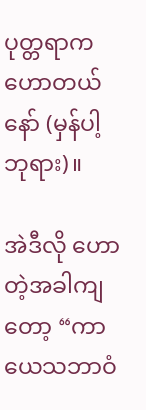ပုတ္တရာက ဟောတယ်နော် (မှန်ပါ့ ဘုရား)။

အဲဒီလို ဟောတဲ့အခါကျတော့ “ကာယေသဘာဝံ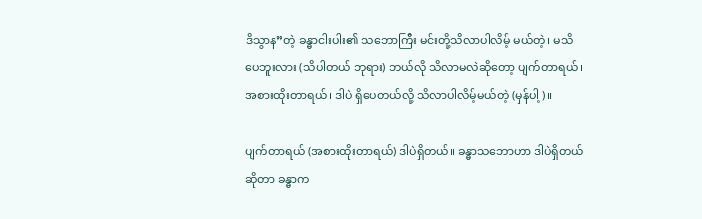ဒိသွာန”တဲ့ ခန္ဓာငါးပါး၏ သဘောကြီး မင်းတို့သိလာပါလိမ့် မယ်တဲ့၊ မသိပေဘူးလား (သိပါတယ် ဘုရား) ဘယ်လို သိလာမလဲဆိုတော့ ပျက်တာရယ်၊ အစားထိုးတာရယ်၊ ဒါပဲ ရှိပေတယ်လို့ သိလာပါလိမ့်မယ်တဲ့ (မှန်ပါ့)။

ပျက်တာရယ် (အစားထိုးတာရယ်) ဒါပဲရှိတယ်။ ခန္ဓာသဘောဟာ ဒါပဲရှိတယ်ဆိုတာ ခန္ဓာက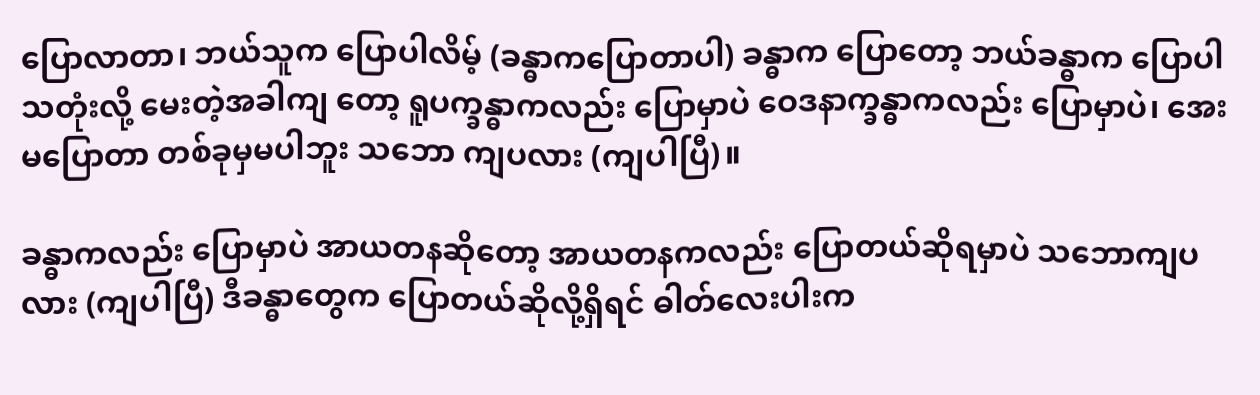ပြောလာတာ၊ ဘယ်သူက ပြောပါလိမ့် (ခန္ဓာကပြောတာပါ) ခန္ဓာက ပြောတော့ ဘယ်ခန္ဓာက ပြောပါသတုံးလို့ မေးတဲ့အခါကျ တော့ ရူပက္ခန္ဓာကလည်း ပြောမှာပဲ ဝေဒနာက္ခန္ဓာကလည်း ပြောမှာပဲ၊ အေး မပြောတာ တစ်ခုမှမပါဘူး သဘော ကျပလား (ကျပါပြီ)။

ခန္ဓာကလည်း ပြောမှာပဲ အာယတနဆိုတော့ အာယတနကလည်း ပြောတယ်ဆိုရမှာပဲ သဘောကျပလား (ကျပါပြီ) ဒီခန္ဓာတွေက ပြောတယ်ဆိုလို့ရှိရင် ဓါတ်လေးပါးက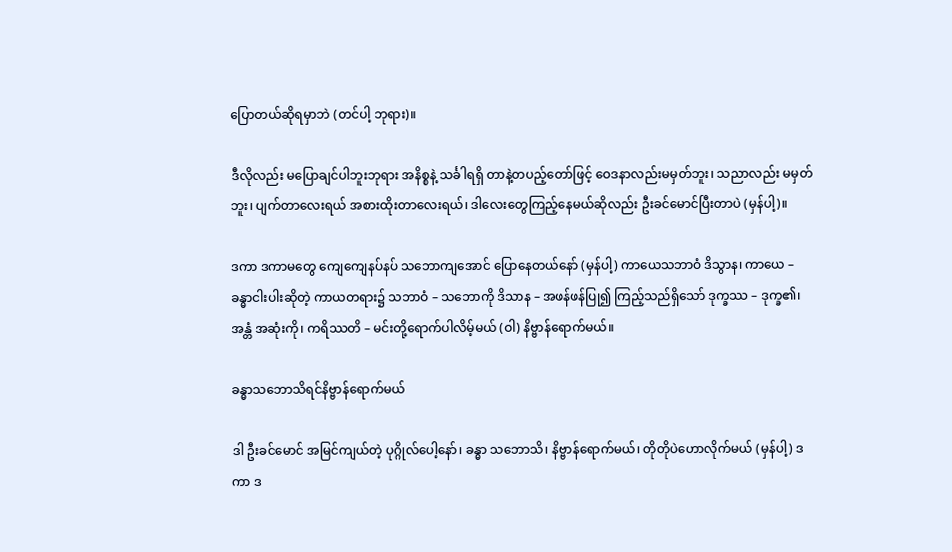ပြောတယ်ဆိုရမှာဘဲ (တင်ပါ့ ဘုရား)။

ဒီလိုလည်း မပြောချင်ပါဘူးဘုရား အနိစ္စနဲ့ သင်္ခါရရှိ တာနဲ့တပည့်တော်ဖြင့် ဝေဒနာလည်းမမှတ်ဘူး၊ သညာလည်း မမှတ်ဘူး၊ ပျက်တာလေးရယ် အစားထိုးတာလေးရယ်၊ ဒါလေးတွေကြည့်နေမယ်ဆိုလည်း ဦးခင်မောင်ပြီးတာပဲ (မှန်ပါ့)။

ဒကာ ဒကာမတွေ ကျေကျေနပ်နပ် သဘောကျအောင် ပြောနေတယ်နော် (မှန်ပါ့) ကာယေသဘာဝံ ဒိသွာန၊ ကာယေ – ခန္ဓာငါးပါးဆိုတဲ့ ကာယတရား၌ သဘာဝံ – သဘောကို ဒိသာန – အဖန်ဖန်ပြု၍ ကြည့်သည်ရှိသော် ဒုက္ခဿ – ဒုက္ခ၏၊ အန္တံ အဆုံးကို၊ ကရိဿတိ – မင်းတို့ရောက်ပါလိမ့်မယ် (ဝါ) နိဗ္ဗာန်ရောက်မယ်။

ခန္ဓာသဘောသိရင်နိဗ္ဗာန်ရောက်မယ်

ဒါ ဦးခင်မောင် အမြင်ကျယ်တဲ့ ပုဂ္ဂိုလ်ပေါ့နော်၊ ခန္ဓာ သဘောသိ၊ နိဗ္ဗာန်ရောက်မယ်၊ တိုတိုပဲဟောလိုက်မယ် (မှန်ပါ့) ဒကာ ဒ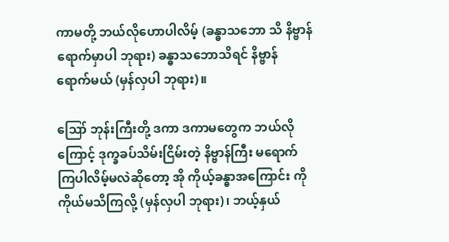ကာမတို့ ဘယ်လိုဟောပါလိမ့် (ခန္ဓာသဘော သိ နိဗ္ဗာန်ရောက်မှာပါ ဘုရား) ခန္ဓာသဘောသိရင် နိဗ္ဗာန် ရောက်မယ် (မှန်လှပါ ဘုရား)။

ဪ ဘုန်းကြီးတို့ ဒကာ ဒကာမတွေက ဘယ်လိုကြောင့် ဒုက္ခခပ်သိမ်းငြိမ်းတဲ့ နိဗ္ဗာန်ကြီး မရောက် ကြပါလိမ့်မလဲဆိုတော့ အို ကိုယ့်ခန္ဓာအကြောင်း ကို ကိုယ်မသိကြလို့ (မှန်လှပါ ဘုရား)၊ ဘယ့်နှယ်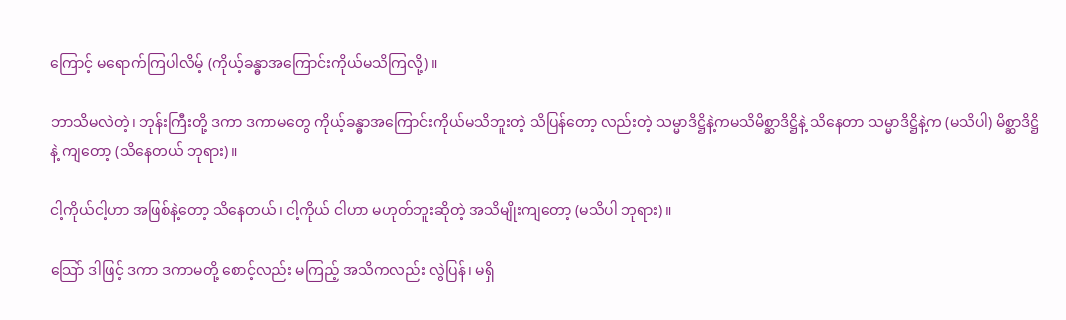ကြောင့် မရောက်ကြပါလိမ့် (ကိုယ့်ခန္ဓာအကြောင်းကိုယ်မသိကြလို့)။

ဘာသိမလဲတဲ့၊ ဘုန်းကြီးတို့ ဒကာ ဒကာမတွေ ကိုယ့်ခန္ဓာအကြောင်းကိုယ်မသိဘူးတဲ့ သိပြန်တော့ လည်းတဲ့ သမ္မာဒိဋ္ဌိနဲ့ကမသိမိစ္ဆာဒိဋ္ဌိနဲ့ သိနေတာ သမ္မာဒိဋ္ဌိနဲ့က (မသိပါ) မိစ္ဆာဒိဋ္ဌိနဲ့ ကျတော့ (သိနေတယ် ဘုရား)။

ငါ့ကိုယ်ငါ့ဟာ အဖြစ်နဲ့တော့ သိနေတယ်၊ ငါ့ကိုယ် ငါဟာ မဟုတ်ဘူးဆိုတဲ့ အသိမျိုးကျတော့ (မသိပါ ဘုရား)။

သြော် ဒါဖြင့် ဒကာ ဒကာမတို့ စောင့်လည်း မကြည့် အသိကလည်း လွဲပြန်၊ မရှိ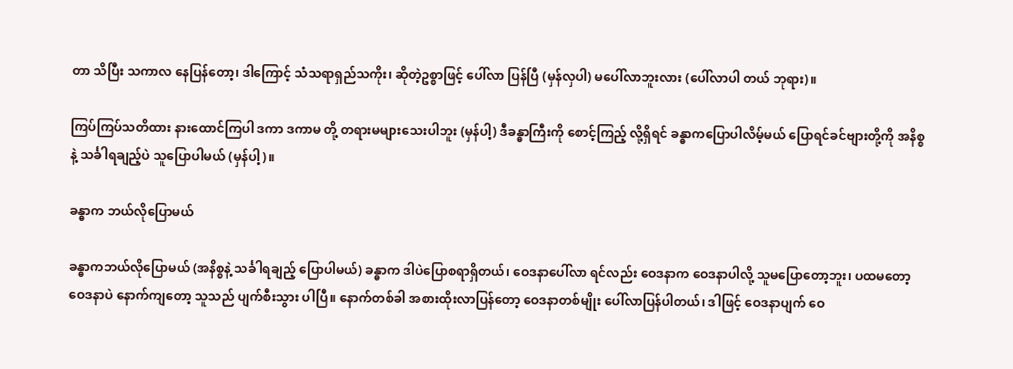တာ သိပြီး သကာလ နေပြန်တော့၊ ဒါကြောင့် သံသရာရှည်သကိုး၊ ဆိုတဲ့ဥစ္စာဖြင့် ပေါ်လာ ပြန်ပြီ (မှန်လှပါ) မပေါ်လာဘူးလား (ပေါ်လာပါ တယ် ဘုရား)။

ကြပ်ကြပ်သတိထား နားထောင်ကြပါ ဒကာ ဒကာမ တို့ တရားမများသေးပါဘူး (မှန်ပါ့) ဒီခန္ဓာကြီးကို စောင့်ကြည့် လို့ရှိရင် ခန္ဓာကပြောပါလိမ့်မယ် ပြောရင်ခင်ဗျားတို့ကို အနိစ္စ နဲ့ သင်္ခါရချည့်ပဲ သူပြောပါမယ် (မှန်ပါ့)။

ခန္ဓာက ဘယ်လိုပြောမယ်

ခန္ဓာကဘယ်လိုပြောမယ် (အနိစ္စနဲ့ သင်္ခါရချည့် ပြောပါမယ်) ခန္ဓာက ဒါပဲပြောစရာရှိတယ်၊ ဝေဒနာပေါ်လာ ရင်လည်း ဝေဒနာက ဝေဒနာပါလို့ သူမပြောတော့ဘူး၊ ပထမတော့ ဝေဒနာပဲ နောက်ကျတော့ သူသည် ပျက်စီးသွား ပါပြီ။ နောက်တစ်ခါ အစားထိုးလာပြန်တော့ ဝေဒနာတစ်မျိုး ပေါ်လာပြန်ပါတယ်၊ ဒါဖြင့် ဝေဒနာပျက် ဝေ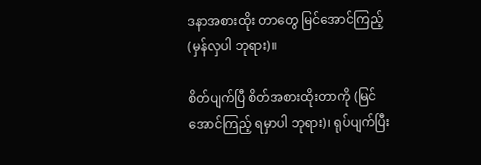ဒနာအစားထိုး တာတွေ မြင်အောင်ကြည့် (မှန်လှပါ ဘုရား)။

စိတ်ပျက်ပြီ စိတ်အစားထိုးတာကို (မြင်အောင်ကြည့် ရမှာပါ ဘုရား)၊ ရုပ်ပျက်ပြီး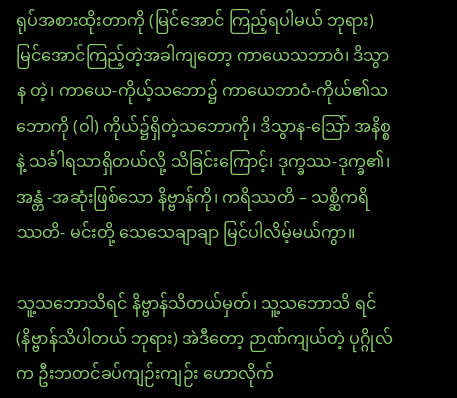ရုပ်အစားထိုးတာကို (မြင်အောင် ကြည့်ရပါမယ် ဘုရား) မြင်အောင်ကြည့်တဲ့အခါကျတော့ ကာယေသဘာဝံ၊ ဒိသွာန တဲ့၊ ကာယေ-ကိုယ့်သဘော၌ ကာယေဘာဝံ-ကိုယ်၏သဘောကို (ဝါ) ကိုယ်၌ရှိတဲ့သဘောကို၊ ဒိသွာန-သြော် အနိစ္စနဲ့ သင်္ခါရသာရှိတယ်လို့ သိခြင်းကြောင့်၊ ဒုက္ခဿ-ဒုက္ခ၏၊ အန္တံ -အဆုံးဖြစ်သော နိဗ္ဗာန်ကို၊ ကရိဿတိ – သစ္ဆိကရိဿတိ- မင်းတို့ သေသေချာချာ မြင်ပါလိမ့်မယ်ကွာ။

သူ့သဘောသိရင် နိဗ္ဗာန်သိတယ်မှတ်၊ သူ့သဘောသိ ရင် (နိဗ္ဗာန်သိပါတယ် ဘုရား) အဲဒီတော့ ဉာဏ်ကျယ်တဲ့ ပုဂ္ဂိုလ်က ဦးဘတင်ခပ်ကျဉ်းကျဉ်း ဟောလိုက်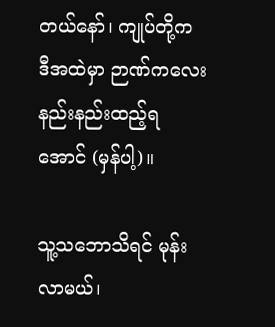တယ်နော်၊ ကျုပ်တို့က ဒီအထဲမှာ ဉာဏ်ကလေးနည်းနည်းထည့်ရအောင် (မှန်ပါ့)။

သူ့သဘောသိရင် မုန်းလာမယ်၊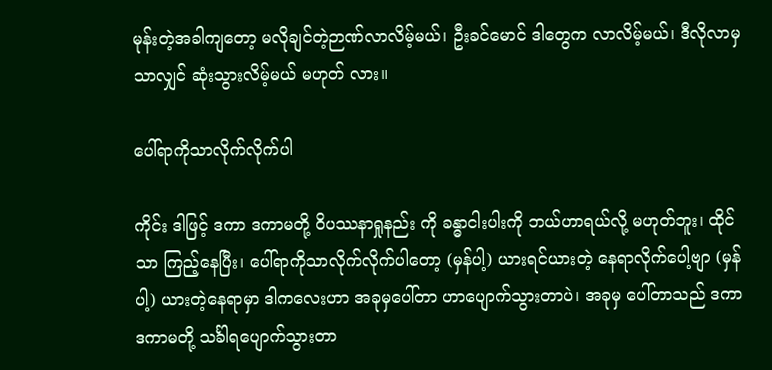မုန်းတဲ့အခါကျတော့ မလိုချင်တဲ့ဉာဏ်လာလိမ့်မယ်၊ ဦးခင်မောင် ဒါတွေက လာလိမ့်မယ်၊ ဒီလိုလာမှသာလျှင် ဆုံးသွားလိမ့်မယ် မဟုတ် လား။

ပေါ်ရာကိုသာလိုက်လိုက်ပါ

ကိုင်း ဒါဖြင့် ဒကာ ဒကာမတို့ ဝိပဿနာရှုနည်း ကို ခန္ဓာငါးပါးကို ဘယ်ဟာရယ်လို့ မဟုတ်ဘူး၊ ထိုင်သာ ကြည့်နေပြီး၊ ပေါ်ရာကိုသာလိုက်လိုက်ပါတော့ (မှန်ပါ့) ယားရင်ယားတဲ့ နေရာလိုက်ပေါ့ဗျာ (မှန်ပါ့) ယားတဲ့နေရာမှာ ဒါကလေးဟာ အခုမှပေါ်တာ ဟာပျောက်သွားတာပဲ၊ အခုမှ ပေါ်တာသည် ဒကာ ဒကာမတို့ သင်္ခါရပျောက်သွားတာ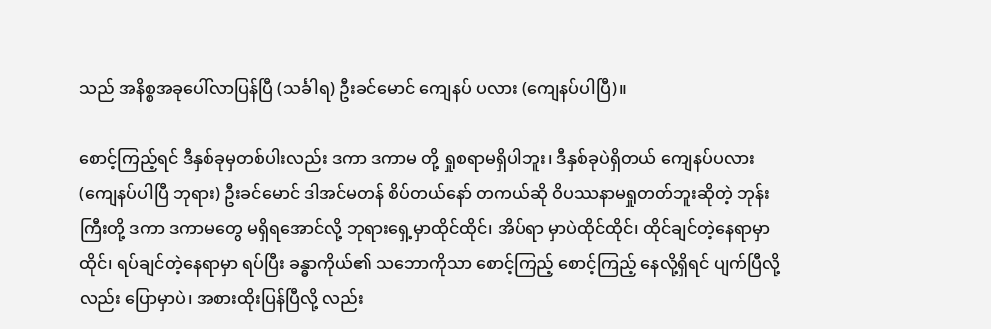သည် အနိစ္စအခုပေါ်လာပြန်ပြီ (သင်္ခါရ) ဦးခင်မောင် ကျေနပ် ပလား (ကျေနပ်ပါပြီ)။

စောင့်ကြည့်ရင် ဒီနှစ်ခုမှတစ်ပါးလည်း ဒကာ ဒကာမ တို့ ရှုစရာမရှိပါဘူး၊ ဒီနှစ်ခုပဲရှိတယ် ကျေနပ်ပလား (ကျေနပ်ပါပြီ ဘုရား) ဦးခင်မောင် ဒါအင်မတန် စိပ်တယ်နော် တကယ်ဆို ဝိပဿနာမရှုတတ်ဘူးဆိုတဲ့ ဘုန်းကြီးတို့ ဒကာ ဒကာမတွေ မရှိရအောင်လို့ ဘုရားရှေ့မှာထိုင်ထိုင်၊ အိပ်ရာ မှာပဲထိုင်ထိုင်၊ ထိုင်ချင်တဲ့နေရာမှာထိုင်၊ ရပ်ချင်တဲ့နေရာမှာ ရပ်ပြီး ခန္ဓာကိုယ်၏ သဘောကိုသာ စောင့်ကြည့် စောင့်ကြည့် နေလို့ရှိရင် ပျက်ပြီလို့လည်း ပြောမှာပဲ၊ အစားထိုးပြန်ပြီလို့ လည်း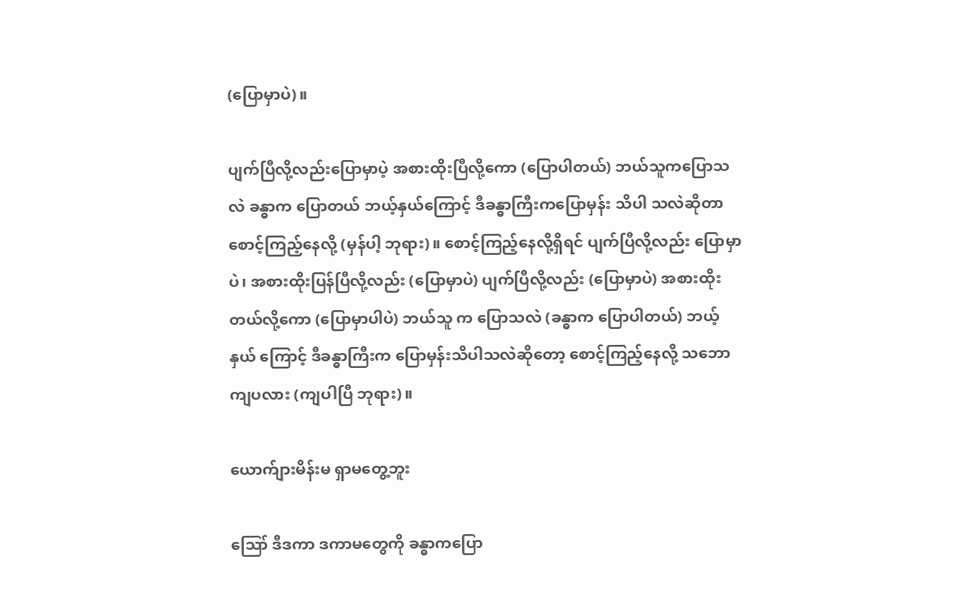(ပြောမှာပဲ)။

ပျက်ပြီလို့လည်းပြောမှာပဲ့ အစားထိုးပြီလို့ကော (ပြောပါတယ်) ဘယ်သူကပြောသလဲ ခန္ဓာက ပြောတယ် ဘယ့်နှယ်ကြောင့် ဒီခန္ဓာကြီးကပြောမှန်း သိပါ သလဲဆိုတာ စောင့်ကြည့်နေလို့ (မှန်ပါ့ ဘုရား)။ စောင့်ကြည့်နေလို့ရှိရင် ပျက်ပြီလို့လည်း ပြောမှာပဲ၊ အစားထိုးပြန်ပြီလို့လည်း (ပြောမှာပဲ) ပျက်ပြီလို့လည်း (ပြောမှာပဲ) အစားထိုးတယ်လို့ကော (ပြောမှာပါပဲ) ဘယ်သူ က ပြောသလဲ (ခန္ဓာက ပြောပါတယ်) ဘယ့်နှယ် ကြောင့် ဒီခန္ဓာကြီးက ပြောမှန်းသိပါသလဲဆိုတော့ စောင့်ကြည့်နေလို့ သဘောကျပလား (ကျပါပြီ ဘုရား)။

ယောက်ျားမိန်းမ ရှာမတွေ့ဘူး

ဪ ဒီဒကာ ဒကာမတွေကို ခန္ဓာကပြော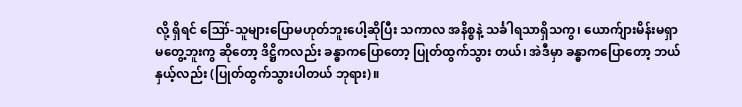လို့ ရှိရင် ဪ-သူများပြောမဟုတ်ဘူးပေါ့ဆိုပြီး သကာလ အနိစ္စနဲ့ သင်္ခါရသာရှိသကွ၊ ယောက်ျားမိန်းမရှာမတွေ့ဘူးကွ ဆိုတော့ ဒိဋ္ဌိကလည်း ခန္ဓာကပြောတော့ ပြုတ်ထွက်သွား တယ်၊ အဲဒီမှာ ခန္ဓာကပြောတော့ ဘယ်နှယ့်လည်း (ပြုတ်ထွက်သွားပါတယ် ဘုရား)။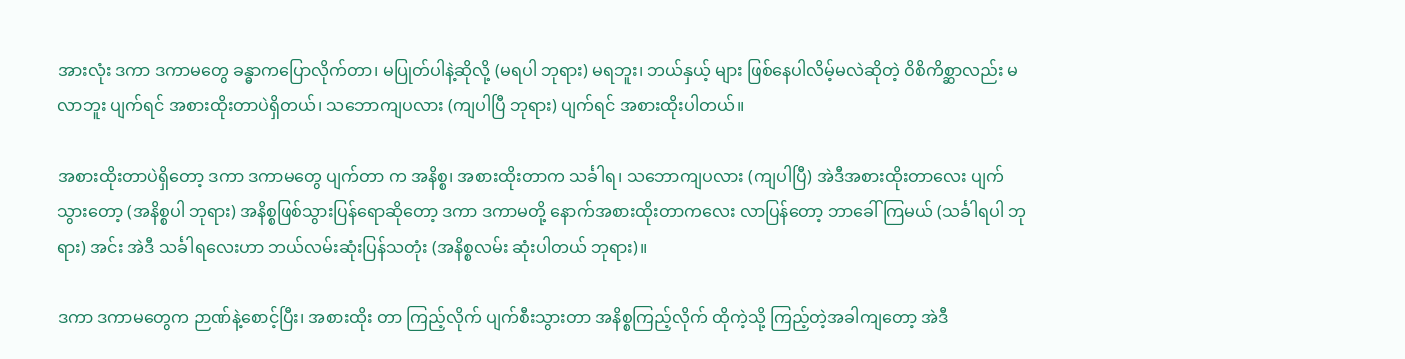အားလုံး ဒကာ ဒကာမတွေ ခန္ဓာကပြောလိုက်တာ၊ မပြုတ်ပါနဲ့ဆိုလို့ (မရပါ ဘုရား) မရဘူး၊ ဘယ်နှယ့် များ ဖြစ်နေပါလိမ့်မလဲဆိုတဲ့ ဝိစိကိစ္ဆာလည်း မလာဘူး ပျက်ရင် အစားထိုးတာပဲရှိတယ်၊ သဘောကျပလား (ကျပါပြီ ဘုရား) ပျက်ရင် အစားထိုးပါတယ်။

အစားထိုးတာပဲရှိတော့ ဒကာ ဒကာမတွေ ပျက်တာ က အနိစ္စ၊ အစားထိုးတာက သင်္ခါရ၊ သဘောကျပလား (ကျပါပြီ) အဲဒီအစားထိုးတာလေး ပျက်သွားတော့ (အနိစ္စပါ ဘုရား) အနိစ္စဖြစ်သွားပြန်ရောဆိုတော့ ဒကာ ဒကာမတို့ နောက်အစားထိုးတာကလေး လာပြန်တော့ ဘာခေါ်ကြမယ် (သင်္ခါရပါ ဘုရား) အင်း အဲဒီ သင်္ခါရလေးဟာ ဘယ်လမ်းဆုံးပြန်သတုံး (အနိစ္စလမ်း ဆုံးပါတယ် ဘုရား)။

ဒကာ ဒကာမတွေက ဉာဏ်နဲ့စောင့်ပြီး၊ အစားထိုး တာ ကြည့်လိုက် ပျက်စီးသွားတာ အနိစ္စကြည့်လိုက် ထိုကဲ့သို့ ကြည့်တဲ့အခါကျတော့ အဲဒီ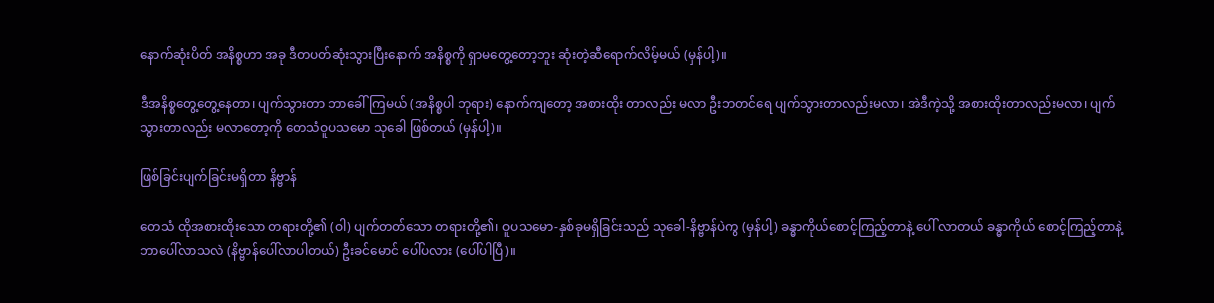နောက်ဆုံးပိတ် အနိစ္စဟာ အခု ဒီတပတ်ဆုံးသွားပြီးနောက် အနိစ္စကို ရှာမတွေ့တော့ဘူး ဆုံးတဲ့ဆီရောက်လိမ့်မယ် (မှန်ပါ့)။

ဒီအနိစ္စတွေ့တွေ့နေတာ၊ ပျက်သွားတာ ဘာခေါ် ကြမယ် (အနိစ္စပါ ဘုရား) နောက်ကျတော့ အစားထိုး တာလည်း မလာ ဦးဘတင်ရေ ပျက်သွားတာလည်းမလာ၊ အဲဒီကဲ့သို့ အစားထိုးတာလည်းမလာ၊ ပျက်သွားတာလည်း မလာတော့ကို တေသံဝူပသမော သုခေါ ဖြစ်တယ် (မှန်ပါ့)။

ဖြစ်ခြင်းပျက်ခြင်းမရှိတာ နိဗ္ဗာန်

တေသံ ထိုအစားထိုးသော တရားတို့၏ (ဝါ) ပျက်တတ်သော တရားတို့၏၊ ဝူပသမော-နှစ်ခုမရှိခြင်းသည် သုခေါ-နိဗ္ဗာန်ပဲကွ (မှန်ပါ့) ခန္ဓာကိုယ်စောင့်ကြည့်တာနဲ့ ပေါ် လာတယ် ခန္ဓာကိုယ် စောင့်ကြည့်တာနဲ့ ဘာပေါ်လာသလဲ (နိဗ္ဗာန်ပေါ်လာပါတယ်) ဦးခင်မောင် ပေါ်ပလား (ပေါ်ပါပြီ)။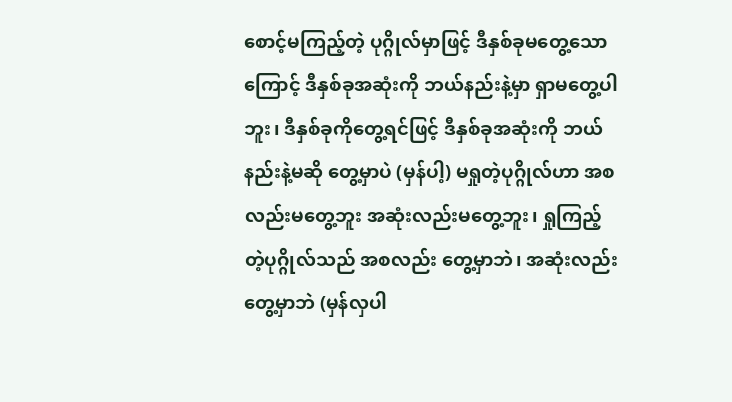စောင့်မကြည့်တဲ့ ပုဂ္ဂိုလ်မှာဖြင့် ဒီနှစ်ခုမတွေ့သော ကြောင့် ဒီနှစ်ခုအဆုံးကို ဘယ်နည်းနဲ့မှာ ရှာမတွေ့ပါဘူး၊ ဒီနှစ်ခုကိုတွေ့ရင်ဖြင့် ဒီနှစ်ခုအဆုံးကို ဘယ်နည်းနဲ့မဆို တွေ့မှာပဲ (မှန်ပါ့) မရှုတဲ့ပုဂ္ဂိုလ်ဟာ အစလည်းမတွေ့ဘူး အဆုံးလည်းမတွေ့ဘူး၊ ရှုကြည့်တဲ့ပုဂ္ဂိုလ်သည် အစလည်း တွေ့မှာဘဲ၊ အဆုံးလည်းတွေ့မှာဘဲ (မှန်လှပါ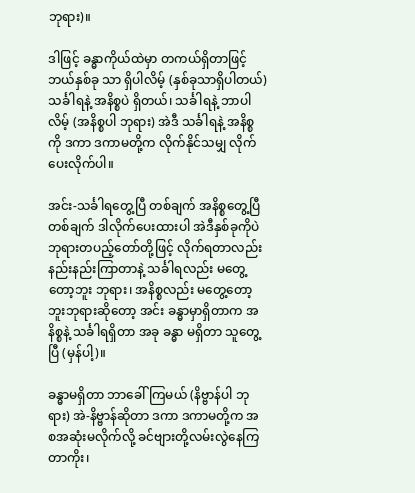ဘုရား)။

ဒါဖြင့် ခန္ဓာကိုယ်ထဲမှာ တကယ်ရှိတာဖြင့် ဘယ်နှစ်ခု သာ ရှိပါလိမ့် (နှစ်ခုသာရှိပါတယ်) သင်္ခါရနဲ့ အနိစ္စပဲ ရှိတယ်၊ သင်္ခါရနဲ့ ဘာပါလိမ့် (အနိစ္စပါ ဘုရား) အဲဒီ သင်္ခါရနဲ့ အနိစ္စကို ဒကာ ဒကာမတို့က လိုက်နိုင်သမျှ လိုက်ပေးလိုက်ပါ။

အင်း-သင်္ခါရတွေ့ပြီ တစ်ချက် အနိစ္စတွေ့ပြီတစ်ချက် ဒါလိုက်ပေးထားပါ အဲဒီနှစ်ခုကိုပဲ ဘုရားတပည့်တော်တို့ဖြင့် လိုက်ရတာလည်း နည်းနည်းကြာတာနဲ့ သင်္ခါရလည်း မတွေ့တော့ဘူး ဘုရား၊ အနိစ္စလည်း မတွေ့တော့ဘူးဘုရားဆိုတော့ အင်း ခန္ဓာမှာရှိတာက အနိစ္စနဲ့ သင်္ခါရရှိတာ အခု ခန္ဓာ မရှိတာ သူတွေ့ပြီ (မှန်ပါ့)။

ခန္ဓာမရှိတာ ဘာခေါ်ကြမယ် (နိဗ္ဗာန်ပါ ဘုရား) အဲ-နိဗ္ဗာန်ဆိုတာ ဒကာ ဒကာမတို့က အစအဆုံးမလိုက်လို့ ခင်ဗျားတို့လမ်းလွဲနေကြတာကိုး၊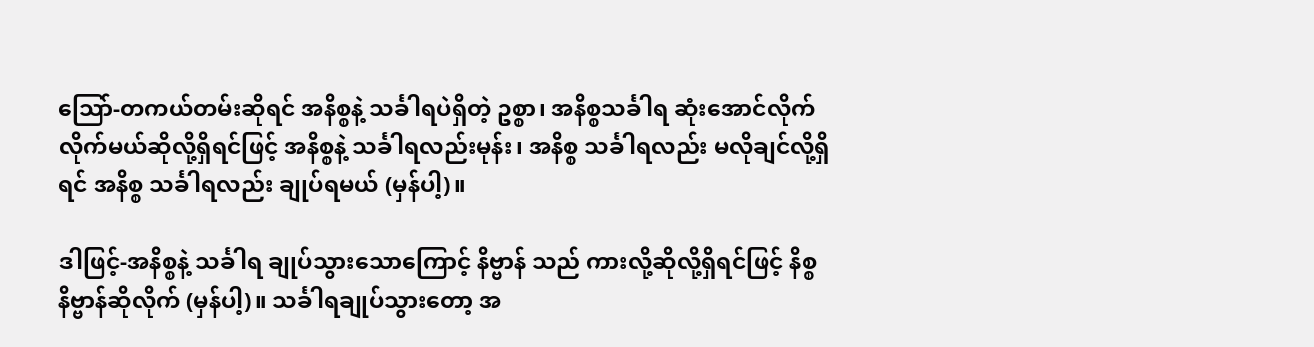သြော်-တကယ်တမ်းဆိုရင် အနိစ္စနဲ့ သင်္ခါရပဲရှိတဲ့ ဥစ္စာ၊ အနိစ္စသင်္ခါရ ဆုံးအောင်လိုက်လိုက်မယ်ဆိုလို့ရှိရင်ဖြင့် အနိစ္စနဲ့ သင်္ခါရလည်းမုန်း၊ အနိစ္စ သင်္ခါရလည်း မလိုချင်လို့ရှိရင် အနိစ္စ သင်္ခါရလည်း ချုပ်ရမယ် (မှန်ပါ့)။

ဒါဖြင့်-အနိစ္စနဲ့ သင်္ခါရ ချုပ်သွားသောကြောင့် နိဗ္ဗာန် သည် ကားလို့ဆိုလို့ရှိရင်ဖြင့် နိစ္စ နိဗ္ဗာန်ဆိုလိုက် (မှန်ပါ့)။ သင်္ခါရချုပ်သွားတော့ အ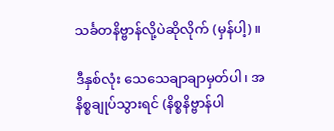သင်္ခတနိဗ္ဗာန်လို့ပဲဆိုလိုက် (မှန်ပါ့)။

ဒီနှစ်လုံး သေသေချာချာမှတ်ပါ၊ အနိစ္စချုပ်သွားရင် (နိစ္စနိဗ္ဗာန်ပါ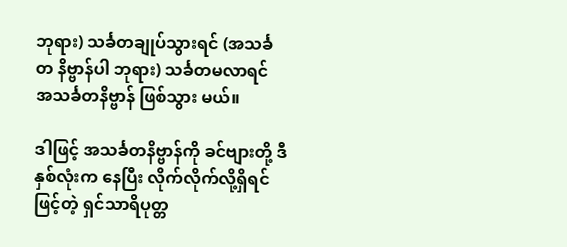ဘုရား) သင်္ခတချုပ်သွားရင် (အသင်္ခတ နိဗ္ဗာန်ပါ ဘုရား) သင်္ခတမလာရင် အသင်္ခတနိဗ္ဗာန် ဖြစ်သွား မယ်။

ဒါဖြင့် အသင်္ခတနိဗ္ဗာန်ကို ခင်ဗျားတို့ ဒီနှစ်လုံးက နေပြီး လိုက်လိုက်လို့ရှိရင်ဖြင့်တဲ့ ရှင်သာရိပုတ္တ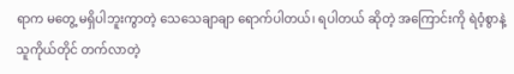ရာက မတွေ့ မရှိပါဘူးကွာတဲ့ သေသေချာချာ ရောက်ပါတယ်၊ ရပါတယ် ဆိုတဲ့ အကြောင်းကို ရဲဝံ့စွာနဲ့ သူကိုယ်တိုင် တက်လာတဲ့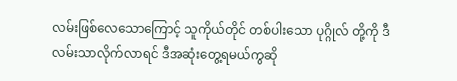လမ်းဖြစ်လေသောကြောင့် သူကိုယ်တိုင် တစ်ပါးသော ပုဂ္ဂိုလ် တို့ကို ဒီလမ်းသာလိုက်လာရင် ဒီအဆုံးတွေ့ရမယ်ကွဆို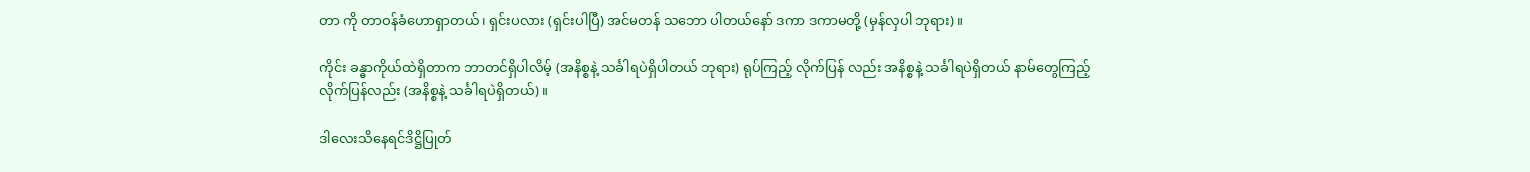တာ ကို တာဝန်ခံဟောရှာတယ်၊ ရှင်းပလား (ရှင်းပါပြီ) အင်မတန် သဘော ပါတယ်နော် ဒကာ ဒကာမတို့ (မှန်လှပါ ဘုရား)။

ကိုင်း ခန္ဓာကိုယ်ထဲရှိတာက ဘာတင်ရှိပါလိမ့် (အနိစ္စနဲ့ သင်္ခါရပဲရှိပါတယ် ဘုရား) ရုပ်ကြည့် လိုက်ပြန် လည်း အနိစ္စနဲ့ သင်္ခါရပဲရှိတယ် နာမ်တွေကြည့်လိုက်ပြန်လည်း (အနိစ္စနဲ့ သင်္ခါရပဲရှိတယ်)။

ဒါလေးသိနေရင်ဒိဋ္ဌိပြုတ်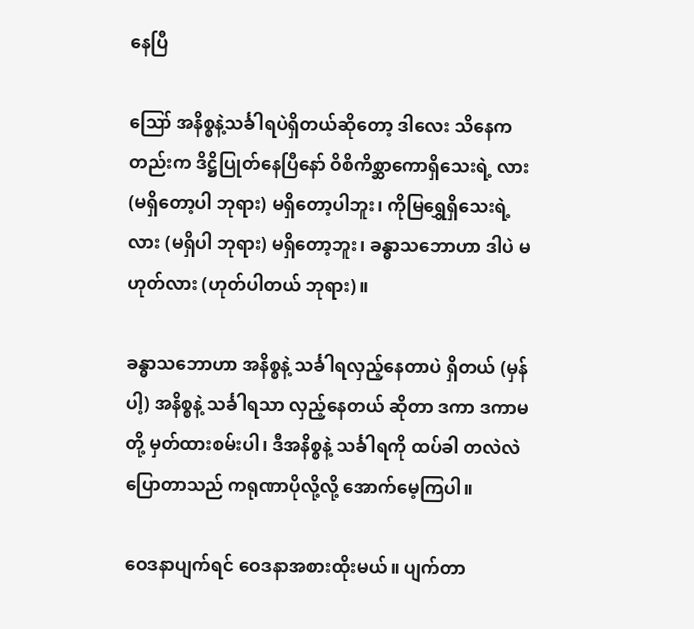နေပြီ

ဪ အနိစ္စနဲ့သင်္ခါရပဲရှိတယ်ဆိုတော့ ဒါလေး သိနေကတည်းက ဒိဋ္ဌိပြုတ်နေပြီနော် ဝိစိကိစ္ဆာကောရှိသေးရဲ့ လား (မရှိတော့ပါ ဘုရား) မရှိတော့ပါဘူး၊ ကိုမြရွှေရှိသေးရဲ့ လား (မရှိပါ ဘုရား) မရှိတော့ဘူး၊ ခန္ဓာသဘောဟာ ဒါပဲ မဟုတ်လား (ဟုတ်ပါတယ် ဘုရား)။

ခန္ဓာသဘောဟာ အနိစ္စနဲ့ သင်္ခါရလှည့်နေတာပဲ ရှိတယ် (မှန်ပါ့) အနိစ္စနဲ့ သင်္ခါရသာ လှည့်နေတယ် ဆိုတာ ဒကာ ဒကာမတို့ မှတ်ထားစမ်းပါ၊ ဒီအနိစ္စနဲ့ သင်္ခါရကို ထပ်ခါ တလဲလဲ ပြောတာသည် ကရုဏာပိုလို့လို့ အောက်မေ့ကြပါ။

ဝေဒနာပျက်ရင် ဝေဒနာအစားထိုးမယ်။ ပျက်တာ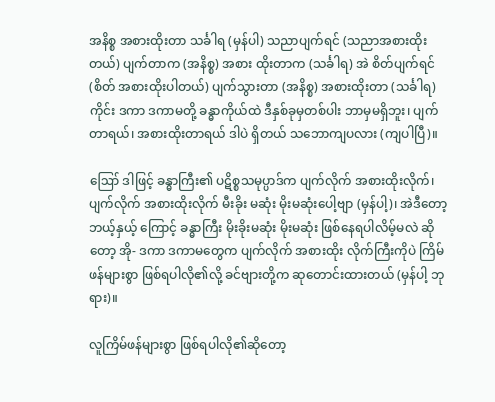အနိစ္စ အစားထိုးတာ သင်္ခါရ (မှန်ပါ) သညာပျက်ရင် (သညာအစားထိုးတယ်) ပျက်တာက (အနိစ္စ) အစား ထိုးတာက (သင်္ခါရ) အဲ စိတ်ပျက်ရင် (စိတ် အစားထိုးပါတယ်) ပျက်သွားတာ (အနိစ္စ) အစားထိုးတာ (သင်္ခါရ) ကိုင်း ဒကာ ဒကာမတို့ ခန္ဓာကိုယ်ထဲ ဒီနှစ်ခုမှတစ်ပါး ဘာမှမရှိဘူး၊ ပျက်တာရယ်၊ အစားထိုးတာရယ် ဒါပဲ ရှိတယ် သဘောကျပလား (ကျပါပြီ)။

ဪ ဒါဖြင့် ခန္ဓာကြီး၏ ပဋိစ္စသမုပ္ပာဒ်က ပျက်လိုက် အစားထိုးလိုက်၊ ပျက်လိုက် အစားထိုးလိုက် မီးခိုး မဆုံး မိုးမဆုံးပေါ့ဗျာ (မှန်ပါ့)၊ အဲဒီတော့ ဘယ့်နှယ့် ကြောင့် ခန္ဓာကြီး မိုးခိုးမဆုံး မိုးမဆုံး ဖြစ်နေရပါလိမ့်မလဲ ဆိုတော့ အို- ဒကာ ဒကာမတွေက ပျက်လိုက် အစားထိုး လိုက်ကြီးကိုပဲ ကြိမ်ဖန်များစွာ ဖြစ်ရပါလို၏လို့ ခင်ဗျားတို့က ဆုတောင်းထားတယ် (မှန်ပါ့ ဘုရား)။

လူကြိမ်ဖန်များစွာ ဖြစ်ရပါလို၏ဆိုတော့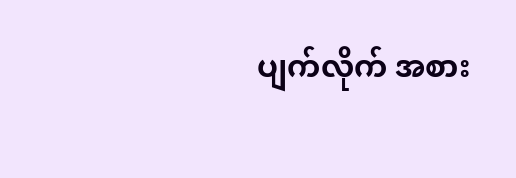ပျက်လိုက် အစား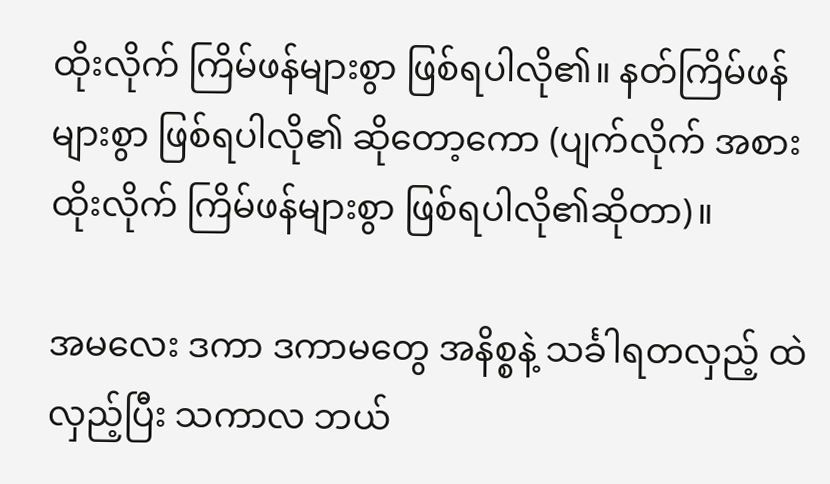ထိုးလိုက် ကြိမ်ဖန်များစွာ ဖြစ်ရပါလို၏။ နတ်ကြိမ်ဖန် များစွာ ဖြစ်ရပါလို၏ ဆိုတော့ကော (ပျက်လိုက် အစား ထိုးလိုက် ကြိမ်ဖန်များစွာ ဖြစ်ရပါလို၏ဆိုတာ)။

အမလေး ဒကာ ဒကာမတွေ အနိစ္စနဲ့ သင်္ခါရတလှည့် ထဲလှည့်ပြီး သကာလ ဘယ်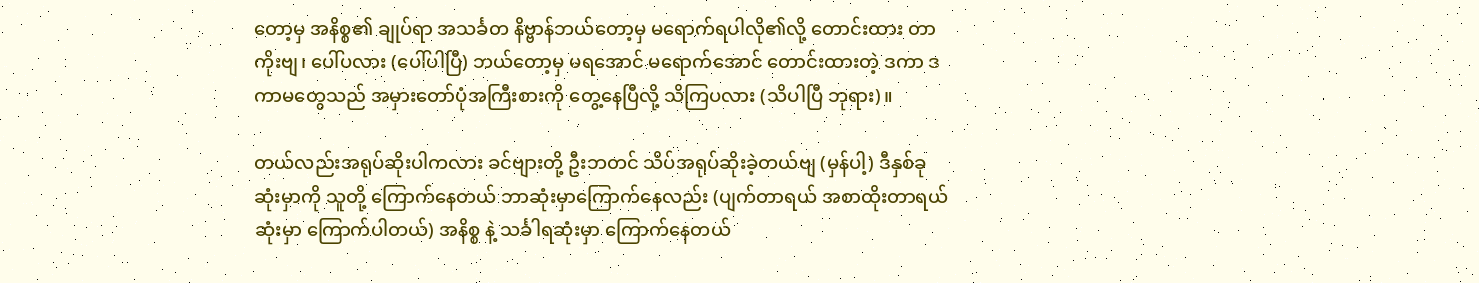တော့မှ အနိစ္စ၏ ချုပ်ရာ အသင်္ခတ နိဗ္ဗာန်ဘယ်တော့မှ မရောက်ရပါလို၏လို့ တောင်းထား တာကိုးဗျ၊ ပေါ်ပလား (ပေါ်ပါပြီ) ဘယ်တော့မှ မရအောင် မရောက်အောင် တောင်းထားတဲ့ ဒကာ ဒကာမတွေသည် အမှားတော်ပုံအကြီးစားကို တွေ့နေပြီလို့ သိကြပလား (သိပါပြီ ဘုရား)။

တယ်လည်းအရုပ်ဆိုးပါကလား ခင်ဗျားတို့ ဦးဘတင် သိပ်အရုပ်ဆိုးခဲ့တယ်ဗျ (မှန်ပါ့) ဒီနှစ်ခုဆုံးမှာကို သူတို့ ကြောက်နေတယ် ဘာဆုံးမှာကြောက်နေလည်း (ပျက်တာရယ် အစာထိုးတာရယ် ဆုံးမှာ ကြောက်ပါတယ်) အနိစ္စ နဲ့ သင်္ခါရဆုံးမှာ ကြောက်နေတယ်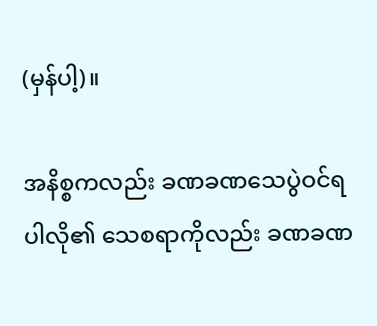(မှန်ပါ့)။

အနိစ္စကလည်း ခဏခဏသေပွဲဝင်ရပါလို၏ သေစရာကိုလည်း ခဏခဏ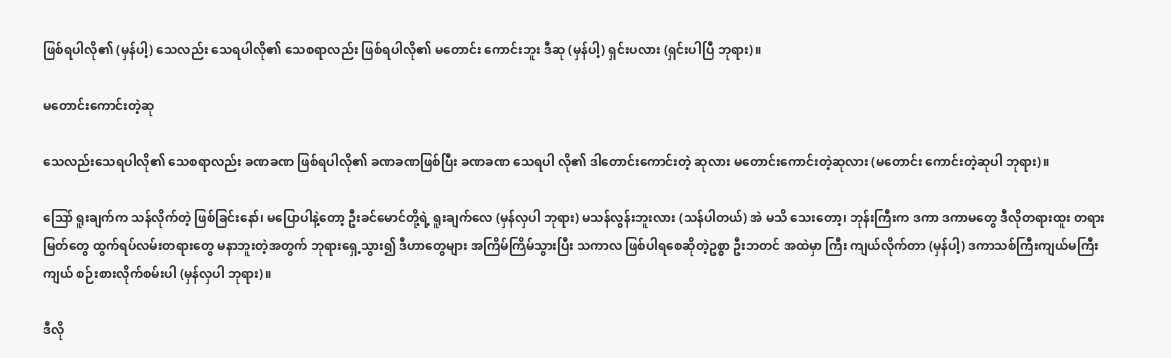ဖြစ်ရပါလို၏ (မှန်ပါ့) သေလည်း သေရပါလို၏ သေစရာလည်း ဖြစ်ရပါလို၏ မတောင်း ကောင်းဘူး ဒီဆု (မှန်ပါ့) ရှင်းပလား (ရှင်းပါပြီ ဘုရား)။

မတောင်းကောင်းတဲ့ဆု

သေလည်းသေရပါလို၏ သေစရာလည်း ခဏခဏ ဖြစ်ရပါလို၏ ခဏခဏဖြစ်ပြီး ခဏခဏ သေရပါ လို၏ ဒါတောင်းကောင်းတဲ့ ဆုလား မတောင်းကောင်းတဲ့ဆုလား (မတောင်း ကောင်းတဲ့ဆုပါ ဘုရား)။

သြော် ရူးချက်က သန်လိုက်တဲ့ ဖြစ်ခြင်းနော်၊ မပြောပါနဲ့တော့ ဦးခင်မောင်တို့ရဲ့ ရူးချက်လေ (မှန်လှပါ ဘုရား) မသန်လွန်းဘူးလား (သန်ပါတယ်) အဲ မသိ သေးတော့၊ ဘုန်းကြီးက ဒကာ ဒကာမတွေ ဒီလိုတရားထူး တရားမြတ်တွေ ထွက်ရပ်လမ်းတရားတွေ မနာဘူးတဲ့အတွက် ဘုရားရှေ့သွား၍ ဒီဟာတွေများ အကြိမ်ကြိမ်သွားပြီး သကာလ ဖြစ်ပါရစေဆိုတဲ့ဥစ္စာ ဦးဘတင် အထဲမှာ ကြီး ကျယ်လိုက်တာ (မှန်ပါ့) ဒကာသစ်ကြီးကျယ်မကြီးကျယ် စဉ်းစားလိုက်စမ်းပါ (မှန်လှပါ ဘုရား)။

ဒီလို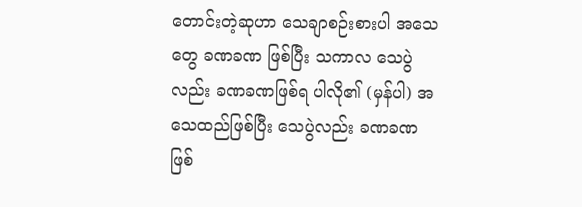တောင်းတဲ့ဆုဟာ သေချာစဉ်းစားပါ အသေတွေ ခဏခဏ ဖြစ်ပြီး သကာလ သေပွဲလည်း ခဏခဏဖြစ်ရ ပါလို၏ (မှန်ပါ) အသေထည်ဖြစ်ပြီး သေပွဲလည်း ခဏခဏ ဖြစ်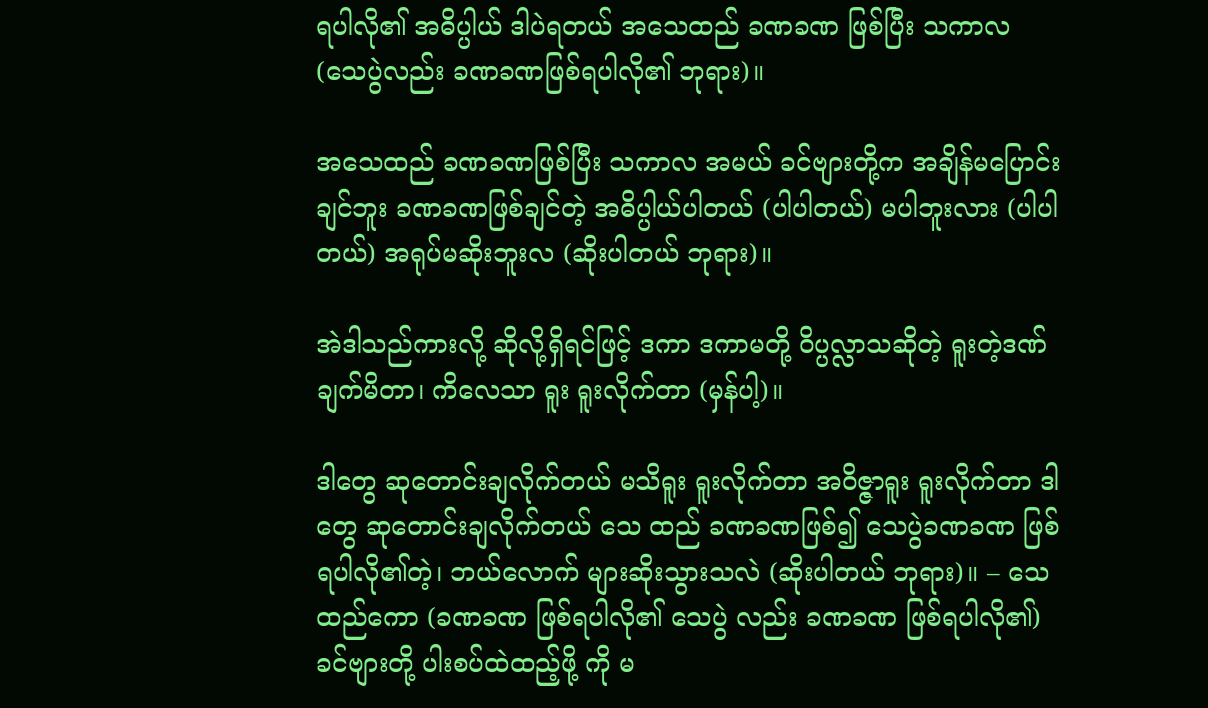ရပါလို၏ အဓိပ္ပါယ် ဒါပဲရတယ် အသေထည် ခဏခဏ ဖြစ်ပြီး သကာလ (သေပွဲလည်း ခဏခဏဖြစ်ရပါလို၏ ဘုရား)။

အသေထည် ခဏခဏဖြစ်ပြီး သကာလ အမယ် ခင်ဗျားတို့က အချိန်မပြောင်းချင်ဘူး ခဏခဏဖြစ်ချင်တဲ့ အဓိပ္ပါယ်ပါတယ် (ပါပါတယ်) မပါဘူးလား (ပါပါတယ်) အရုပ်မဆိုးဘူးလ (ဆိုးပါတယ် ဘုရား)။

အဲဒါသည်ကားလို့ ဆိုလို့ရှိရင်ဖြင့် ဒကာ ဒကာမတို့ ဝိပ္ပလ္လာသဆိုတဲ့ ရူးတဲ့ဒဏ်ချက်မိတာ၊ ကိလေသာ ရူး ရူးလိုက်တာ (မှန်ပါ့)။

ဒါတွေ ဆုတောင်းချလိုက်တယ် မသိရူး ရူးလိုက်တာ အဝိဇ္ဇာရူး ရူးလိုက်တာ ဒါတွေ ဆုတောင်းချလိုက်တယ် သေ ထည် ခဏခဏဖြစ်၍ သေပွဲခဏခဏ ဖြစ်ရပါလို၏တဲ့၊ ဘယ်လောက် များဆိုးသွားသလဲ (ဆိုးပါတယ် ဘုရား)။ – သေထည်ကော (ခဏခဏ ဖြစ်ရပါလို၏ သေပွဲ လည်း ခဏခဏ ဖြစ်ရပါလို၏) ခင်ဗျားတို့ ပါးစပ်ထဲထည့်ဖို့ ကို မ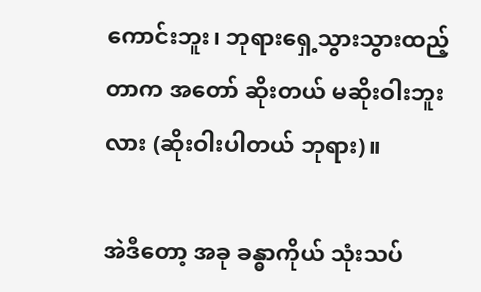ကောင်းဘူး၊ ဘုရားရှေ့သွားသွားထည့်တာက အတော် ဆိုးတယ် မဆိုးဝါးဘူးလား (ဆိုးဝါးပါတယ် ဘုရား)။

အဲဒီတော့ အခု ခန္ဓာကိုယ် သုံးသပ်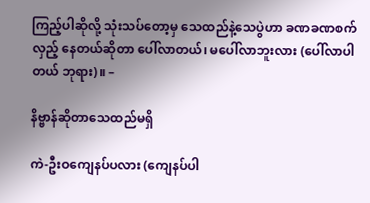ကြည့်ပါဆိုလို့ သုံးသပ်တော့မှ သေထည်နဲ့သေပွဲဟာ ခဏခဏစက်လှည့် နေတယ်ဆိုတာ ပေါ်လာတယ်၊ မပေါ်လာဘူးလား (ပေါ်လာပါတယ် ဘုရား)။ –

နိဗ္ဗာန်ဆိုတာသေထည်မရှိ

ကဲ-ဦးဝကျေနပ်ပလား (ကျေနပ်ပါ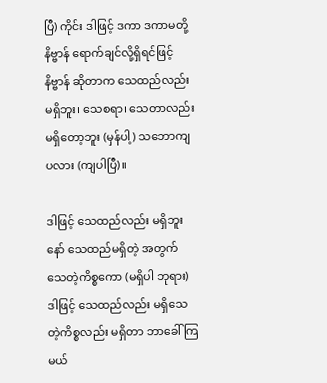ပြီ) ကိုင်း ဒါဖြင့် ဒကာ ဒကာမတို့ နိဗ္ဗာန် ရောက်ချင်လို့ရှိရင်ဖြင့် နိဗ္ဗာန် ဆိုတာက သေထည်လည်းမရှိဘူး၊ သေစရာ၊ သေတာလည်း မရှိတော့ဘူး (မှန်ပါ့) သဘောကျပလား (ကျပါပြီ)။

ဒါဖြင့် သေထည်လည်း မရှိဘူးနော် သေထည်မရှိတဲ့ အတွက် သေတဲ့ကိစ္စကော (မရှိပါ ဘုရား) ဒါဖြင့် သေထည်လည်း မရှိသေတဲ့ကိစ္စလည်း မရှိတာ ဘာခေါ် ကြမယ်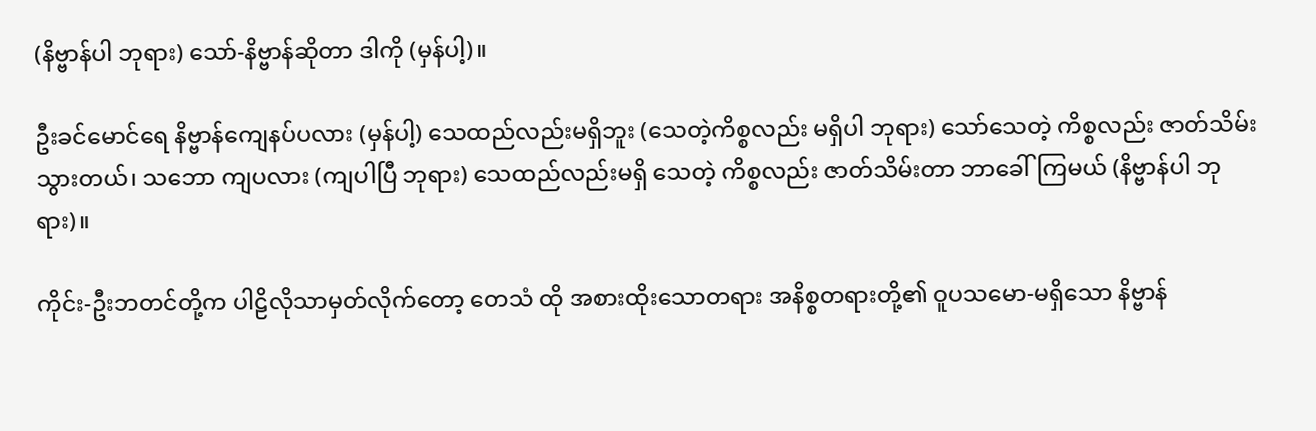(နိဗ္ဗာန်ပါ ဘုရား) သော်-နိဗ္ဗာန်ဆိုတာ ဒါကို (မှန်ပါ့)။

ဦးခင်မောင်ရေ နိဗ္ဗာန်ကျေနပ်ပလား (မှန်ပါ့) သေထည်လည်းမရှိဘူး (သေတဲ့ကိစ္စလည်း မရှိပါ ဘုရား) သော်သေတဲ့ ကိစ္စလည်း ဇာတ်သိမ်းသွားတယ်၊ သဘော ကျပလား (ကျပါပြီ ဘုရား) သေထည်လည်းမရှိ သေတဲ့ ကိစ္စလည်း ဇာတ်သိမ်းတာ ဘာခေါ်ကြမယ် (နိဗ္ဗာန်ပါ ဘုရား)။

ကိုင်း-ဦးဘတင်တို့က ပါဠိလိုသာမှတ်လိုက်တော့ တေသံ ထို အစားထိုးသောတရား အနိစ္စတရားတို့၏ ဝူပသမော-မရှိသော နိဗ္ဗာန်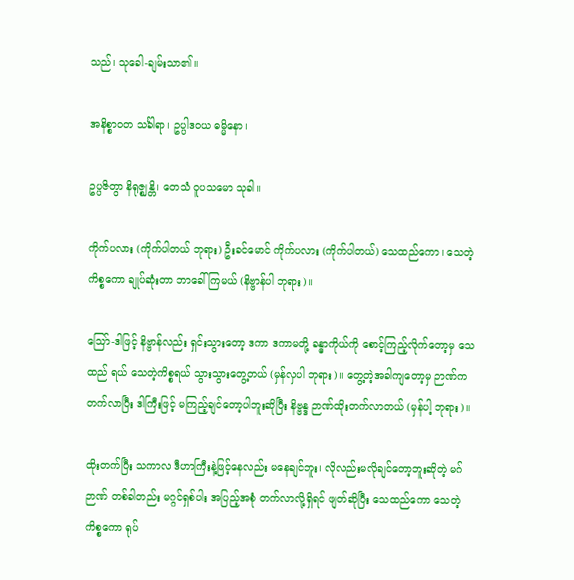သည်၊ သုခေါ-ချမ်းသာ၏။

အနိစ္စာဝတ သင်္ခါရာ၊ ဥပ္ပါဒဝယ ဓမ္မိနော၊

ဥပ္ပဇိတွာ နိရုဇ္ဈန္တိ၊ တေသံ ဝူပသမော သုခါ။

ကိုက်ပလား (ကိုက်ပါတယ် ဘုရား) ဦးခင်မောင် ကိုက်ပလား (ကိုက်ပါတယ်) သေထည်ကော၊ သေတဲ့ ကိစ္စကော ချုပ်ဆုံးတာ ဘာခေါ်ကြမယ် (နိဗ္ဗာန်ပါ ဘုရား)။

သြော်-ဒါဖြင့် နိဗ္ဗာန်လည်း ရှင်းသွားတော့ ဒကာ ဒကာမတို့ ခန္ဓာကိုယ်ကို စောင့်ကြည့်လိုက်တော့မှ သေထည် ရယ် သေတဲ့ကိစ္စရယ် သွားသွားတွေ့တယ် (မှန်လှပါ ဘုရား)။ တွေ့တဲ့အခါကျတော့မှ ဉာဏ်ကတက်လာပြီး ဒါကြီးဖြင့် မကြည့်ချင်တော့ပါဘူးဆိုပြီး နိဗ္ဗန္ဒ ဉာဏ်ထိုးတက်လာတယ် (မှန်ပါ့ ဘုရား)။

ထိုးတက်ပြီး သကာလ ဒီဟာကြီးနဲ့ဖြင့်နေလည်း မနေချင်ဘူး၊ လိုလည်းမလိုချင်တော့ဘူးဆိုတဲ့ မဂ်ဉာဏ် တစ်ခါတည်း မဂ္ဂင်ရှစ်ပါး အပြည့်အစုံ တက်လာလို့ရှိရင် ဖျတ်ဆိုပြီး သေထည်ကော သေတဲ့ကိစ္စကော ရုပ်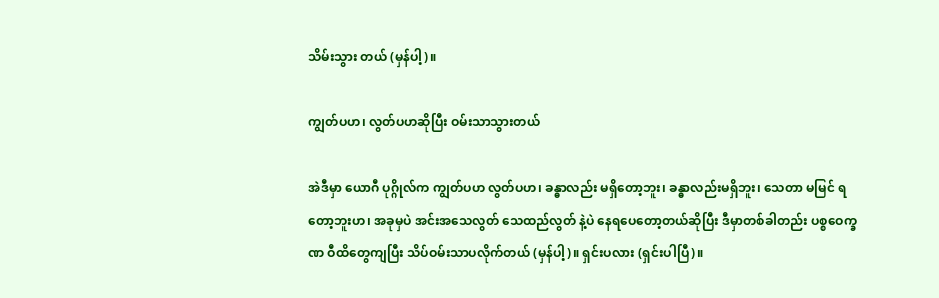သိမ်းသွား တယ် (မှန်ပါ့)။

ကျွတ်ပဟ၊ လွတ်ပဟဆိုပြီး ဝမ်းသာသွားတယ်

အဲဒီမှာ ယောဂီ ပုဂ္ဂိုလ်က ကျွတ်ပဟ လွတ်ပဟ၊ ခန္ဓာလည်း မရှိတော့ဘူး၊ ခန္ဓာလည်းမရှိဘူး၊ သေတာ မမြင် ရတော့ဘူးဟ၊ အခုမှပဲ အင်းအသေလွတ် သေထည်လွတ် နဲ့ပဲ နေရပေတော့တယ်ဆိုပြီး ဒီမှာတစ်ခါတည်း ပစ္စဝေက္ခဏ ဝီထိတွေကျပြီး သိပ်ဝမ်းသာပလိုက်တယ် (မှန်ပါ့)။ ရှင်းပလား (ရှင်းပါပြီ)။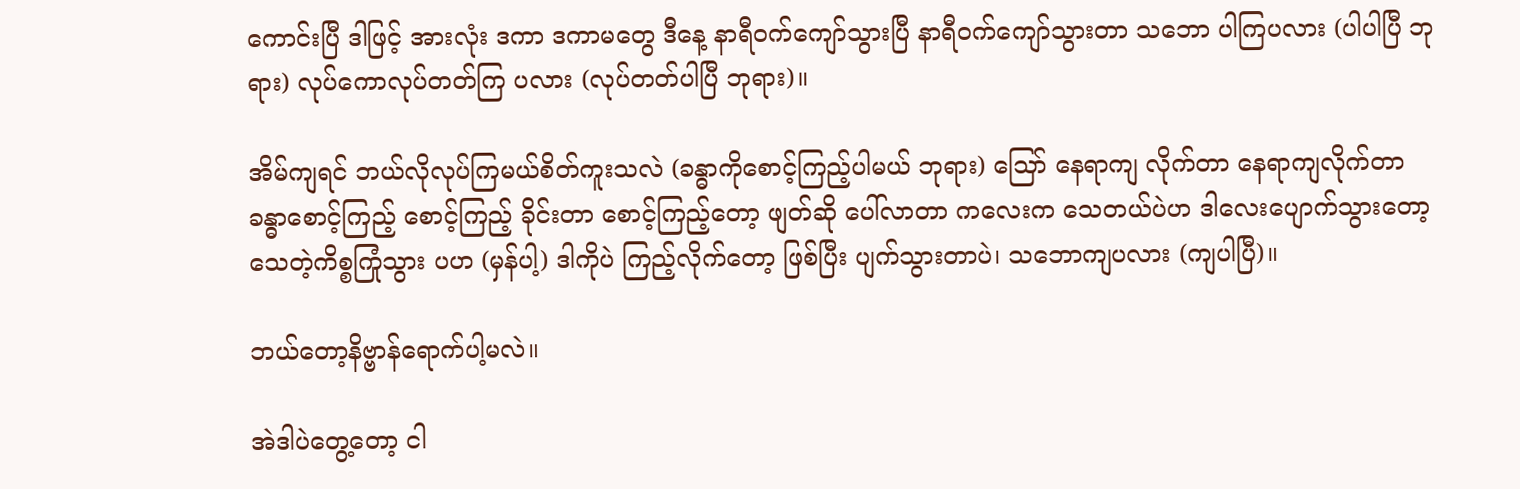ကောင်းပြီ ဒါဖြင့် အားလုံး ဒကာ ဒကာမတွေ ဒီနေ့ နာရီဝက်ကျော်သွားပြီ နာရီဝက်ကျော်သွားတာ သဘော ပါကြပလား (ပါပါပြီ ဘုရား) လုပ်ကောလုပ်တတ်ကြ ပလား (လုပ်တတ်ပါပြီ ဘုရား)။

အိမ်ကျရင် ဘယ်လိုလုပ်ကြမယ်စိတ်ကူးသလဲ (ခန္ဓာကိုစောင့်ကြည့်ပါမယ် ဘုရား) သြော် နေရာကျ လိုက်တာ နေရာကျလိုက်တာ ခန္ဓာစောင့်ကြည့် စောင့်ကြည့် ခိုင်းတာ စောင့်ကြည့်တော့ ဖျတ်ဆို ပေါ်လာတာ ကလေးက သေတယ်ပဲဟ ဒါလေးပျောက်သွားတော့ သေတဲ့ကိစ္စကြုံသွား ပဟ (မှန်ပါ့) ဒါကိုပဲ ကြည့်လိုက်တော့ ဖြစ်ပြီး ပျက်သွားတာပဲ၊ သဘောကျပလား (ကျပါပြီ)။

ဘယ်တော့နိဗ္ဗာန်ရောက်ပါ့မလဲ။

အဲဒါပဲတွေ့တော့ ငါ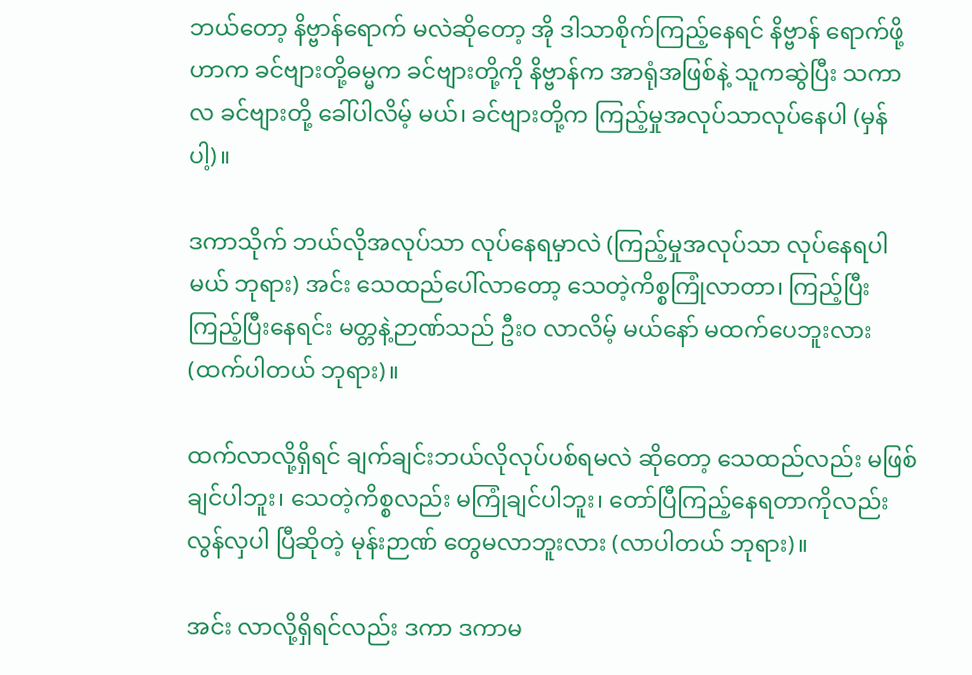ဘယ်တော့ နိဗ္ဗာန်ရောက် မလဲဆိုတော့ အို ဒါသာစိုက်ကြည့်နေရင် နိဗ္ဗာန် ရောက်ဖို့ဟာက ခင်ဗျားတို့ဓမ္မက ခင်ဗျားတို့ကို နိဗ္ဗာန်က အာရုံအဖြစ်နဲ့ သူကဆွဲပြီး သကာလ ခင်ဗျားတို့ ခေါ်ပါလိမ့် မယ်၊ ခင်ဗျားတို့က ကြည့်မှုအလုပ်သာလုပ်နေပါ (မှန်ပါ့)။

ဒကာသိုက် ဘယ်လိုအလုပ်သာ လုပ်နေရမှာလဲ (ကြည့်မှုအလုပ်သာ လုပ်နေရပါမယ် ဘုရား) အင်း သေထည်ပေါ်လာတော့ သေတဲ့ကိစ္စကြုံလာတာ၊ ကြည့်ပြီး ကြည့်ပြီးနေရင်း မတ္တနဲ့ဉာဏ်သည် ဦးဝ လာလိမ့် မယ်နော် မထက်ပေဘူးလား (ထက်ပါတယ် ဘုရား)။

ထက်လာလို့ရှိရင် ချက်ချင်းဘယ်လိုလုပ်ပစ်ရမလဲ ဆိုတော့ သေထည်လည်း မဖြစ်ချင်ပါဘူး၊ သေတဲ့ကိစ္စလည်း မကြုံချင်ပါဘူး၊ တော်ပြီကြည့်နေရတာကိုလည်း လွန်လှပါ ပြီဆိုတဲ့ မုန်းဉာဏ် တွေမလာဘူးလား (လာပါတယ် ဘုရား)။

အင်း လာလို့ရှိရင်လည်း ဒကာ ဒကာမ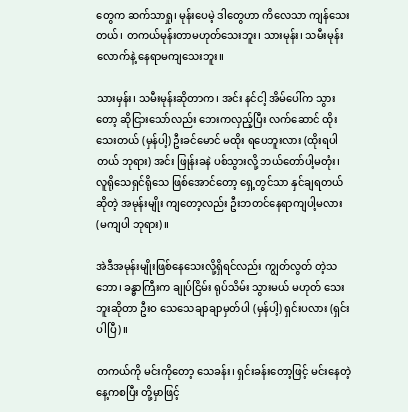တွေက ဆက်သာရှု၊ မုန်းပေမဲ့ ဒါတွေဟာ ကိလေသာ ကျန်သေး တယ်၊ တကယ်မုန်းတာမဟုတ်သေးဘူး၊ သားမုန်း၊ သမီးမုန်း လောက်နဲ့ နေရာမကျသေးဘူး။

သားမှန်း၊ သမီးမုန်းဆိုတာက၊ အင်း နင်ငါ့ အိမ်ပေါ်က သွားတော့ ဆိုငြားသော်လည်း ဘေးကလှည့်ပြီး လက်ဆောင် ထိုးသေးတယ် (မှန်ပါ့) ဦးခင်မောင် မထိုး ရပေဘူးလား (ထိုးရပါတယ် ဘုရား) အင်း ဖြုန်းခနဲ ပစ်သွားလို့ ဘယ်တော်ပါ့မတုံး၊ လူရိုသေရှင်ရိုသေ ဖြစ်အောင်တော့ ရှေ့တွင်သာ နှင်ချရတယ်ဆိုတဲ့ အမုန်းမျိုး ကျတော့လည်း ဦးဘတင်နေရာကျပါ့မလား (မကျပါ ဘုရား)။

အဲဒီအမုန်းမျိုးဖြစ်နေသေးလို့ရှိရင်လည်း ကျွတ်လွတ် တဲ့သဘော၊ ခန္ဓာကြီးက ချုပ်ငြိမ်း ရုပ်သိမ်း သွားမယ် မဟုတ် သေးဘူးဆိုတာ ဦးဝ သေသေချာချာမှတ်ပါ (မှန်ပါ့) ရှင်းပလား (ရှင်းပါပြီ)။

တကယ်ကို မင်းကိုတော့ သေခန်း၊ ရှင်းခန်းတော့ဖြင့် မင်းနေတဲ့နေ့ကစပြီး တို့မှာဖြင့်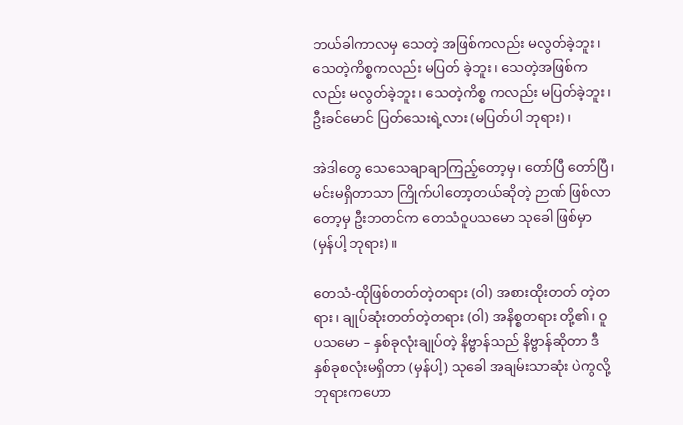ဘယ်ခါကာလမှ သေတဲ့ အဖြစ်ကလည်း မလွတ်ခဲ့ဘူး၊ သေတဲ့ကိစ္စကလည်း မပြတ် ခဲ့ဘူး၊ သေတဲ့အဖြစ်ကလည်း မလွတ်ခဲ့ဘူး၊ သေတဲ့ကိစ္စ ကလည်း မပြတ်ခဲ့ဘူး၊ ဦးခင်မောင် ပြတ်သေးရဲ့လား (မပြတ်ပါ ဘုရား)၊

အဲဒါတွေ သေသေချာချာကြည့်တော့မှ၊ တော်ပြီ တော်ပြီ၊ မင်းမရှိတာသာ ကြိုက်ပါတော့တယ်ဆိုတဲ့ ဉာဏ် ဖြစ်လာတော့မှ ဦးဘတင်က တေသံဝူပသမော သုခေါ ဖြစ်မှာ (မှန်ပါ့ ဘုရား)။

တေသံ-ထိုဖြစ်တတ်တဲ့တရား (ဝါ) အစားထိုးတတ် တဲ့တရား၊ ချုပ်ဆုံးတတ်တဲ့တရား (ဝါ) အနိစ္စတရား တို့၏၊ ဝူပသမော – နှစ်ခုလုံးချုပ်တဲ့ နိဗ္ဗာန်သည် နိဗ္ဗာန်ဆိုတာ ဒီနှစ်ခုစလုံးမရှိတာ (မှန်ပါ့) သုခေါ အချမ်းသာဆုံး ပဲကွလို့ ဘုရားကဟော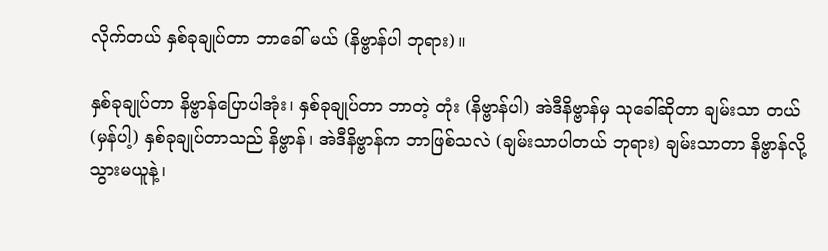လိုက်တယ် နှစ်ခုချုပ်တာ ဘာခေါ် မယ် (နိဗ္ဗာန်ပါ ဘုရား)။

နှစ်ခုချုပ်တာ နိဗ္ဗာန်ပြောပါအုံး၊ နှစ်ခုချုပ်တာ ဘာတဲ့ တုံး (နိဗ္ဗာန်ပါ) အဲဒီနိဗ္ဗာန်မှ သုခေါ်ဆိုတာ ချမ်းသာ တယ် (မှန်ပါ့) နှစ်ခုချုပ်တာသည် နိဗ္ဗာန်၊ အဲဒီနိဗ္ဗာန်က ဘာဖြစ်သလဲ (ချမ်းသာပါတယ် ဘုရား) ချမ်းသာတာ နိဗ္ဗာန်လို့ သွားမယူနဲ့၊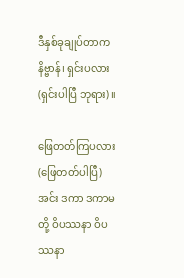ဒီနှစ်ခုချုပ်တာက နိဗ္ဗာန်၊ ရှင်းပလား (ရှင်းပါပြီ ဘုရား)။

ဖြေတတ်ကြပလား (ဖြေတတ်ပါပြီ) အင်း ဒကာ ဒကာမတို့ ဝိပဿနာ ဝိပဿနာ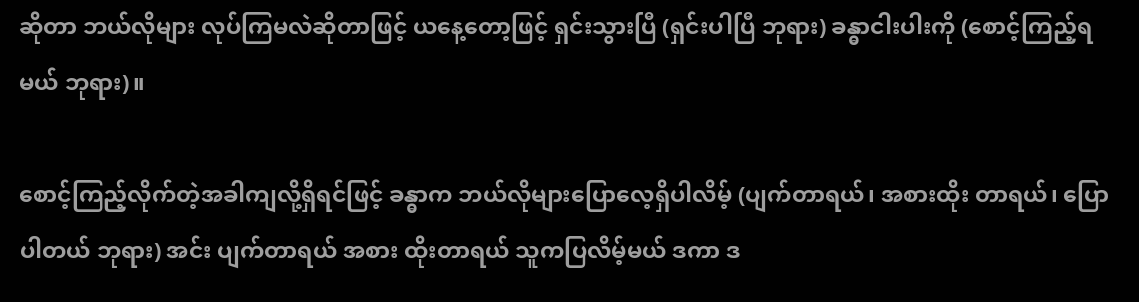ဆိုတာ ဘယ်လိုများ လုပ်ကြမလဲဆိုတာဖြင့် ယနေ့တော့ဖြင့် ရှင်းသွားပြီ (ရှင်းပါပြီ ဘုရား) ခန္ဓာငါးပါးကို (စောင့်ကြည့်ရမယ် ဘုရား)။

စောင့်ကြည့်လိုက်တဲ့အခါကျလို့ရှိရင်ဖြင့် ခန္ဓာက ဘယ်လိုများပြောလေ့ရှိပါလိမ့် (ပျက်တာရယ်၊ အစားထိုး တာရယ်၊ ပြောပါတယ် ဘုရား) အင်း ပျက်တာရယ် အစား ထိုးတာရယ် သူကပြလိမ့်မယ် ဒကာ ဒ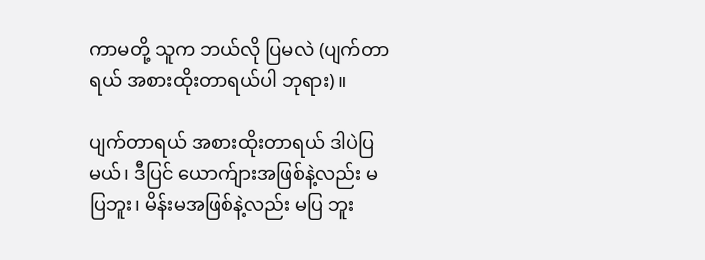ကာမတို့ သူက ဘယ်လို ပြမလဲ (ပျက်တာရယ် အစားထိုးတာရယ်ပါ ဘုရား)။

ပျက်တာရယ် အစားထိုးတာရယ် ဒါပဲပြမယ်၊ ဒီပြင် ယောက်ျားအဖြစ်နဲ့လည်း မပြဘူး၊ မိန်းမအဖြစ်နဲ့လည်း မပြ ဘူး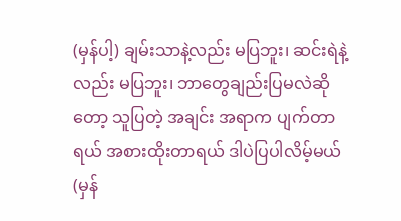(မှန်ပါ့) ချမ်းသာနဲ့လည်း မပြဘူး၊ ဆင်းရဲနဲ့လည်း မပြဘူး၊ ဘာတွေချည်းပြမလဲဆိုတော့ သူပြတဲ့ အချင်း အရာက ပျက်တာရယ် အစားထိုးတာရယ် ဒါပဲပြပါလိမ့်မယ် (မှန်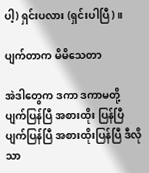ပါ့) ရှင်းပလား (ရှင်းပါပြီ)။

ပျက်တာက မိမိသေတာ

အဲဒါတွေက ဒကာ ဒကာမတို့ ပျက်ပြန်ပြီ အစားထိုး ပြန်ပြီ ပျက်ပြန်ပြီ အစားထိုးပြန်ပြီ ဒီလိုသာ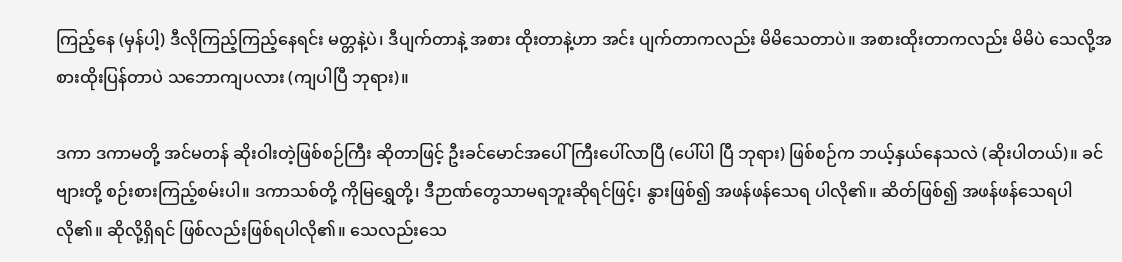ကြည့်နေ (မှန်ပါ့) ဒီလိုကြည့်ကြည့်နေရင်း မတ္တနဲ့ပဲ၊ ဒီပျက်တာနဲ့ အစား ထိုးတာနဲ့ဟာ အင်း ပျက်တာကလည်း မိမိသေတာပဲ။ အစားထိုးတာကလည်း မိမိပဲ သေလို့အစားထိုးပြန်တာပဲ သဘောကျပလား (ကျပါပြီ ဘုရား)။

ဒကာ ဒကာမတို့ အင်မတန် ဆိုးဝါးတဲ့ဖြစ်စဉ်ကြီး ဆိုတာဖြင့် ဦးခင်မောင်အပေါ်ကြီးပေါ်လာပြီ (ပေါ်ပါ ပြီ ဘုရား) ဖြစ်စဉ်က ဘယ့်နှယ်နေသလဲ (ဆိုးပါတယ်)။ ခင်ဗျားတို့ စဉ်းစားကြည့်စမ်းပါ။ ဒကာသစ်တို့ ကိုမြရွှေတို့၊ ဒီဉာဏ်တွေသာမရဘူးဆိုရင်ဖြင့်၊ နွားဖြစ်၍ အဖန်ဖန်သေရ ပါလို၏။ ဆိတ်ဖြစ်၍ အဖန်ဖန်သေရပါလို၏။ ဆိုလို့ရှိရင် ဖြစ်လည်းဖြစ်ရပါလို၏။ သေလည်းသေ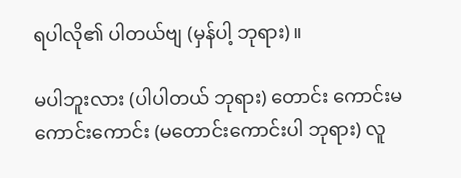ရပါလို၏ ပါတယ်ဗျ (မှန်ပါ့ ဘုရား)။

မပါဘူးလား (ပါပါတယ် ဘုရား) တောင်း ကောင်းမကောင်းကောင်း (မတောင်းကောင်းပါ ဘုရား) လူ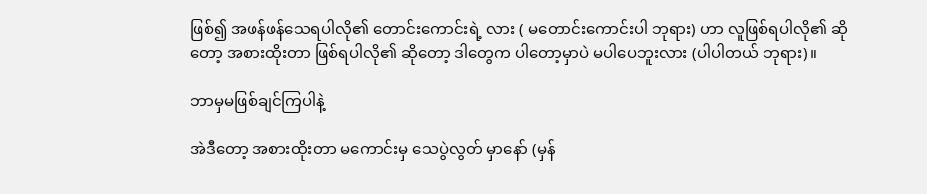ဖြစ်၍ အဖန်ဖန်သေရပါလို၏ တောင်းကောင်းရဲ့ လား ( မတောင်းကောင်းပါ ဘုရား) ဟာ လူဖြစ်ရပါလို၏ ဆိုတော့ အစားထိုးတာ ဖြစ်ရပါလို၏ ဆိုတော့ ဒါတွေက ပါတော့မှာပဲ မပါပေဘူးလား (ပါပါတယ် ဘုရား)။

ဘာမှမဖြစ်ချင်ကြပါနဲ့

အဲဒီတော့ အစားထိုးတာ မကောင်းမှ သေပွဲလွတ် မှာနော် (မှန်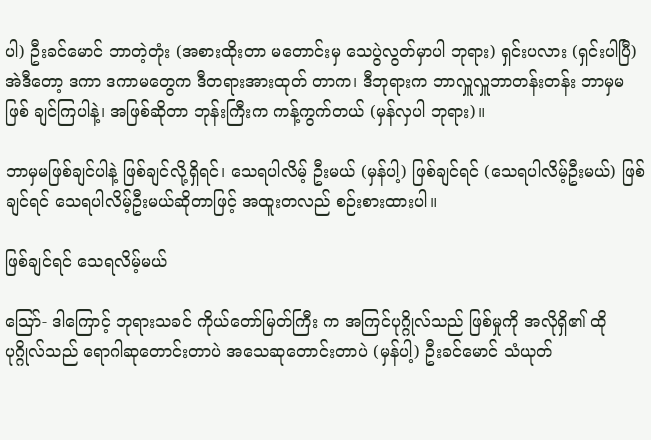ပါ) ဦးခင်မောင် ဘာတဲ့တုံး (အစားထိုးတာ မတောင်းမှ သေပွဲလွတ်မှာပါ ဘုရား) ရှင်းပလား (ရှင်းပါပြီ) အဲဒီတော့ ဒကာ ဒကာမတွေက ဒီတရားအားထုတ် တာက၊ ဒီဘုရားက ဘာလှူလှူဘာတန်းတန်း ဘာမှမဖြစ် ချင်ကြပါနဲ့၊ အဖြစ်ဆိုတာ ဘုန်းကြီးက ကန့်ကွက်တယ် (မှန်လှပါ ဘုရား)။

ဘာမှမဖြစ်ချင်ပါနဲ့ ဖြစ်ချင်လို့ရှိရင်၊ သေရပါလိမ့် ဦးမယ် (မှန်ပါ့) ဖြစ်ချင်ရင် (သေရပါလိမ့်ဦးမယ်) ဖြစ်ချင်ရင် သေရပါလိမ့်ဦးမယ်ဆိုတာဖြင့် အထူးတလည် စဉ်းစားထားပါ။

ဖြစ်ချင်ရင် သေရလိမ့်မယ်

သြော်- ဒါကြောင့် ဘုရားသခင် ကိုယ်တော်မြတ်ကြီး က အကြင်ပုဂ္ဂိုလ်သည် ဖြစ်မှုကို အလိုရှိ၏ ထိုပုဂ္ဂိုလ်သည် ရောဂါဆုတောင်းတာပဲ အသေဆုတောင်းတာပဲ (မှန်ပါ့) ဦးခင်မောင် သံယုတ်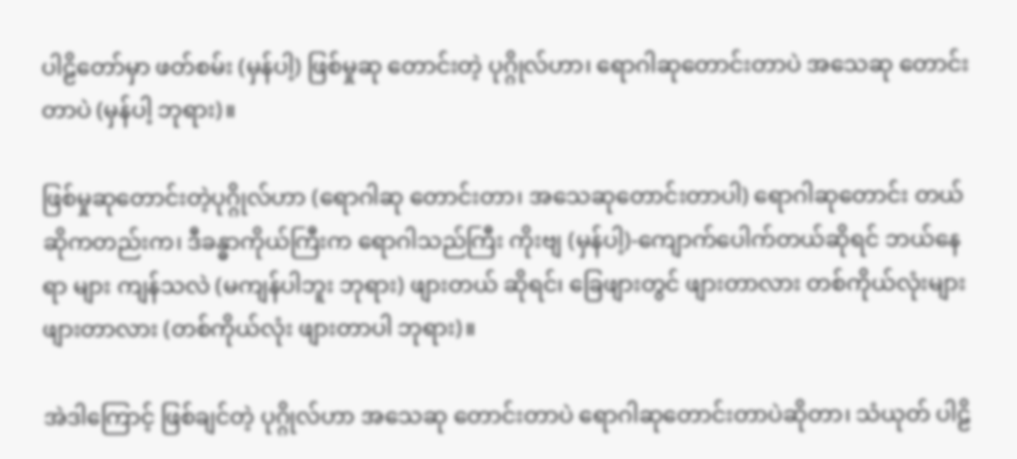ပါဠိတော်မှာ ဖတ်စမ်း (မှန်ပါ့) ဖြစ်မှုဆု တောင်းတဲ့ ပုဂ္ဂိုလ်ဟာ၊ ရောဂါဆုတောင်းတာပဲ အသေဆု တောင်းတာပဲ (မှန်ပါ့ ဘုရား)။

ဖြစ်မှုဆုတောင်းတဲ့ပုဂ္ဂိုလ်ဟာ (ရောဂါဆု တောင်းတာ၊ အသေဆုတောင်းတာပါ) ရောဂါဆုတောင်း တယ် ဆိုကတည်းက၊ ဒီခန္ဓာကိုယ်ကြီးက ရောဂါသည်ကြီး ကိုးဗျ (မှန်ပါ့)-ကျောက်ပေါက်တယ်ဆိုရင် ဘယ်နေရာ များ ကျန်သလဲ (မကျန်ပါဘူး ဘုရား) ဖျားတယ် ဆိုရင်၊ ခြေဖျားတွင် ဖျားတာလား တစ်ကိုယ်လုံးများ ဖျားတာလား (တစ်ကိုယ်လုံး ဖျားတာပါ ဘုရား)။

အဲဒါကြောင့် ဖြစ်ချင်တဲ့ ပုဂ္ဂိုလ်ဟာ အသေဆု တောင်းတာပဲ ရောဂါဆုတောင်းတာပဲဆိုတာ၊ သံယုတ် ပါဠိ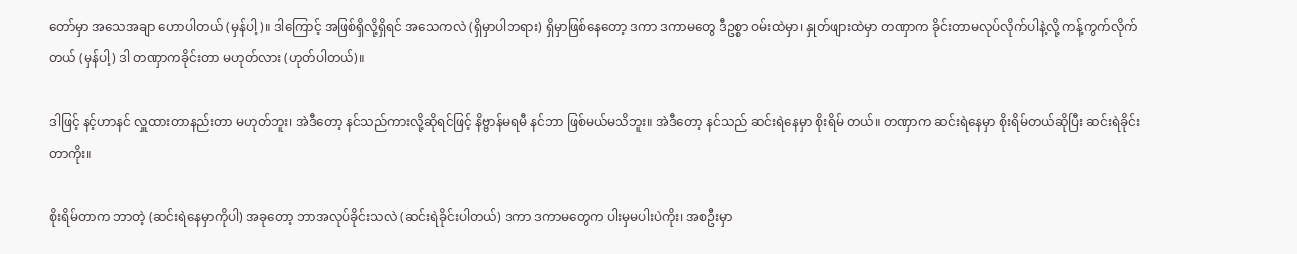တော်မှာ အသေအချာ ဟောပါတယ် (မှန်ပါ့)။ ဒါကြောင့် အဖြစ်ရှိလို့ရှိရင် အသေကလဲ (ရှိမှာပါဘရား) ရှိမှာဖြစ်နေတော့ ဒကာ ဒကာမတွေ ဒီဥစ္စာ ဝမ်းထဲမှာ၊ နှုတ်ဖျားထဲမှာ တဏှာက ခိုင်းတာမလုပ်လိုက်ပါနဲ့လို့ ကန့်ကွက်လိုက်တယ် (မှန်ပါ့) ဒါ တဏှာကခိုင်းတာ မဟုတ်လား (ဟုတ်ပါတယ်)။

ဒါဖြင့် နင့်ဟာနင် လှူထားတာနည်းတာ မဟုတ်ဘူး၊ အဲဒီတော့ နင်သည်ကားလို့ဆိုရင်ဖြင့် နိဗ္ဗာန်မရမီ နင်ဘာ ဖြစ်မယ်မသိဘူး။ အဲဒီတော့ နင်သည် ဆင်းရဲနေမှာ စိုးရိမ် တယ်။ တဏှာက ဆင်းရဲနေမှာ စိုးရိမ်တယ်ဆိုပြီး ဆင်းရဲခိုင်း တာကိုး။

စိုးရိမ်တာက ဘာတဲ့ (ဆင်းရဲနေမှာကိုပါ) အခုတော့ ဘာအလုပ်ခိုင်းသလဲ (ဆင်းရဲခိုင်းပါတယ်) ဒကာ ဒကာမတွေက ပါးမှမပါးပဲကိုး၊ အစဦးမှာ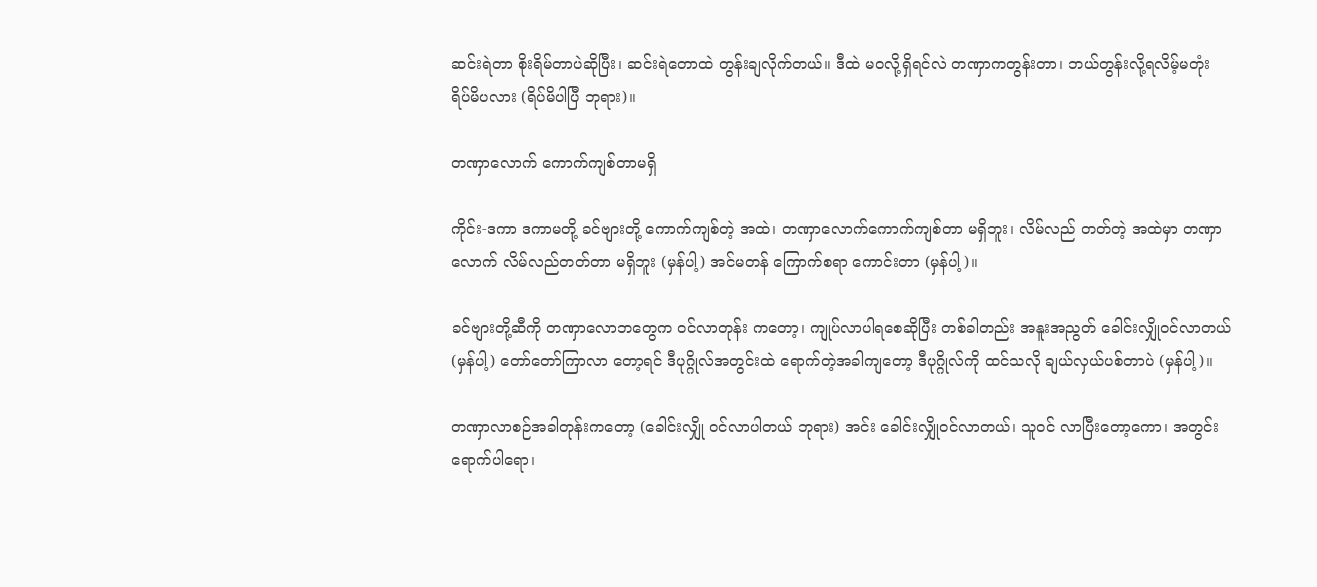ဆင်းရဲတာ စိုးရိမ်တာပဲဆိုပြီး၊ ဆင်းရဲတောထဲ တွန်းချလိုက်တယ်။ ဒီထဲ မဝလို့ရှိရင်လဲ တဏှာကတွန်းတာ၊ ဘယ်တွန်းလို့ရလိမ့်မတုံး ရိပ်မိပလား (ရိပ်မိပါပြီ ဘုရား)။

တဏှာလောက် ကောက်ကျစ်တာမရှိ

ကိုင်း-ဒကာ ဒကာမတို့ ခင်ဗျားတို့ ကောက်ကျစ်တဲ့ အထဲ၊ တဏှာလောက်ကောက်ကျစ်တာ မရှိဘူး၊ လိမ်လည် တတ်တဲ့ အထဲမှာ တဏှာလောက် လိမ်လည်တတ်တာ မရှိဘူး (မှန်ပါ့) အင်မတန် ကြောက်စရာ ကောင်းတာ (မှန်ပါ့)။

ခင်ဗျားတို့ဆီကို တဏှာလောဘတွေက ဝင်လာတုန်း ကတော့၊ ကျုပ်လာပါရစေဆိုပြီး တစ်ခါတည်း အနူးအညွတ် ခေါင်းလျှိုဝင်လာတယ် (မှန်ပါ့) တော်တော်ကြာလာ တော့ရင် ဒီပုဂ္ဂိုလ်အတွင်းထဲ ရောက်တဲ့အခါကျတော့ ဒီပုဂ္ဂိုလ်ကို ထင်သလို ချယ်လှယ်ပစ်တာပဲ (မှန်ပါ့)။

တဏှာလာစဉ်အခါတုန်းကတော့ (ခေါင်းလျှို ဝင်လာပါတယ် ဘုရား) အင်း ခေါင်းလျှိုဝင်လာတယ်၊ သူဝင် လာပြီးတော့ကော၊ အတွင်းရောက်ပါရော၊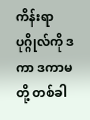ကိန်းရာပုဂ္ဂိုလ်ကို ဒကာ ဒကာမတို့ တစ်ခါ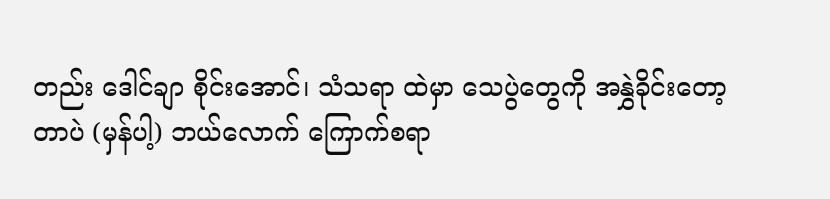တည်း ဒေါင်ချာ စိုင်းအောင်၊ သံသရာ ထဲမှာ သေပွဲတွေကို အနွှဲခိုင်းတော့တာပဲ (မှန်ပါ့) ဘယ်လောက် ကြောက်စရာ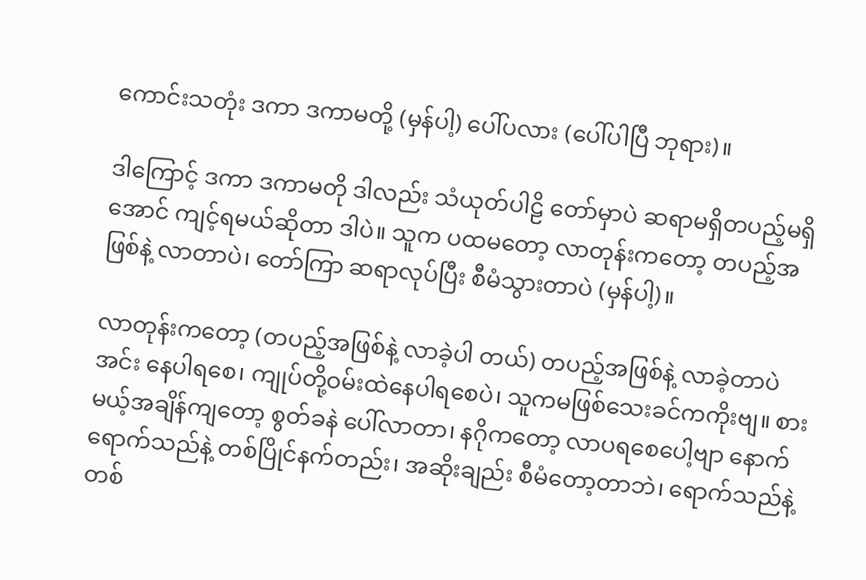ကောင်းသတုံး ဒကာ ဒကာမတို့ (မှန်ပါ့) ပေါ်ပလား (ပေါ်ပါပြီ ဘုရား)။

ဒါကြောင့် ဒကာ ဒကာမတို ဒါလည်း သံယုတ်ပါဠိ တော်မှာပဲ ဆရာမရှိတပည့်မရှိအောင် ကျင့်ရမယ်ဆိုတာ ဒါပဲ။ သူက ပထမတော့ လာတုန်းကတော့ တပည့်အဖြစ်နဲ့ လာတာပဲ၊ တော်ကြာ ဆရာလုပ်ပြီး စီမံသွားတာပဲ (မှန်ပါ့)။

လာတုန်းကတော့ (တပည့်အဖြစ်နဲ့ လာခဲ့ပါ တယ်) တပည့်အဖြစ်နဲ့ လာခဲ့တာပဲ အင်း နေပါရစေ၊ ကျုပ်တို့ဝမ်းထဲနေပါရစေပဲ၊ သူကမဖြစ်သေးခင်ကကိုးဗျ။ စားမယ့်အချိန်ကျတော့ စွတ်ခနဲ ပေါ်လာတာ၊ နဂိုကတော့ လာပရစေပေါ့ဗျာ နောက်ရောက်သည်နဲ့ တစ်ပြိုင်နက်တည်း၊ အဆိုးချည်း စီမံတော့တာဘဲ၊ ရောက်သည်နဲ့တစ်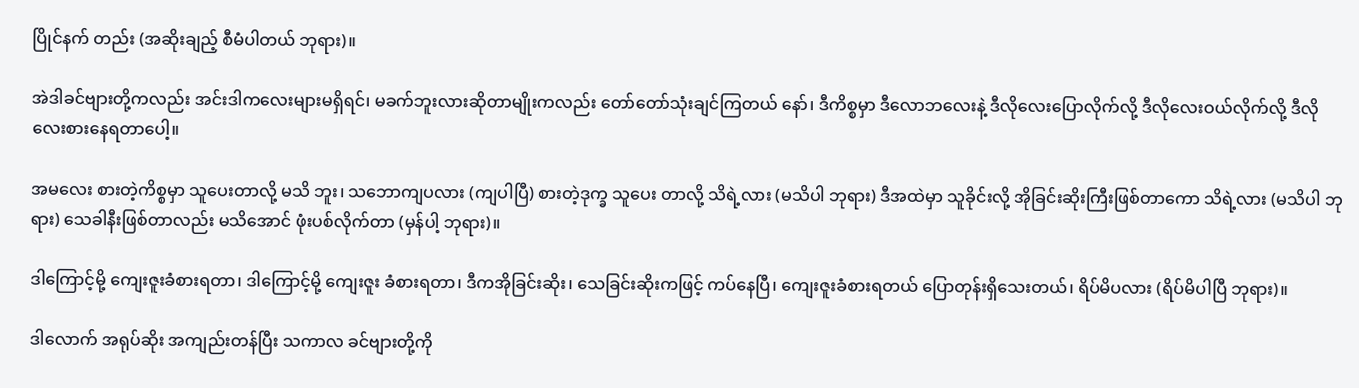ပြိုင်နက် တည်း (အဆိုးချည့် စီမံပါတယ် ဘုရား)။

အဲဒါခင်ဗျားတို့ကလည်း အင်းဒါကလေးများမရှိရင်၊ မခက်ဘူးလားဆိုတာမျိုးကလည်း တော်တော်သုံးချင်ကြတယ် နော်၊ ဒီကိစ္စမှာ ဒီလောဘလေးနဲ့ ဒီလိုလေးပြောလိုက်လို့ ဒီလိုလေးဝယ်လိုက်လို့ ဒီလိုလေးစားနေရတာပေါ့။

အမလေး စားတဲ့ကိစ္စမှာ သူပေးတာလို့ မသိ ဘူး၊ သဘောကျပလား (ကျပါပြီ) စားတဲ့ဒုက္ခ သူပေး တာလို့ သိရဲ့လား (မသိပါ ဘုရား) ဒီအထဲမှာ သူခိုင်းလို့ အိုခြင်းဆိုးကြီးဖြစ်တာကော သိရဲ့လား (မသိပါ ဘုရား) သေခါနီးဖြစ်တာလည်း မသိအောင် ဖုံးပစ်လိုက်တာ (မှန်ပါ့ ဘုရား)။

ဒါကြောင့်မို့ ကျေးဇူးခံစားရတာ၊ ဒါကြောင့်မို့ ကျေးဇူး ခံစားရတာ၊ ဒီကအိုခြင်းဆိုး၊ သေခြင်းဆိုးကဖြင့် ကပ်နေပြီ၊ ကျေးဇူးခံစားရတယ် ပြောတုန်းရှိသေးတယ်၊ ရိပ်မိပလား (ရိပ်မိပါပြီ ဘုရား)။

ဒါလောက် အရုပ်ဆိုး အကျည်းတန်ပြီး သကာလ ခင်ဗျားတို့ကို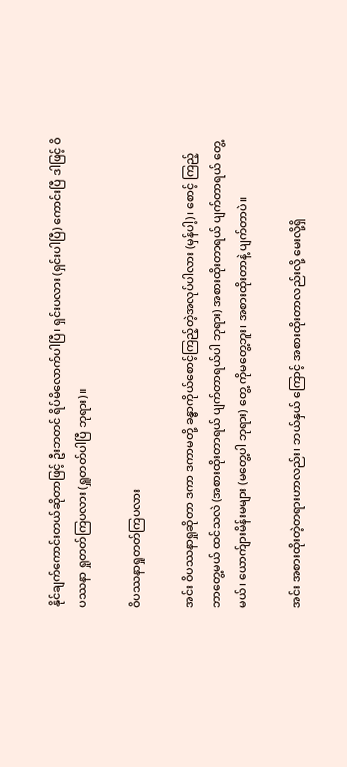နိုင်ချက်ကောင်းတယ်ဆိုတာဖြင့် ဦးဘတင် ရိပ်မိလောက်ပါပြီ၊ ရှင်းပလား (ရှင်းပါပြီ) ကောင်းပြီ ဒါဖြင့် ဝိပဿနာ ရှုတတ်ကြပလား (ရှူတတ်ပါပြီ ဘုရား)။

ဝိပဿနာရှုတတ်ကြပလား

အင်း ဝိပဿနာရှုဆိုတာ ဒကာ ဒကာမတို့ ခန္ဓာကိုယ်စောင့်ကြည့်တဲ့အလုပ်ပါလား (မှန်ပါ့)၊ စောင့် ကြည့် ဘာတွေ့မယ် ထင်သလဲ (အစားထိုးတာရယ် ပျက်တာရယ်ပါ ဘုရား) အစားထိုးတာရယ် ပျက်တာရယ် တွေ့မယ်၊ ယောက်ျားမိန်းမများ (မတွေ့ပါ ဘုရား) တွေ့ ကိုမတွေ့ဘူး၊ အစားထိုးတာနဲ့ ပျက်တာပဲ။

အင်း အစားထိုးတဲ့တရားဟာလည်း၊ ဘယ်နှယ် ကြောင့် အစားထိုးတာလည်းလို့ မေးလို့ရှိ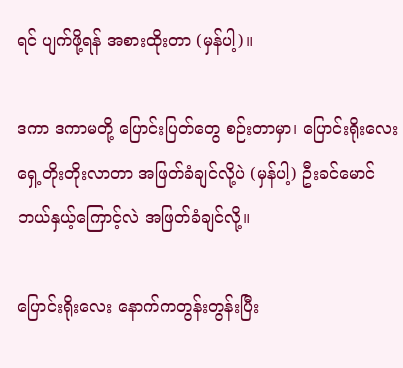ရင် ပျက်ဖို့ရန် အစားထိုးတာ (မှန်ပါ့)။

ဒကာ ဒကာမတို့ ပြောင်းပြတ်တွေ စဉ်းတာမှာ၊ ပြောင်းရိုးလေး ရှေ့တိုးတိုးလာတာ အဖြတ်ခံချင်လို့ပဲ (မှန်ပါ့) ဦးခင်မောင် ဘယ်နှယ့်ကြောင့်လဲ အဖြတ်ခံချင်လို့။

ပြောင်းရိုးလေး နောက်ကတွန်းတွန်းပြီး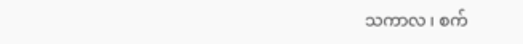သကာလ ၊ စက်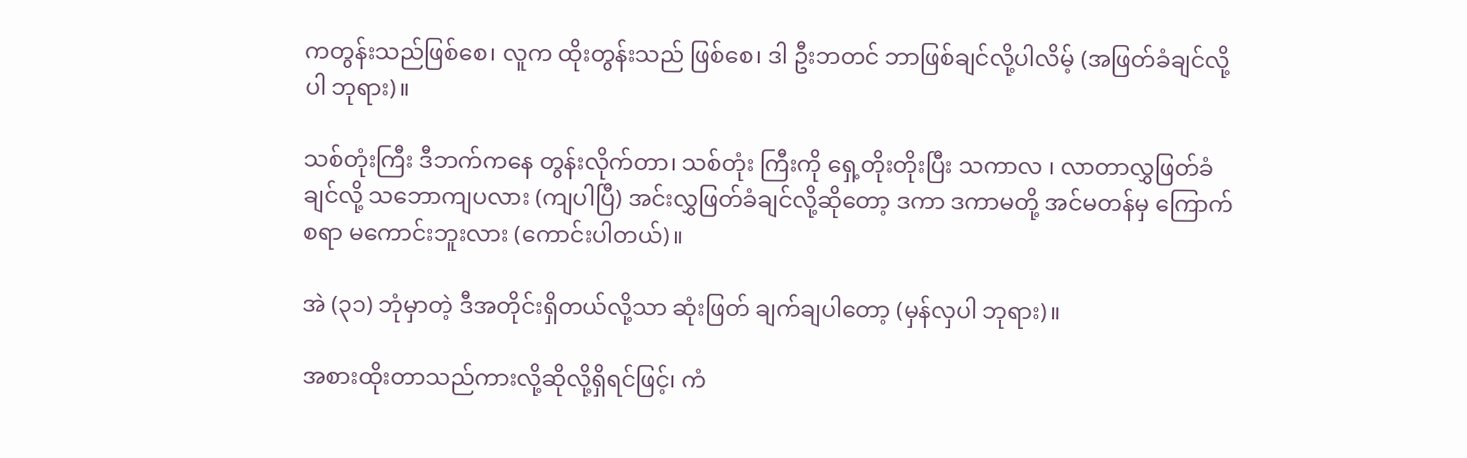ကတွန်းသည်ဖြစ်စေ၊ လူက ထိုးတွန်းသည် ဖြစ်စေ၊ ဒါ ဦးဘတင် ဘာဖြစ်ချင်လို့ပါလိမ့် (အဖြတ်ခံချင်လို့ပါ ဘုရား)။

သစ်တုံးကြီး ဒီဘက်ကနေ တွန်းလိုက်တာ၊ သစ်တုံး ကြီးကို ရှေ့တိုးတိုးပြီး သကာလ ၊ လာတာလွှဖြတ်ခံချင်လို့ သဘောကျပလား (ကျပါပြီ) အင်းလွှဖြတ်ခံချင်လို့ဆိုတော့ ဒကာ ဒကာမတို့ အင်မတန်မှ ကြောက်စရာ မကောင်းဘူးလား (ကောင်းပါတယ်)။

အဲ (၃၁) ဘုံမှာတဲ့ ဒီအတိုင်းရှိတယ်လို့သာ ဆုံးဖြတ် ချက်ချပါတော့ (မှန်လှပါ ဘုရား)။

အစားထိုးတာသည်ကားလို့ဆိုလို့ရှိရင်ဖြင့်၊ ကံ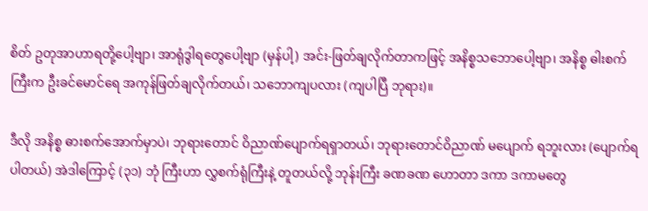စိတ် ဥတုအာဟာရတို့ပေါ့ဗျာ၊ အာရုံဒွါရတွေပေါ့ဗျာ (မှန်ပါ့) အင်း-ဖြတ်ချလိုက်တာကဖြင့် အနိစ္စသဘောပေါ့ဗျာ၊ အနိစ္စ ဓါးစက်ကြီးက ဦးခင်မောင်ရေ အကုန်ဖြတ်ချလိုက်တယ်၊ သဘောကျပလား (ကျပါပြီ ဘုရား)။

ဒီလို အနိစ္စ ဓားစက်အောက်မှာပဲ၊ ဘုရားတောင် ဝိညာဏ်ပျောက်ရရှာတယ်၊ ဘုရားတောင်ဝိညာဏ် မပျောက် ရဘူးလား (ပျောက်ရပါတယ်) အဲဒါကြောင့် (၃၁) ဘုံ ကြီးဟာ လွှစက်ရုံကြီးနဲ့ တူတယ်လို့ ဘုန်းကြီး ခဏခဏ ဟောတာ ဒကာ ဒကာမတွေ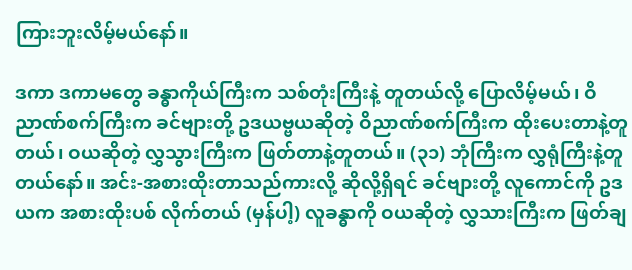ကြားဘူးလိမ့်မယ်နော်။

ဒကာ ဒကာမတွေ ခန္ဓာကိုယ်ကြီးက သစ်တုံးကြီးနဲ့ တူတယ်လို့ ပြောလိမ့်မယ်၊ ဝိညာဏ်စက်ကြီးက ခင်ဗျားတို့ ဥဒယဗ္ဗယဆိုတဲ့ ဝိညာဏ်စက်ကြီးက ထိုးပေးတာနဲ့တူတယ်၊ ဝယဆိုတဲ့ လွှသွားကြီးက ဖြတ်တာနဲ့တူတယ်။ (၃၁) ဘုံကြီးက လွှရုံကြီးနဲ့တူတယ်နော်။ အင်း-အစားထိုးတာသည်ကားလို့ ဆိုလို့ရှိရင် ခင်ဗျားတို့ လူကောင်ကို ဥဒယက အစားထိုးပစ် လိုက်တယ် (မှန်ပါ့) လူခန္ဓာကို ဝယဆိုတဲ့ လွှသားကြီးက ဖြတ်ချ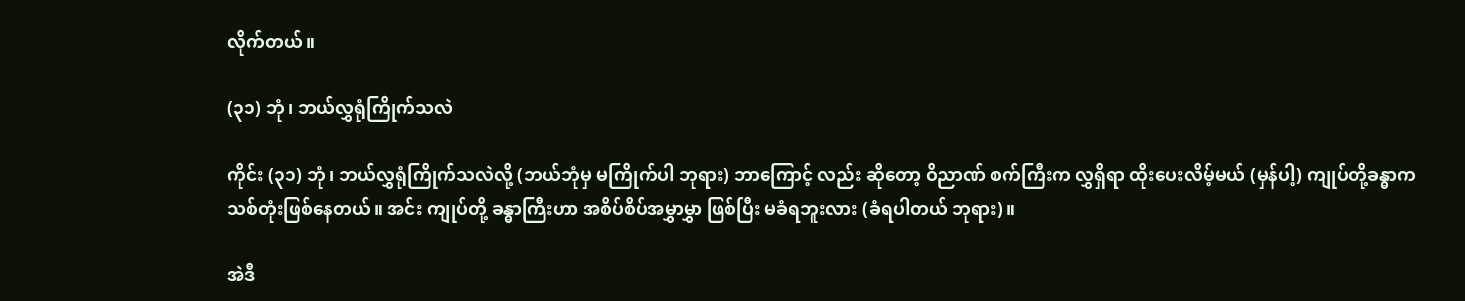လိုက်တယ်။

(၃၁) ဘုံ၊ ဘယ်လွှရုံကြိုက်သလဲ

ကိုင်း (၃၁) ဘုံ၊ ဘယ်လွှရုံကြိုက်သလဲလို့ (ဘယ်ဘုံမှ မကြိုက်ပါ ဘုရား) ဘာကြောင့် လည်း ဆိုတော့ ဝိညာဏ် စက်ကြီးက လွှရှိရာ ထိုးပေးလိမ့်မယ် (မှန်ပါ့) ကျုပ်တို့ခန္ဓာက သစ်တုံးဖြစ်နေတယ်။ အင်း ကျုပ်တို့ ခန္ဓာကြီးဟာ အစိပ်စိပ်အမွှာမွှာ ဖြစ်ပြီး မခံရဘူးလား (ခံရပါတယ် ဘုရား)။

အဲဒီ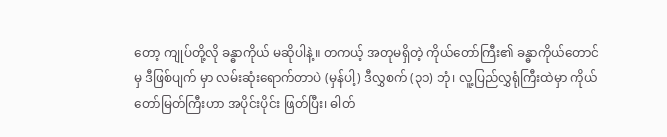တော့ ကျုပ်တို့လို ခန္ဓာကိုယ် မဆိုပါနဲ့။ တကယ့် အတုမရှိတဲ့ ကိုယ်တော်ကြီး၏ ခန္ဓာကိုယ်တောင်မှ ဒီဖြစ်ပျက် မှာ လမ်းဆုံးရောက်တာပဲ (မှန်ပါ့) ဒီလွှစက် (၃၁) ဘုံ၊ လူ့ပြည်လွှရုံကြီးထဲမှာ ကိုယ်တော်မြတ်ကြီးဟာ အပိုင်းပိုင်း ဖြတ်ပြီး၊ ဓါတ်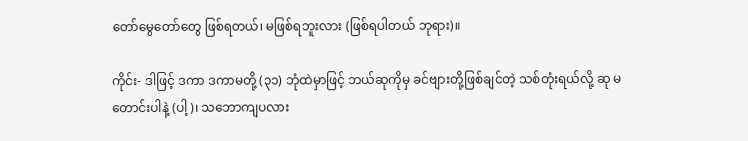တော်မွေတော်တွေ ဖြစ်ရတယ်၊ မဖြစ်ရဘူးလား (ဖြစ်ရပါတယ် ဘုရား)။

ကိုင်း- ဒါဖြင့် ဒကာ ဒကာမတို့ (၃၁) ဘုံထဲမှာဖြင့် ဘယ်ဆုကိုမှ ခင်ဗျားတို့ဖြစ်ချင်တဲ့ သစ်တုံးရယ်လို့ ဆု မတောင်းပါနဲ့ (ပါ့)၊ သဘောကျပလား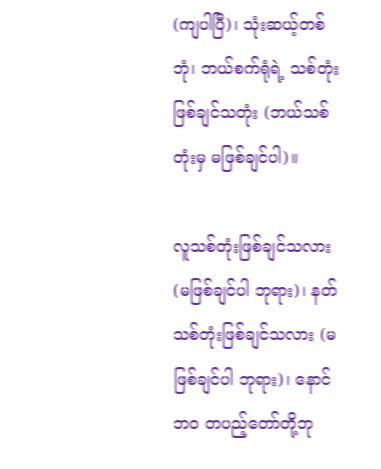(ကျပါပြီ)၊ သုံးဆယ့်တစ်ဘုံ၊ ဘယ်စက်ရုံရဲ့ သစ်တုံးဖြစ်ချင်သတုံး (ဘယ်သစ်တုံးမှ မဖြစ်ချင်ပါ)။

လူသစ်တုံးဖြစ်ချင်သလား (မဖြစ်ချင်ပါ ဘုရား)၊ နတ်သစ်တုံးဖြစ်ချင်သလား (မဖြစ်ချင်ပါ ဘုရား)၊ နောင် ဘဝ တပည့်တော်တို့ဘု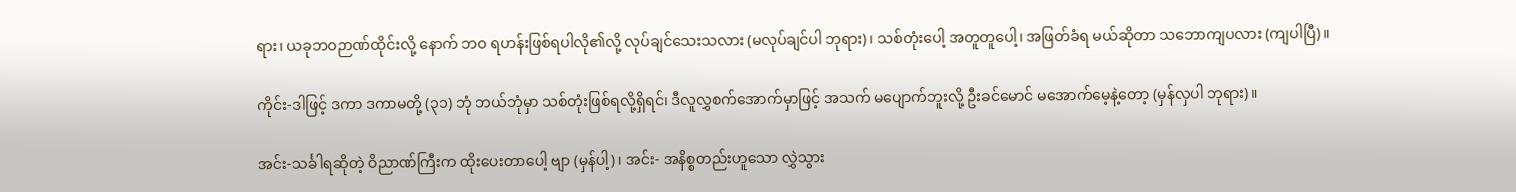ရား၊ ယခုဘဝဉာဏ်ထိုင်းလို့ နောက် ဘဝ ရဟန်းဖြစ်ရပါလို၏လို့ လုပ်ချင်သေးသလား (မလုပ်ချင်ပါ ဘုရား)၊ သစ်တုံးပေါ့ အတူတူပေါ့၊ အဖြတ်ခံရ မယ်ဆိုတာ သဘောကျပလား (ကျပါပြီ)။

ကိုင်း-ဒါဖြင့် ဒကာ ဒကာမတို့ (၃၁) ဘုံ ဘယ်ဘုံမှာ သစ်တုံးဖြစ်ရလို့ရှိရင်၊ ဒီလူလွှစက်အောက်မှာဖြင့် အသက် မပျောက်ဘူးလို့ ဦးခင်မောင် မအောက်မေ့နဲ့တော့ (မှန်လှပါ ဘုရား)။

အင်း-သင်္ခါရဆိုတဲ့ ဝိညာဏ်ကြီးက ထိုးပေးတာပေါ့ ဗျာ (မှန်ပါ့)၊ အင်း- အနိစ္စတည်းဟူသော လွှဲသွား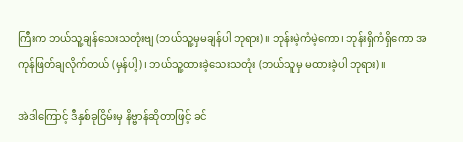ကြီးက ဘယ်သူ့ချန်သေးသတုံးဗျ (ဘယ်သူ့မှမချန်ပါ ဘုရား)။ ဘုန်းမဲ့ကံမဲ့ကော၊ ဘုန်းရှိကံရှိကော အကုန်ဖြတ်ချလိုက်တယ် (မှန်ပါ့)၊ ဘယ်သူ့ထားခဲ့သေးသတုံး (ဘယ်သူမှ မထားခဲ့ပါ ဘုရား)။

အဲဒါကြောင့် ဒီနှစ်ခုငြိမ်းမှ နိဗ္ဗာန်ဆိုတာဖြင့် ခင်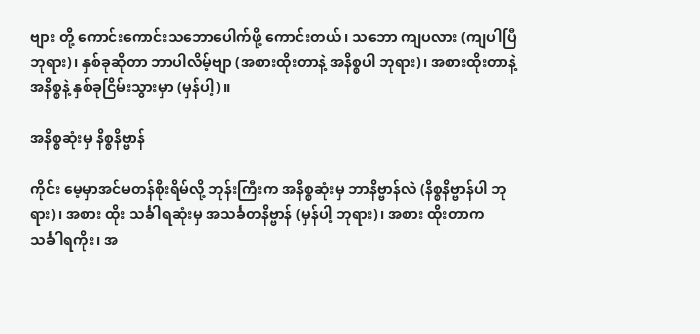ဗျား တို့ ကောင်းကောင်းသဘောပေါက်ဖို့ ကောင်းတယ်၊ သဘော ကျပလား (ကျပါပြီ ဘုရား)၊ နှစ်ခုဆိုတာ ဘာပါလိမ့်ဗျာ (အစားထိုးတာနဲ့ အနိစ္စပါ ဘုရား)၊ အစားထိုးတာနဲ့ အနိစ္စနဲ့ နှစ်ခုငြိမ်းသွားမှာ (မှန်ပါ့)။

အနိစ္စဆုံးမှ နိစ္စနိဗ္ဗာန်

ကိုင်း မေ့မှာအင်မတန်စိုးရိမ်လို့ ဘုန်းကြီးက အနိစ္စဆုံးမှ ဘာနိဗ္ဗာန်လဲ (နိစ္စနိဗ္ဗာန်ပါ ဘုရား)၊ အစား ထိုး သင်္ခါရဆုံးမှ အသင်္ခတနိဗ္ဗာန် (မှန်ပါ့ ဘုရား)၊ အစား ထိုးတာက သင်္ခါရကိုး၊ အ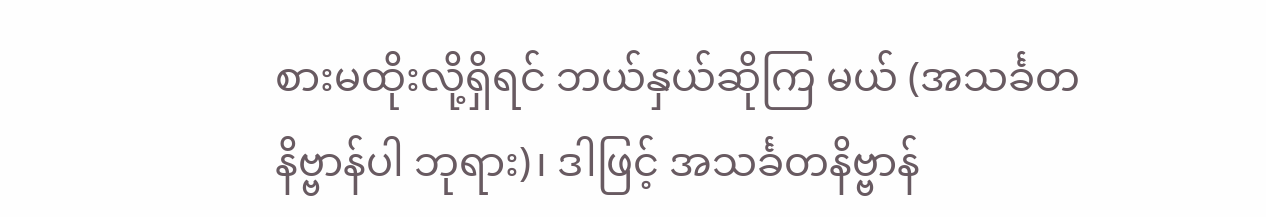စားမထိုးလို့ရှိရင် ဘယ်နှယ်ဆိုကြ မယ် (အသင်္ခတနိဗ္ဗာန်ပါ ဘုရား)၊ ဒါဖြင့် အသင်္ခတနိဗ္ဗာန်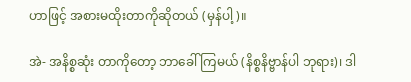ဟာဖြင့် အစားမထိုးတာကိုဆိုတယ် (မှန်ပါ့)။

အဲ- အနိစ္စဆုံး တာကိုတော့ ဘာခေါ်ကြမယ် (နိစ္စနိဗ္ဗာန်ပါ ဘုရား)၊ ဒါ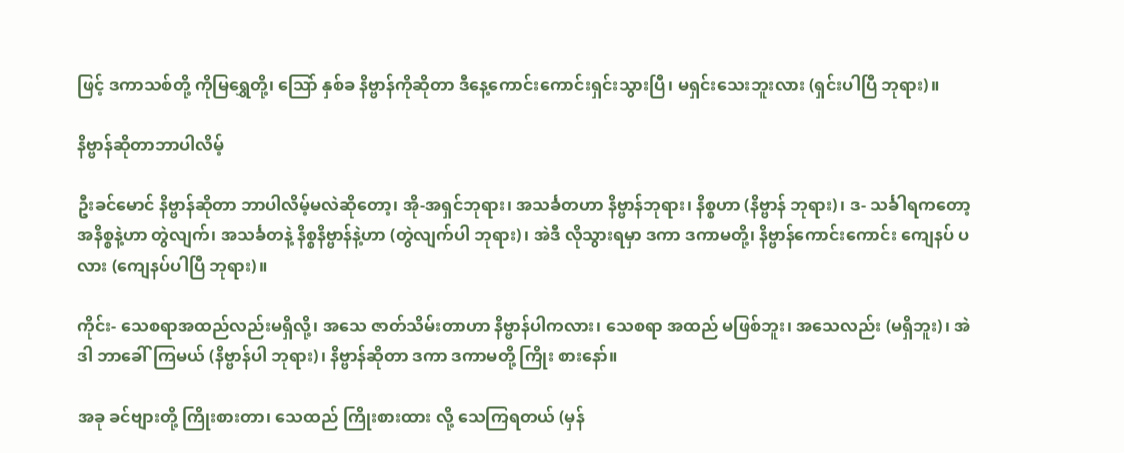ဖြင့် ဒကာသစ်တို့ ကိုမြရွှေတို့၊ သြော် နှစ်ခ နိဗ္ဗာန်ကိုဆိုတာ ဒီနေ့ကောင်းကောင်းရှင်းသွားပြီ၊ မရှင်းသေးဘူးလား (ရှင်းပါပြီ ဘုရား)။

နိဗ္ဗာန်ဆိုတာဘာပါလိမ့်

ဦးခင်မောင် နိဗ္ဗာန်ဆိုတာ ဘာပါလိမ့်မလဲဆိုတော့၊ အို-အရှင်ဘုရား၊ အသင်္ခတဟာ နိဗ္ဗာန်ဘုရား၊ နိစ္စဟာ (နိဗ္ဗာန် ဘုရား)၊ ဒ- သင်္ခါရကတော့ အနိစ္စနဲ့ဟာ တွဲလျက်၊ အသင်္ခတနဲ့ နိစ္စနိဗ္ဗာန်နဲ့ဟာ (တွဲလျက်ပါ ဘုရား)၊ အဲဒီ လိုသွားရမှာ ဒကာ ဒကာမတို့၊ နိဗ္ဗာန်ကောင်းကောင်း ကျေနပ် ပလား (ကျေနပ်ပါပြီ ဘုရား)။

ကိုင်း- သေစရာအထည်လည်းမရှိလို့၊ အသေ ဇာတ်သိမ်းတာဟာ နိဗ္ဗာန်ပါကလား၊ သေစရာ အထည် မဖြစ်ဘူး၊ အသေလည်း (မရှိဘူး)၊ အဲဒါ ဘာခေါ်ကြမယ် (နိဗ္ဗာန်ပါ ဘုရား)၊ နိဗ္ဗာန်ဆိုတာ ဒကာ ဒကာမတို့ ကြိုး စားနော်။

အခု ခင်ဗျားတို့ ကြိုးစားတာ၊ သေထည် ကြိုးစားထား လို့ သေကြရတယ် (မှန်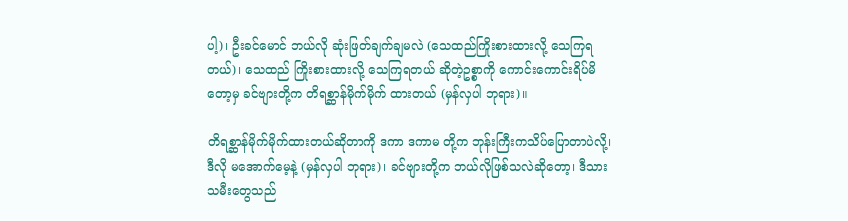ပါ့)၊ ဦးခင်မောင် ဘယ်လို ဆုံးဖြတ်ချက်ချမလဲ (သေထည်ကြိုးစားထားလို့ သေကြရတယ်)၊ သေထည် ကြိုးစားထားလို့ သေကြရတယ် ဆိုတဲ့ဥစ္စာကို ကောင်းကောင်းရိပ်မိတော့မှ ခင်ဗျားတို့က တိရစ္ဆာန်မိုက်မိုက် ထားတယ် (မှန်လှပါ ဘုရား)။

တိရစ္ဆာန်မိုက်မိုက်ထားတယ်ဆိုတာကို ဒကာ ဒကာမ တို့က ဘုန်းကြီးကသိပ်ပြောတာပဲလို့၊ ဒီလို မအောက်မေ့နဲ့ (မှန်လှပါ ဘုရား)၊ ခင်ဗျားတို့က ဘယ်လိုဖြစ်သလဲဆိုတော့၊ ဒီသားသမီးတွေသည်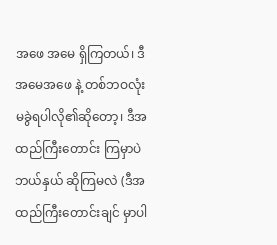အဖေ အမေ ရှိကြတယ်၊ ဒီအမေအဖေ နဲ့ တစ်ဘဝလုံးမခွဲရပါလို၏ဆိုတော့၊ ဒီအထည်ကြီးတောင်း ကြမှာပဲ ဘယ်နှယ် ဆိုကြမလဲ (ဒီအထည်ကြီးတောင်းချင် မှာပါ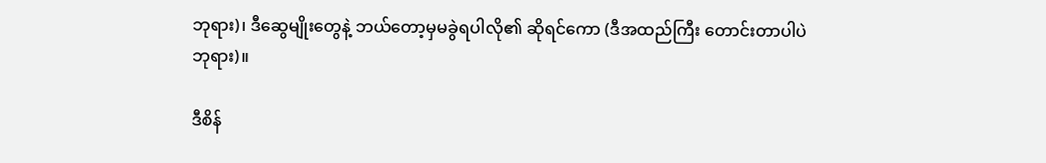ဘုရား)၊ ဒီဆွေမျိုးတွေနဲ့ ဘယ်တော့မှမခွဲရပါလို၏ ဆိုရင်ကော (ဒီအထည်ကြီး တောင်းတာပါပဲ ဘုရား)။

ဒီစိန်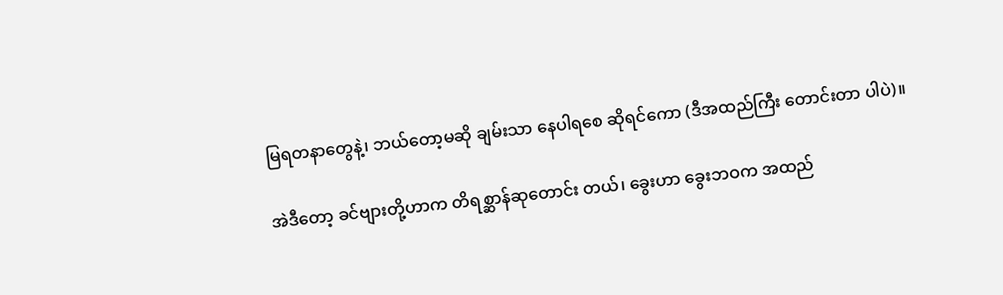မြရတနာတွေနဲ့၊ ဘယ်တော့မဆို ချမ်းသာ နေပါရစေ ဆိုရင်ကော (ဒီအထည်ကြီး တောင်းတာ ပါပဲ)။

အဲဒီတော့ ခင်ဗျားတို့ဟာက တိရစ္ဆာန်ဆုတောင်း တယ်၊ ခွေးဟာ ခွေးဘဝက အထည်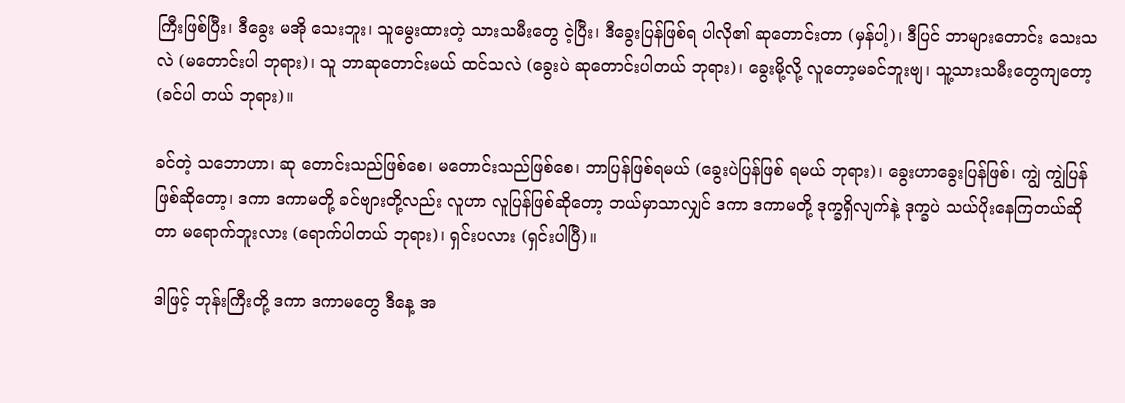ကြီးဖြစ်ပြီး၊ ဒီခွေး မအို သေးဘူး၊ သူမွေးထားတဲ့ သားသမီးတွေ ငဲ့ပြီး၊ ဒီခွေးပြန်ဖြစ်ရ ပါလို၏ ဆုတောင်းတာ (မှန်ပါ့)၊ ဒီပြင် ဘာများတောင်း သေးသလဲ (မတောင်းပါ ဘုရား)၊ သူ ဘာဆုတောင်းမယ် ထင်သလဲ (ခွေးပဲ ဆုတောင်းပါတယ် ဘုရား)၊ ခွေးမို့လို့ လူတော့မခင်ဘူးဗျ၊ သူ့သားသမီးတွေကျတော့ (ခင်ပါ တယ် ဘုရား)။

ခင်တဲ့ သဘောဟာ၊ ဆု တောင်းသည်ဖြစ်စေ၊ မတောင်းသည်ဖြစ်စေ၊ ဘာပြန်ဖြစ်ရမယ် (ခွေးပဲပြန်ဖြစ် ရမယ် ဘုရား)၊ ခွေးဟာခွေးပြန်ဖြစ်၊ ကျွဲ ကျွဲပြန်ဖြစ်ဆိုတော့၊ ဒကာ ဒကာမတို့ ခင်ဗျားတို့လည်း လူဟာ လူပြန်ဖြစ်ဆိုတော့ ဘယ်မှာသာလျှင် ဒကာ ဒကာမတို့ ဒုက္ခရှိလျက်နဲ့ ဒုက္ခပဲ သယ်ပိုးနေကြတယ်ဆိုတာ မရောက်ဘူးလား (ရောက်ပါတယ် ဘုရား)၊ ရှင်းပလား (ရှင်းပါပြီ)။

ဒါဖြင့် ဘုန်းကြီးတို့ ဒကာ ဒကာမတွေ ဒီနေ့ အ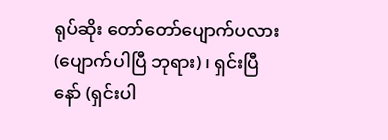ရုပ်ဆိုး တော်တော်ပျောက်ပလား (ပျောက်ပါပြီ ဘုရား)၊ ရှင်းပြီ နော် (ရှင်းပါ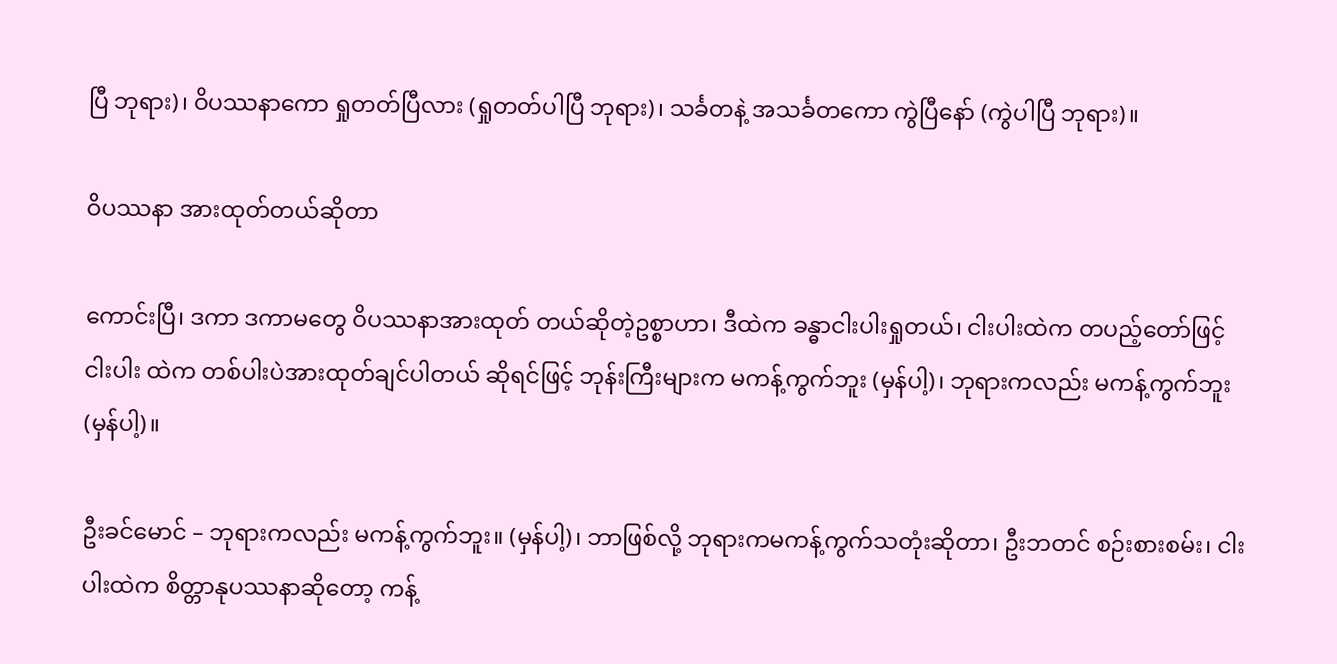ပြီ ဘုရား)၊ ဝိပဿနာကော ရှုတတ်ပြီလား (ရှုတတ်ပါပြီ ဘုရား)၊ သင်္ခတနဲ့ အသင်္ခတကော ကွဲပြီနော် (ကွဲပါပြီ ဘုရား)။

ဝိပဿနာ အားထုတ်တယ်ဆိုတာ

ကောင်းပြီ၊ ဒကာ ဒကာမတွေ ဝိပဿနာအားထုတ် တယ်ဆိုတဲ့ဥစ္စာဟာ၊ ဒီထဲက ခန္ဓာငါးပါးရှုတယ်၊ ငါးပါးထဲက တပည့်တော်ဖြင့် ငါးပါး ထဲက တစ်ပါးပဲအားထုတ်ချင်ပါတယ် ဆိုရင်ဖြင့် ဘုန်းကြီးများက မကန့်ကွက်ဘူး (မှန်ပါ့)၊ ဘုရားကလည်း မကန့်ကွက်ဘူး (မှန်ပါ့)။

ဦးခင်မောင် – ဘုရားကလည်း မကန့်ကွက်ဘူး။ (မှန်ပါ့)၊ ဘာဖြစ်လို့ ဘုရားကမကန့်ကွက်သတုံးဆိုတာ၊ ဦးဘတင် စဉ်းစားစမ်း၊ ငါးပါးထဲက စိတ္တာနုပဿနာဆိုတော့ ကန့်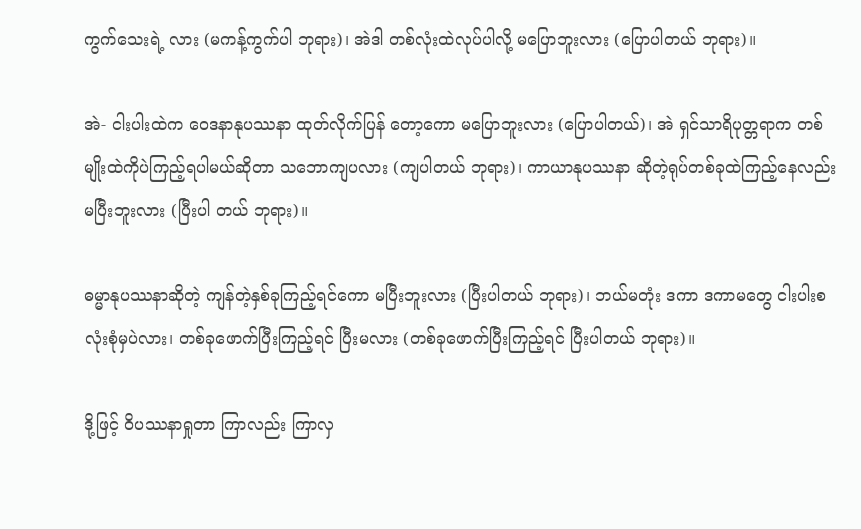ကွက်သေးရဲ့ လား (မကန့်ကွက်ပါ ဘုရား)၊ အဲဒါ တစ်လုံးထဲလုပ်ပါလို့ မပြောဘူးလား (ပြောပါတယ် ဘုရား)။

အဲ- ငါးပါးထဲက ဝေဒနာနုပဿနာ ထုတ်လိုက်ပြန် တော့ကော မပြောဘူးလား (ပြောပါတယ်)၊ အဲ ရှင်သာရိပုတ္တရာက တစ်မျိုးထဲကိုပဲကြည့်ရပါမယ်ဆိုတာ သဘောကျပလား (ကျပါတယ် ဘုရား)၊ ကာယာနုပဿနာ ဆိုတဲ့ရုပ်တစ်ခုထဲကြည့်နေလည်း မပြီးဘူးလား (ပြီးပါ တယ် ဘုရား)။

ဓမ္မာနုပဿနာဆိုတဲ့ ကျန်တဲ့နှစ်ခုကြည့်ရင်ကော မပြီးဘူးလား (ပြီးပါတယ် ဘုရား)၊ ဘယ်မတုံး ဒကာ ဒကာမတွေ ငါးပါးစလုံးစုံမှပဲလား၊ တစ်ခုဖောက်ပြီးကြည့်ရင် ပြီးမလား (တစ်ခုဖောက်ပြီးကြည့်ရင် ပြီးပါတယ် ဘုရား)။

ဒို့ဖြင့် ဝိပဿနာရှုတာ ကြာလည်း ကြာလှ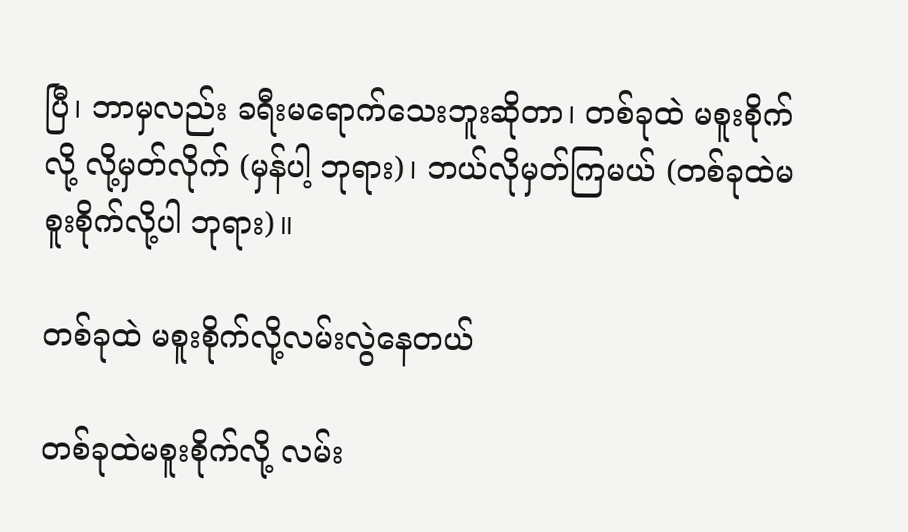ပြီ၊ ဘာမှလည်း ခရီးမရောက်သေးဘူးဆိုတာ၊ တစ်ခုထဲ မစူးစိုက် လို့ လို့မှတ်လိုက် (မှန်ပါ့ ဘုရား)၊ ဘယ်လိုမှတ်ကြမယ် (တစ်ခုထဲမစူးစိုက်လို့ပါ ဘုရား)။

တစ်ခုထဲ မစူးစိုက်လို့လမ်းလွဲနေတယ်

တစ်ခုထဲမစူးစိုက်လို့ လမ်း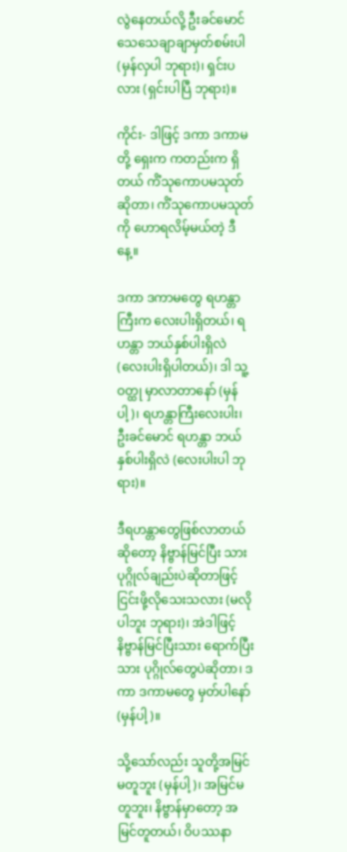လွဲနေတယ်လို့ ဦးခင်မောင် သေသေချာချာမှတ်စမ်းပါ (မှန်လှပါ ဘုရား)၊ ရှင်းပလား (ရှင်းပါပြီ ဘုရား)။

ကိုင်း- ဒါဖြင့် ဒကာ ဒကာမတို့ ရှေးက ကတည်းက ရှိတယ် ကိံသုကောပမသုတ်ဆိုတာ၊ ကိံသုကောပမသုတ်ကို ဟောရလိမ့်မယ်တဲ့ ဒီနေ့။

ဒကာ ဒကာမတွေ ရဟန္တာကြီးက လေးပါးရှိတယ်၊ ရဟန္တာ ဘယ်နှစ်ပါးရှိလဲ (လေးပါးရှိပါတယ်)၊ ဒါ သူ့ဝတ္ထု မှာလာတာနော် (မှန်ပါ့)၊ ရဟန္တာကြီးလေးပါး၊ ဦးခင်မောင် ရဟန္တာ ဘယ်နှစ်ပါးရှိလဲ (လေးပါးပါ ဘုရား)။

ဒီရဟန္တာတွေဖြစ်လာတယ်ဆိုတော့ နိဗ္ဗာန်မြင်ပြီး သားပုဂ္ဂိုလ်ချည်းပဲဆိုတာဖြင့် ငြင်းဖို့လိုသေးသလား (မလို ပါဘူး ဘုရား)၊ အဲဒါဖြင့် နိဗ္ဗာန်မြင်ပြီးသား ရောက်ပြီးသား ပုဂ္ဂိုလ်တွေပဲဆိုတာ၊ ဒကာ ဒကာမတွေ မှတ်ပါနော် (မှန်ပါ့)။

သို့သော်လည်း သူတို့အမြင်မတူဘူး (မှန်ပါ့)၊ အမြင်မတူဘူး၊ နိဗ္ဗာန်မှာတော့ အမြင်တူတယ်၊ ဝိပဿနာ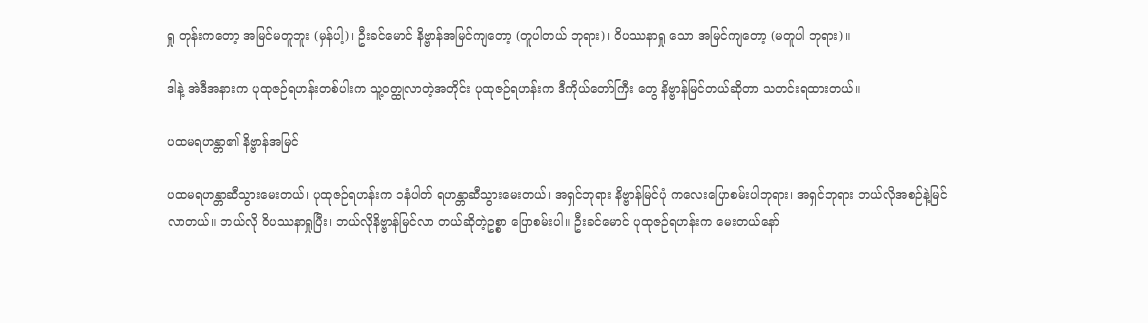ရှု တုန်းကတော့ အမြင်မတူဘူး (မှန်ပါ့)၊ ဦးခင်မောင် နိဗ္ဗာန်အမြင်ကျတော့ (တူပါတယ် ဘုရား)၊ ဝိပဿနာရှု သော အမြင်ကျတော့ (မတူပါ ဘုရား)။

ဒါနဲ့ အဲဒီအနားက ပုထုဇဉ်ရဟန်းတစ်ပါးက သူ့ဝတ္ထုလာတဲ့အတိုင်း ပုထုဇဉ်ရဟန်းက ဒီကိုယ်တော်ကြီး တွေ နိဗ္ဗာန်မြင်တယ်ဆိုတာ သတင်းရထားတယ်။

ပထမရဟန္တာ၏ နိဗ္ဗာန်အမြင်

ပထမရဟန္တာဆီသွားမေးတယ်၊ ပုထုဇဉ်ရဟန်းက ၁နံပါတ် ရဟန္တာဆီသွားမေးတယ်၊ အရှင်ဘုရား နိဗ္ဗာန်မြင်ပုံ ကလေးပြောစမ်းပါဘုရား၊ အရှင်ဘုရား ဘယ်လိုအစဉ်နဲ့မြင် လာတယ်။ ဘယ်လို ဝိပဿနာရှုပြီး၊ ဘယ်လိုနိဗ္ဗာန်မြင်လာ တယ်ဆိုတဲ့ဥစ္စာ ပြောစမ်းပါ။ ဦးခင်မောင် ပုထုဇဉ်ရဟန်းက မေးတယ်နော်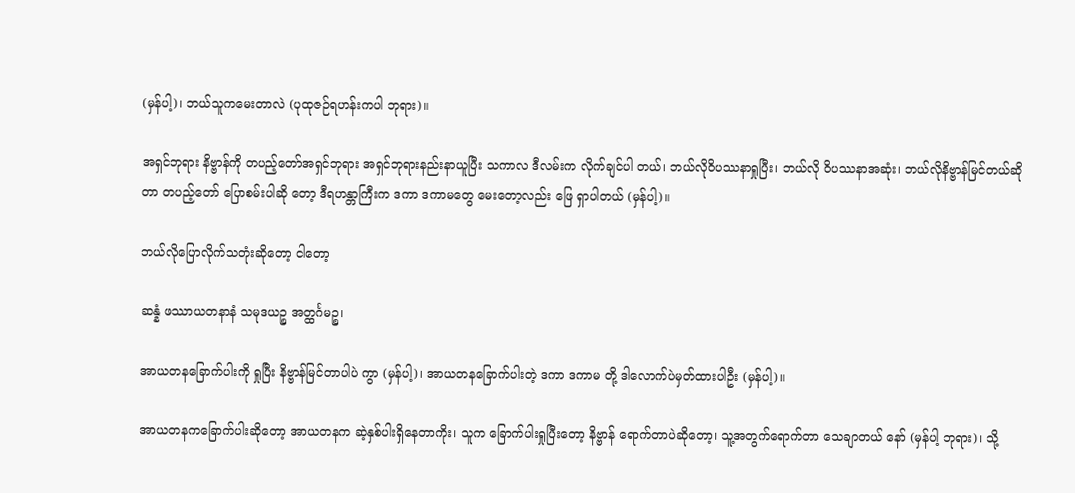(မှန်ပါ့)၊ ဘယ်သူကမေးတာလဲ (ပုထုဇဉ်ရဟန်းကပါ ဘုရား)။

အရှင်ဘုရား နိဗ္ဗာန်ကို တပည့်တော်အရှင်ဘုရား အရှင်ဘုရားနည်းနာယူပြီး သကာလ ဒီလမ်းက လိုက်ချင်ပါ တယ်၊ ဘယ်လိုဝိပဿနာရှုပြီး၊ ဘယ်လို ဝိပဿနာအဆုံး၊ ဘယ်လိုနိဗ္ဗာန်မြင်တယ်ဆိုတာ တပည့်တော် ပြောစမ်းပါဆို တော့ ဒီရဟန္တာကြီးက ဒကာ ဒကာမတွေ မေးတော့လည်း ဖြေ ရှာပါတယ် (မှန်ပါ့)။

ဘယ်လိုပြောလိုက်သတုံးဆိုတော့ ငါတော့

ဆန္နံ ဖဿာယတနာနံ သမုဒယဉ္စ အတ္ထင်္ဂမဉ္စ၊

အာယတနခြောက်ပါးကို ရှုပြီး နိဗ္ဗာန်မြင်တာပါပဲ ကွာ (မှန်ပါ့)၊ အာယတနခြောက်ပါးတဲ့ ဒကာ ဒကာမ တို့ ဒါလောက်ပဲမှတ်ထားပါဦး (မှန်ပါ့)။

အာယတနကခြောက်ပါးဆိုတော့ အာယတနက ဆဲ့နှစ်ပါးရှိနေတာကိုး၊ သူက ခြောက်ပါးရှုပြီးတော့ နိဗ္ဗာန် ရောက်တာပဲဆိုတော့၊ သူ့အတွက်ရောက်တာ သေချာတယ် နော် (မှန်ပါ့ ဘုရား)၊ သို့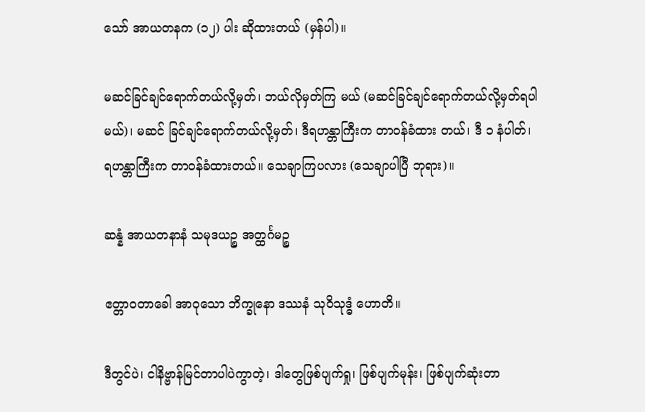သော် အာယတနက (၁၂) ပါး ဆိုထားတယ် (မှန်ပါ)။

မဆင်ခြင်ချင်ရောက်တယ်လို့မှတ်၊ ဘယ်လိုမှတ်ကြ မယ် (မဆင်ခြင်ချင်ရောက်တယ်လို့မှတ်ရပါမယ်)၊ မဆင် ခြင်ချင်ရောက်တယ်လို့မှတ်၊ ဒီရဟန္တာကြီးက တာဝန်ခံထား တယ်၊ ဒီ ၁ နံပါတ်၊ ရဟန္တာကြီးက တာဝန်ခံထားတယ်။ သေချာကြပလား (သေချာပါပြီ ဘုရား)။

ဆန္နံ အာယတနာနံ သမုဒယဉ္စ အတ္ထင်္ဂမဉ္စ

ဧတ္တာဝတာခေါ အာဝုသော ဘိက္ခုနော ဒဿနံ သုဝိသုဒ္ဓံ ဟောတိ။

ဒီတွင်ပဲ၊ ငါနိဗ္ဗာန်မြင်တာပါပဲကွာတဲ့၊ ဒါတွေဖြစ်ပျက်ရှု၊ ဖြစ်ပျက်မုန်း၊ ဖြစ်ပျက်ဆုံးတာ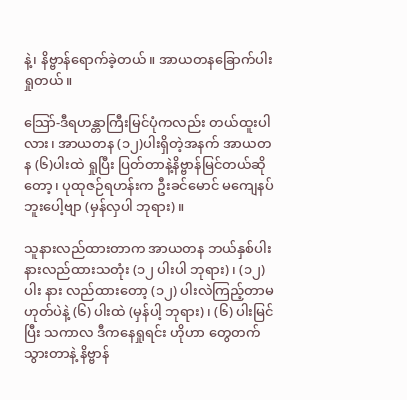နဲ့၊ နိဗ္ဗာန်ရောက်ခဲ့တယ်။ အာယတနခြောက်ပါးရှုတယ်။

သြော်-ဒီရဟန္တာကြီးမြင်ပုံကလည်း တယ်ထူးပါလား၊ အာယတန (၁၂)ပါးရှိတဲ့အနက် အာယတန (၆)ပါးထဲ ရှုပြီး ပြတ်တာနဲ့နိဗ္ဗာန်မြင်တယ်ဆိုတော့၊ ပုထုဇဉ်ရဟန်းက ဦးခင်မောင် မကျေနပ်ဘူးပေါ့ဗျာ (မှန်လှပါ ဘုရား)။

သူနားလည်ထားတာက အာယတန ဘယ်နှစ်ပါး နားလည်ထားသတုံး (၁၂ ပါးပါ ဘုရား)၊ (၁၂) ပါး နား လည်ထားတော့ (၁၂) ပါးလဲကြည့်တာမဟုတ်ပဲနဲ့ (၆) ပါးထဲ (မှန်ပါ့ ဘုရား)၊ (၆) ပါးမြင်ပြီး သကာလ ဒီကနေရှုရင်း ဟိုဟာ တွေတက်သွားတာနဲ့ နိဗ္ဗာန်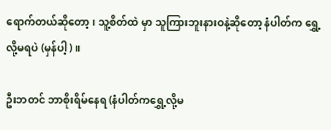ရောက်တယ်ဆိုတော့၊ သူ့စိတ်ထဲ မှာ သူကြားဘူးနားဝနဲ့ဆိုတော့ နံပါတ်က ရွှေ့လို့မရပဲ (မှန်ပါ့)။

ဦးဘတင် ဘာစိုးရိမ်နေရ (နံပါတ်ကရွှေ့လို့မ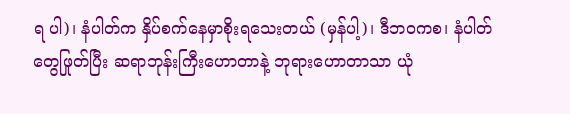ရ ပါ)၊ နံပါတ်က နှိပ်စက်နေမှာစိုးရသေးတယ် (မှန်ပါ့)၊ ဒီဘဝကစ၊ နံပါတ်တွေဖြုတ်ပြီး ဆရာဘုန်းကြီးဟောတာနဲ့ ဘုရားဟောတာသာ ယုံ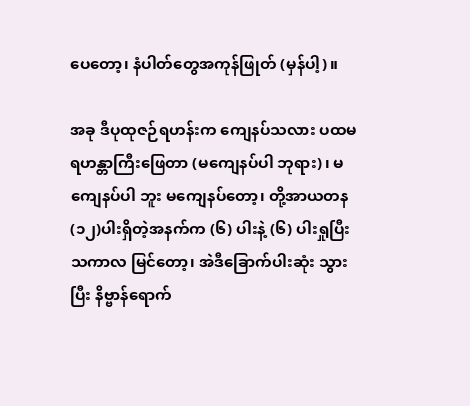ပေတော့၊ နံပါတ်တွေအကုန်ဖြုတ် (မှန်ပါ့)။

အခု ဒီပုထုဇဉ်ရဟန်းက ကျေနပ်သလား ပထမ ရဟန္တာကြီးဖြေတာ (မကျေနပ်ပါ ဘုရား)၊ မကျေနပ်ပါ ဘူး မကျေနပ်တော့၊ တို့အာယတန (၁၂)ပါးရှိတဲ့အနက်က (၆) ပါးနဲ့ (၆) ပါးရှုပြီး သကာလ မြင်တော့၊ အဲဒီခြောက်ပါးဆုံး သွားပြီး နိဗ္ဗာန်ရောက်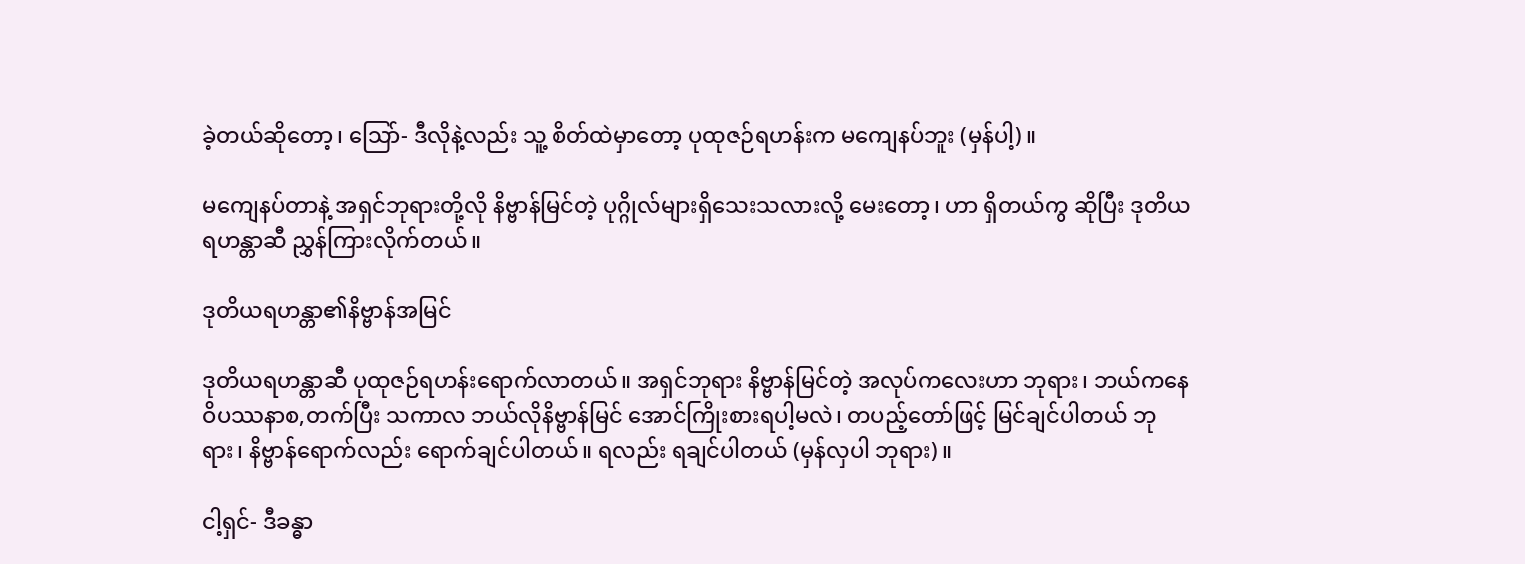ခဲ့တယ်ဆိုတော့၊ သြော်- ဒီလိုနဲ့လည်း သူ့ စိတ်ထဲမှာတော့ ပုထုဇဉ်ရဟန်းက မကျေနပ်ဘူး (မှန်ပါ့)။

မကျေနပ်တာနဲ့ အရှင်ဘုရားတို့လို နိဗ္ဗာန်မြင်တဲ့ ပုဂ္ဂိုလ်များရှိသေးသလားလို့ မေးတော့၊ ဟာ ရှိတယ်ကွ ဆိုပြီး ဒုတိယရဟန္တာဆီ ညွှန်ကြားလိုက်တယ်။

ဒုတိယရဟန္တာ၏နိဗ္ဗာန်အမြင်

ဒုတိယရဟန္တာဆီ ပုထုဇဉ်ရဟန်းရောက်လာတယ်။ အရှင်ဘုရား နိဗ္ဗာန်မြင်တဲ့ အလုပ်ကလေးဟာ ဘုရား၊ ဘယ်ကနေ ဝိပဿနာစ,တက်ပြီး သကာလ ဘယ်လိုနိဗ္ဗာန်မြင် အောင်ကြိုးစားရပါ့မလဲ၊ တပည့်တော်ဖြင့် မြင်ချင်ပါတယ် ဘုရား၊ နိဗ္ဗာန်ရောက်လည်း ရောက်ချင်ပါတယ်။ ရလည်း ရချင်ပါတယ် (မှန်လှပါ ဘုရား)။

ငါ့ရှင်- ဒီခန္ဓာ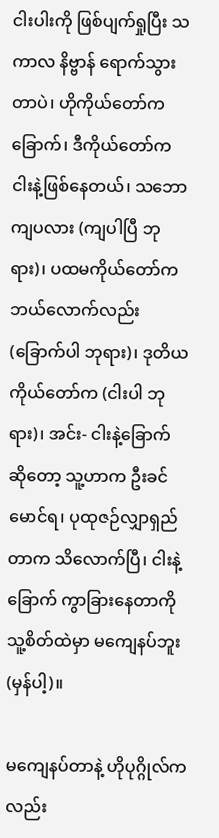ငါးပါးကို ဖြစ်ပျက်ရှုပြီး သကာလ နိဗ္ဗာန် ရောက်သွားတာပဲ၊ ဟိုကိုယ်တော်က ခြောက်၊ ဒီကိုယ်တော်က ငါးနဲ့ဖြစ်နေတယ်၊ သဘောကျပလား (ကျပါပြီ ဘုရား)၊ ပထမကိုယ်တော်က ဘယ်လောက်လည်း (ခြောက်ပါ ဘုရား)၊ ဒုတိယကိုယ်တော်က (ငါးပါ ဘုရား)၊ အင်း- ငါးနဲ့ခြောက် ဆိုတော့ သူ့ဟာက ဦးခင်မောင်ရ၊ ပုထုဇဉ်လျှာရှည်တာက သိလောက်ပြီ၊ ငါးနဲ့ခြောက် ကွာခြားနေတာကို သူ့စိတ်ထဲမှာ မကျေနပ်ဘူး (မှန်ပါ့)။

မကျေနပ်တာနဲ့ ဟိုပုဂ္ဂိုလ်ကလည်း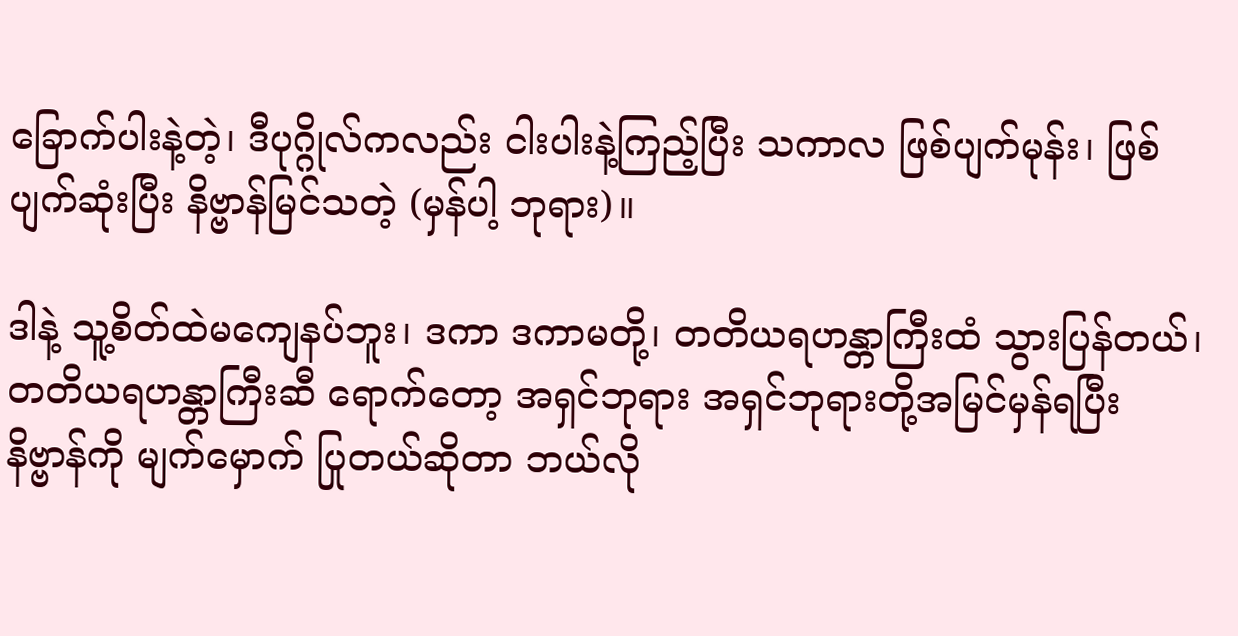ခြောက်ပါးနဲ့တဲ့၊ ဒီပုဂ္ဂိုလ်ကလည်း ငါးပါးနဲ့ကြည့်ပြီး သကာလ ဖြစ်ပျက်မုန်း၊ ဖြစ်ပျက်ဆုံးပြီး နိဗ္ဗာန်မြင်သတဲ့ (မှန်ပါ့ ဘုရား)။

ဒါနဲ့ သူ့စိတ်ထဲမကျေနပ်ဘူး၊ ဒကာ ဒကာမတို့၊ တတိယရဟန္တာကြီးထံ သွားပြန်တယ်၊ တတိယရဟန္တာကြီးဆီ ရောက်တော့ အရှင်ဘုရား အရှင်ဘုရားတို့အမြင်မှန်ရပြီး နိဗ္ဗာန်ကို မျက်မှောက် ပြုတယ်ဆိုတာ ဘယ်လို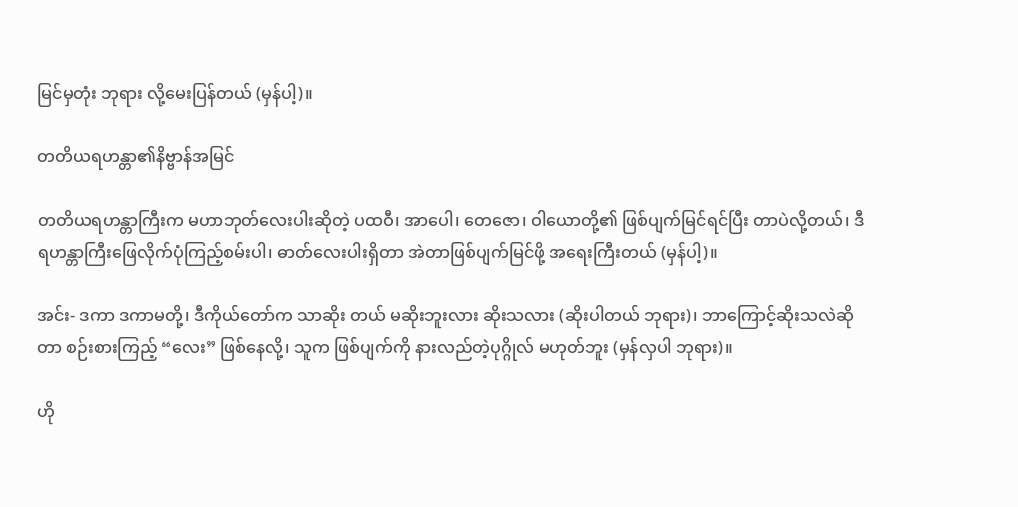မြင်မှတုံး ဘုရား လို့မေးပြန်တယ် (မှန်ပါ့)။

တတိယရဟန္တာ၏နိဗ္ဗာန်အမြင်

တတိယရဟန္တာကြီးက မဟာဘုတ်လေးပါးဆိုတဲ့ ပထဝီ၊ အာပေါ၊ တေဇော၊ ဝါယောတို့၏ ဖြစ်ပျက်မြင်ရင်ပြီး တာပဲလို့တယ်၊ ဒီရဟန္တာကြီးဖြေလိုက်ပုံကြည့်စမ်းပါ၊ ဓာတ်လေးပါးရှိတာ အဲတာဖြစ်ပျက်မြင်ဖို့ အရေးကြီးတယ် (မှန်ပါ့)။

အင်း- ဒကာ ဒကာမတို့၊ ဒီကိုယ်တော်က သာဆိုး တယ် မဆိုးဘူးလား ဆိုးသလား (ဆိုးပါတယ် ဘုရား)၊ ဘာကြောင့်ဆိုးသလဲဆိုတာ စဉ်းစားကြည့် “လေး” ဖြစ်နေလို့၊ သူက ဖြစ်ပျက်ကို နားလည်တဲ့ပုဂ္ဂိုလ် မဟုတ်ဘူး (မှန်လှပါ ဘုရား)။

ဟို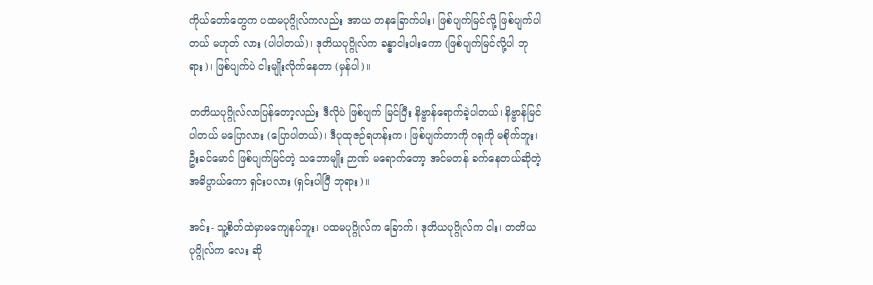ကိုယ်တော်တွေက ပထမပုဂ္ဂိုလ်ကလည်း အာယ တနခြောက်ပါး၊ ဖြစ်ပျက်မြင်လို့ ဖြစ်ပျက်ပါတယ် မဟုတ် လား (ပါပါတယ်)၊ ဒုတိယပုဂ္ဂိုလ်က ခန္ဓာငါးပါးကော (ဖြစ်ပျက်မြင်လို့ပါ ဘုရား)၊ ဖြစ်ပျက်ပဲ ငါးမျိုးလိုက်နေတာ (မှန်ပါ)။

တတိယပုဂ္ဂိုလ်လာပြန်တော့လည်း ဒီလိုပဲ ဖြစ်ပျက် မြင်ပြီး နိဗ္ဗာန်ရောက်ခဲ့ပါတယ်၊ နိဗ္ဗာန်မြင်ပါတယ် မပြောလား (ပြောပါတယ်)၊ ဒီပုထုဇဉ်ရဟန်းက၊ ဖြစ်ပျက်တာကို ဂရုကို မစိုက်ဘူး၊ ဦးခင်မောင် ဖြစ်ပျက်မြင်တဲ့ သဘောမျိုး ဉာဏ် မရောက်တော့ အင်မတန် ခက်နေတယ်ဆိုတဲ့ အဓိပ္ပာယ်ကော ရှင်းပလား (ရှင်းပါပြီ ဘုရား)။

အင်း- သူ့စိတ်ထဲမှာမကျေနပ်ဘူး၊ ပထမပုဂ္ဂိုလ်က ခြောက်၊ ဒုတိယပုဂ္ဂိုလ်က ငါး၊ တတိယပုဂ္ဂိုလ်က လေး ဆို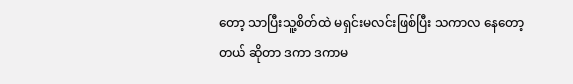တော့ သာပြီးသူ့စိတ်ထဲ မရှင်းမလင်းဖြစ်ပြီး သကာလ နေတော့တယ် ဆိုတာ ဒကာ ဒကာမ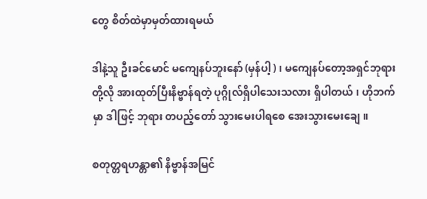တွေ စိတ်ထဲမှာမှတ်ထားရမယ်

ဒါနဲ့သူ ဦးခင်မောင် မကျေနပ်ဘူးနော် (မှန်ပါ့)၊ မကျေနပ်တော့အရှင်ဘုရားတို့လို အားထုတ်ပြီးနိဗ္ဗာန်ရတဲ့ ပုဂ္ဂိုလ်ရှိပါသေးသလား ရှိပါတယ်၊ ဟိုဘက်မှာ ဒါဖြင့် ဘုရား တပည့်တော် သွားမေးပါရစေ အေးသွားမေးချေ။

စတုတ္တရဟန္တာ၏ နိဗ္ဗာန်အမြင်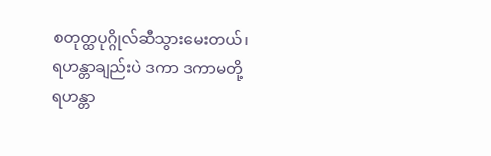စတုတ္ထပုဂ္ဂိုလ်ဆီသွားမေးတယ်၊ ရဟန္တာချည်းပဲ ဒကာ ဒကာမတို့ ရဟန္တာ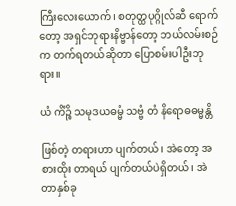ကြီးလေးယောက်၊ စတုတ္ထပုဂ္ဂိုလ်ဆီ ရောက်တော့ အရှင်ဘုရားနိဗ္ဗာန်တော့ ဘယ်လမ်းစဉ်က တက်ရတယ်ဆိုတာ ပြောစမ်းပါဦးဘုရား။

ယံ ကိံဉ္စိ သမုဒယဓမ္မံ သဗ္ဗံ တံ နိရောဓဓမ္မန္တိ

ဖြစ်တဲ့ တရားဟာ ပျက်တယ်၊ အဲတော့ အစားထိုး တာရယ် ပျက်တယ်ပဲရှိတယ်၊ အဲတာနှစ်ခု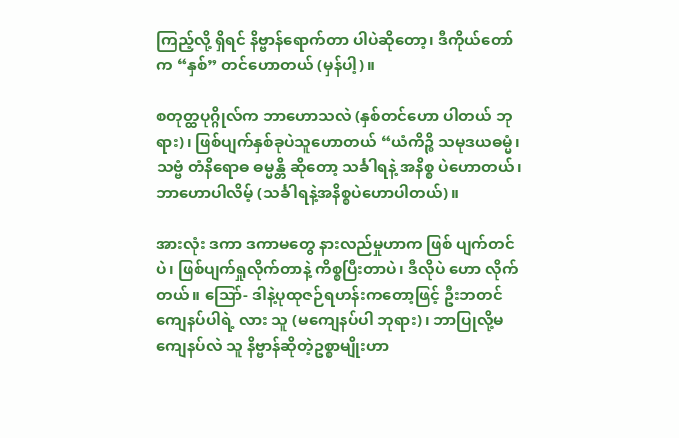ကြည့်လို့ ရှိရင် နိဗ္ဗာန်ရောက်တာ ပါပဲဆိုတော့၊ ဒီကိုယ်တော်က “နှစ်” တင်ဟောတယ် (မှန်ပါ့)။

စတုတ္ထပုဂ္ဂိုလ်က ဘာဟောသလဲ (နှစ်တင်ဟော ပါတယ် ဘုရား)၊ ဖြစ်ပျက်နှစ်ခုပဲသူဟောတယ် “ယံကိဉ္စိ သမုဒယဓမ္မံ၊ သဗ္ဗံ တံနိရောဓ ဓမ္မန္တိ ဆိုတော့ သင်္ခါရနဲ့ အနိစ္စ ပဲဟောတယ်၊ ဘာဟောပါလိမ့် (သင်္ခါရနဲ့အနိစ္စပဲဟောပါတယ်)။

အားလုံး ဒကာ ဒကာမတွေ နားလည်မှုဟာက ဖြစ် ပျက်တင်ပဲ၊ ဖြစ်ပျက်ရှုလိုက်တာနဲ့ ကိစ္စပြီးတာပဲ၊ ဒီလိုပဲ ဟော လိုက်တယ်။ သြော်- ဒါနဲ့ပုထုဇဉ်ရဟန်းကတော့ဖြင့် ဦးဘတင် ကျေနပ်ပါရဲ့ လား သူ (မကျေနပ်ပါ ဘုရား)၊ ဘာပြုလို့မကျေနပ်လဲ သူ နိဗ္ဗာန်ဆိုတဲ့ဥစ္စာမျိုးဟာ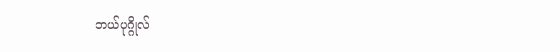ဘယ်ပုဂ္ဂိုလ်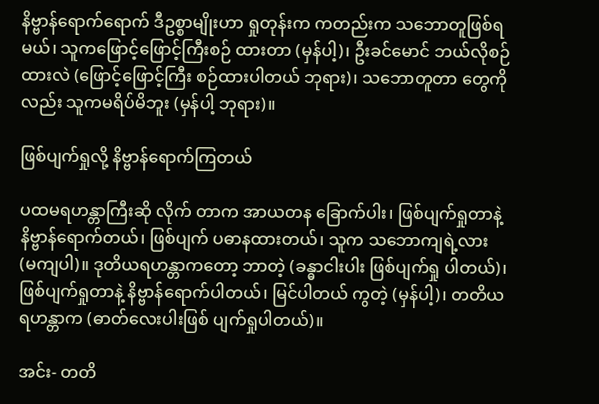နိဗ္ဗာန်ရောက်ရောက် ဒီဥစ္စာမျိုးဟာ ရှုတုန်းက ကတည်းက သဘောတူဖြစ်ရမယ်၊ သူကဖြောင့်ဖြောင့်ကြီးစဉ် ထားတာ (မှန်ပါ့)၊ ဦးခင်မောင် ဘယ်လိုစဉ်ထားလဲ (ဖြောင့်ဖြောင့်ကြီး စဉ်ထားပါတယ် ဘုရား)၊ သဘောတူတာ တွေကိုလည်း သူကမရိပ်မိဘူး (မှန်ပါ့ ဘုရား)။

ဖြစ်ပျက်ရှုလို့ နိဗ္ဗာန်ရောက်ကြတယ်

ပထမရဟန္တာကြီးဆို လိုက် တာက အာယတန ခြောက်ပါး၊ ဖြစ်ပျက်ရှုတာနဲ့ နိဗ္ဗာန်ရောက်တယ်၊ ဖြစ်ပျက် ပဓာနထားတယ်၊ သူက သဘောကျရဲ့လား (မကျပါ)။ ဒုတိယရဟန္တာကတော့ ဘာတဲ့ (ခန္ဓာငါးပါး ဖြစ်ပျက်ရှု ပါတယ်)၊ ဖြစ်ပျက်ရှုတာနဲ့ နိဗ္ဗာန်ရောက်ပါတယ်၊ မြင်ပါတယ် ကွတဲ့ (မှန်ပါ့)၊ တတိယရဟန္တာက (ဓာတ်လေးပါးဖြစ် ပျက်ရှုပါတယ်)။

အင်း- တတိ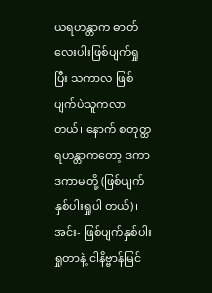ယရဟန္တာက ဓာတ်လေးပါးဖြစ်ပျက်ရှု ပြီး သကာလ ဖြစ်ပျက်ပဲသူကလာတယ်၊ နောက် စတုတ္ထ ရဟန္တာကတော့ ဒကာ ဒကာမတို့ (ဖြစ်ပျက်နှစ်ပါးရှုပါ တယ်)၊ အင်း- ဖြစ်ပျက်နှစ်ပါးရှုတာနဲ့ ငါနိဗ္ဗာန်မြင်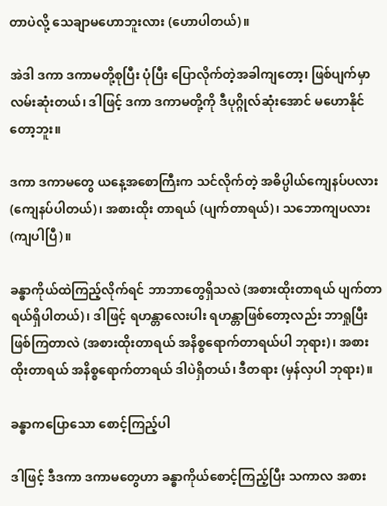တာပဲလို့ သေချာမဟောဘူးလား (ဟောပါတယ်)။

အဲဒါ ဒကာ ဒကာမတို့စုပြီး ပုံပြီး ပြောလိုက်တဲ့အခါကျတော့၊ ဖြစ်ပျက်မှာလမ်းဆုံးတယ်၊ ဒါဖြင့် ဒကာ ဒကာမတို့ကို ဒီပုဂ္ဂိုလ်ဆုံးအောင် မဟောနိုင်တော့ဘူး။

ဒကာ ဒကာမတွေ ယနေ့အစောကြီးက သင်လိုက်တဲ့ အဓိပ္ပါယ်ကျေနပ်ပလား (ကျေနပ်ပါတယ်)၊ အစားထိုး တာရယ် (ပျက်တာရယ်)၊ သဘောကျပလား (ကျပါပြီ)။

ခန္ဓာကိုယ်ထဲကြည့်လိုက်ရင် ဘာဘာတွေရှိသလဲ (အစားထိုးတာရယ် ပျက်တာရယ်ရှိပါတယ်)၊ ဒါဖြင့် ရဟန္တာလေးပါး ရဟန္တာဖြစ်တော့လည်း ဘာရှုပြီး ဖြစ်ကြတာလဲ (အစားထိုးတာရယ် အနိစ္စရောက်တာရယ်ပါ ဘုရား)၊ အစား ထိုးတာရယ် အနိစ္စရောက်တာရယ် ဒါပဲရှိတယ်၊ ဒီတရား (မှန်လှပါ ဘုရား)။

ခန္ဓာကပြောသော စောင့်ကြည့်ပါ

ဒါဖြင့် ဒီဒကာ ဒကာမတွေဟာ ခန္ဓာကိုယ်စောင့်ကြည့်ပြီး သကာလ အစား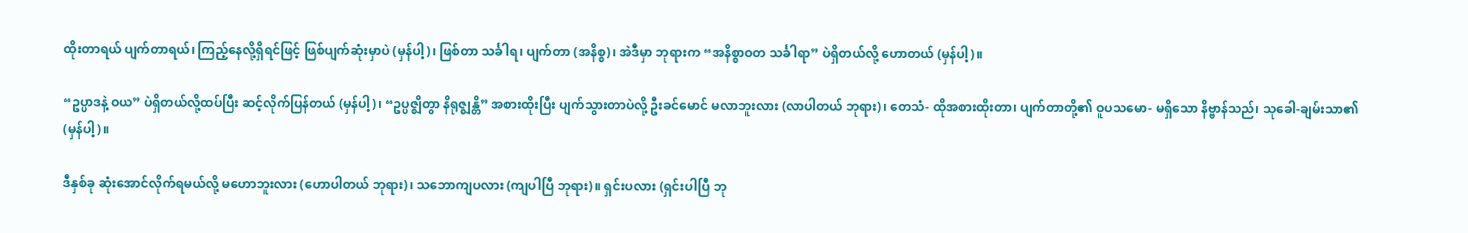ထိုးတာရယ် ပျက်တာရယ်၊ ကြည့်နေလို့ရှိရင်ဖြင့် ဖြစ်ပျက်ဆုံးမှာပဲ (မှန်ပါ့)၊ ဖြစ်တာ သင်္ခါရ၊ ပျက်တာ (အနိစ္စ)၊ အဲဒီမှာ ဘုရားက “အနိစ္စာဝတ သင်္ခါရာ” ပဲရှိတယ်လို့ ဟောတယ် (မှန်ပါ့)။

“ဥပ္ပာဒနဲ့ ဝယ” ပဲရှိတယ်လို့ထပ်ပြီး ဆင့်လိုက်ပြန်တယ် (မှန်ပါ့)၊ “ဥပ္ပဇ္ဈိတွာ နိရုဇ္ဈန္တိ” အစားထိုးပြီး ပျက်သွားတာပဲလို့ ဦးခင်မောင် မလာဘူးလား (လာပါတယ် ဘုရား)၊ တေသံ- ထိုအစားထိုးတာ၊ ပျက်တာတို့၏ ဝူပသမော- မရှိသော နိဗ္ဗာန်သည်၊ သုခေါ-ချမ်းသာ၏ (မှန်ပါ့)။

ဒီနှစ်ခု ဆုံးအောင်လိုက်ရမယ်လို့ မဟောဘူးလား (ဟောပါတယ် ဘုရား)၊ သဘောကျပလား (ကျပါပြီ ဘုရား)။ ရှင်းပလား (ရှင်းပါပြီ ဘု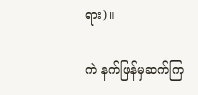ရား)။

ကဲ နက်ဖြန်မှဆက်ကြ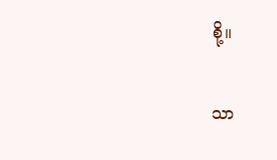စို့။

သာ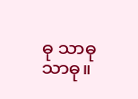ဓု သာဓု သာဓု။